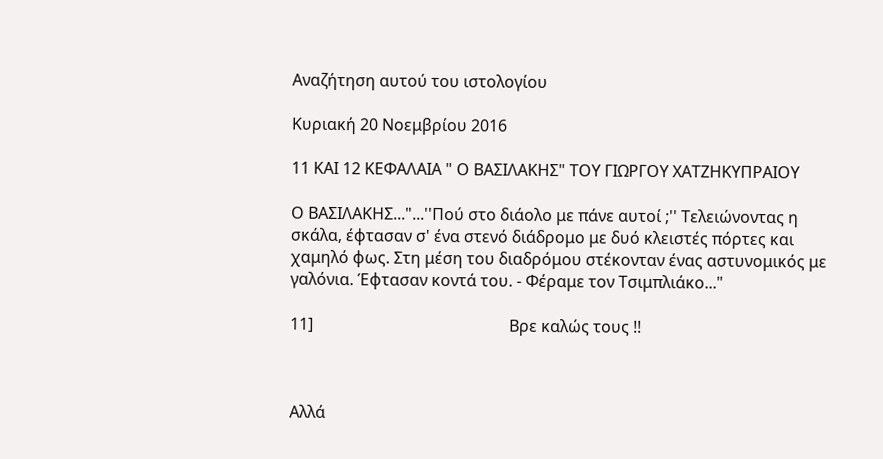Αναζήτηση αυτού του ιστολογίου

Κυριακή 20 Νοεμβρίου 2016

11 ΚΑΙ 12 ΚΕΦΑΛΑΙΑ " Ο ΒΑΣΙΛΑΚΗΣ" ΤΟΥ ΓΙΩΡΓΟΥ ΧΑΤΖΗΚΥΠΡΑΙΟΥ

Ο ΒΑΣΙΛΑΚΗΣ..."...''Πού στο διάολο με πάνε αυτοί ;'' Τελειώνοντας η σκάλα, έφτασαν σ' ένα στενό διάδρομο με δυό κλειστές πόρτες και χαμηλό φως. Στη μέση του διαδρόμου στέκονταν ένας αστυνομικός με γαλόνια. Έφτασαν κοντά του. - Φέραμε τον Τσιμπλιάκο..."

11]                                                 Βρε καλώς τους !!



Αλλά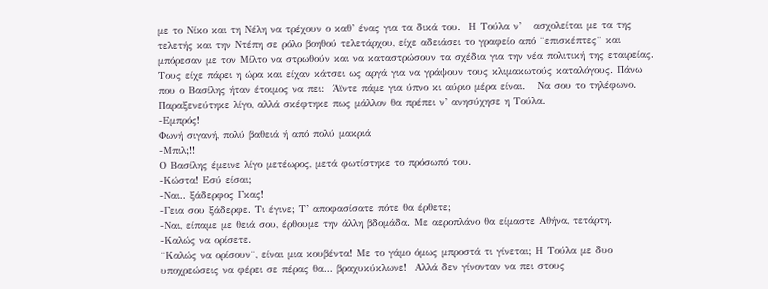με το Νίκο και τη Νέλη να τρέχουν ο καθ’ ένας για τα δικά του.  Η Τούλα ν’   ασχολείται με τα της τελετής και την Ντέπη σε ρόλο βοηθού τελετάρχου, είχε αδειάσει το γραφείο από ¨επισκέπτες¨ και μπόρεσαν με τον Μίλτο να στρωθούν και να καταστρώσουν τα σχέδια για την νέα πολιτική της εταιρείας.  Τους είχε πάρει η ώρα και είχαν κάτσει ως αργά για να γράψουν τους κλιμακωτούς καταλόγους. Πάνω που ο Βασίλης ήταν έτοιμος να πει:  Άϊντε πάμε για ύπνο κι αύριο μέρα είναι.   Να σου το τηλέφωνο.
Παραξενεύτηκε λίγο, αλλά σκέφτηκε πως μάλλον θα πρέπει ν’ ανησύχησε η Τούλα.
-Εμπρός!
Φωνή σιγανή, πολύ βαθειά ή από πολύ μακριά
-Μπιλ;!!
Ο Βασίλης έμεινε λίγο μετέωρος, μετά φωτίστηκε το πρόσωπό του.
-Κώστα! Εσύ είσαι;
-Ναι.. ξάδερφος Γκας!
-Γεια σου ξάδερφε. Τι έγινε; Τ’ αποφασίσατε πότε θα έρθετε;
-Ναι, είπαμε με θειά σου, έρθουμε την άλλη βδομάδα. Με αεροπλάνο θα είμαστε Αθήνα, τετάρτη.
-Καλώς να ορίσετε.
¨Καλώς να ορίσουν¨, είναι μια κουβέντα! Με το γάμο όμως μπροστά τι γίνεται; Η Τούλα με δυο υποχρεώσεις να φέρει σε πέρας θα… βραχυκύκλωνε!  Αλλά δεν γίνονταν να πει στους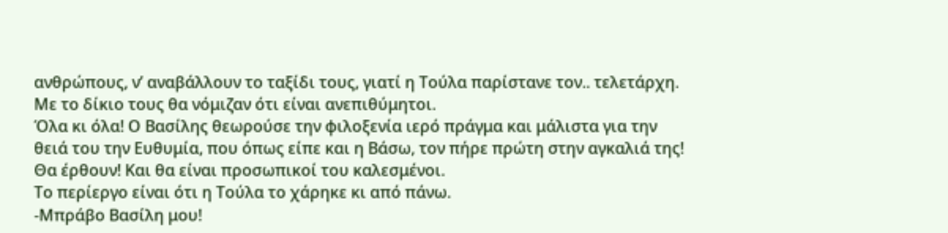ανθρώπους, ν’ αναβάλλουν το ταξίδι τους, γιατί η Τούλα παρίστανε τον.. τελετάρχη. Με το δίκιο τους θα νόμιζαν ότι είναι ανεπιθύμητοι.
Όλα κι όλα! Ο Βασίλης θεωρούσε την φιλοξενία ιερό πράγμα και μάλιστα για την θειά του την Ευθυμία, που όπως είπε και η Βάσω, τον πήρε πρώτη στην αγκαλιά της!
Θα έρθουν! Και θα είναι προσωπικοί του καλεσμένοι.
Το περίεργο είναι ότι η Τούλα το χάρηκε κι από πάνω.
-Μπράβο Βασίλη μου!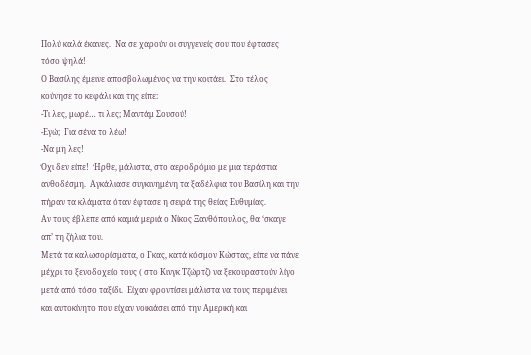Πολύ καλά έκανες.  Να σε χαρούν οι συγγενείς σου που έφτασες τόσο ψηλά!
Ο Βασίλης έμεινε αποσβολωμένος να την κοιτάει.  Στο τέλος κούνησε το κεφάλι και της είπε:
-Τι λες, μωρέ… τι λες; Μαντάμ Σουσού!
-Εγώ;  Για σένα το λέω!
-Να μη λες!
Όχι δεν είπε!  Ήρθε, μάλιστα, στο αεροδρόμιο με μια τεράστια ανθοδέσμη.  Αγκάλιασε συγκινημένη τα ξαδέλφια του Βασίλη και την πήραν τα κλάματα όταν έφτασε η σειρά της θείας Ευθυμίας.
Αν τους έβλεπε από καμιά μεριά ο Νίκος Ξανθόπουλος, θα ‘σκαγε απ’ τη ζήλια του.
Μετά τα καλωσορίσματα, ο Γκας, κατά κόσμον Κώστας, είπε να πάνε μέχρι το ξενοδοχείο τους ( στο Κινγκ Τζώρτζ) να ξεκουραστούν λίγο μετά από τόσο ταξίδι.  Είχαν φροντίσει μάλιστα να τους περιμένει και αυτοκίνητο που είχαν νοικιάσει από την Αμερική και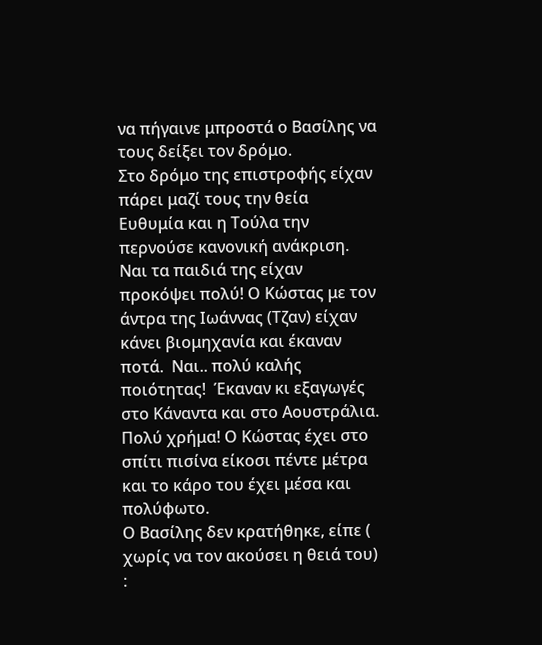να πήγαινε μπροστά ο Βασίλης να τους δείξει τον δρόμο.
Στο δρόμο της επιστροφής είχαν πάρει μαζί τους την θεία  Ευθυμία και η Τούλα την περνούσε κανονική ανάκριση.
Ναι τα παιδιά της είχαν προκόψει πολύ! Ο Κώστας με τον άντρα της Ιωάννας (Τζαν) είχαν κάνει βιομηχανία και έκαναν ποτά.  Ναι.. πολύ καλής ποιότητας!  Έκαναν κι εξαγωγές στο Κάναντα και στο Αουστράλια. Πολύ χρήμα! Ο Κώστας έχει στο σπίτι πισίνα είκοσι πέντε μέτρα και το κάρο του έχει μέσα και πολύφωτο.
Ο Βασίλης δεν κρατήθηκε, είπε ( χωρίς να τον ακούσει η θειά του) :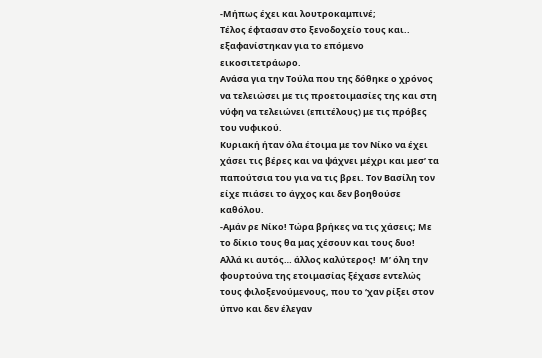-Μήπως έχει και λουτροκαμπινέ;
Τέλος έφτασαν στο ξενοδοχείο τους και.. εξαφανίστηκαν για το επόμενο εικοσιτετράωρο.
Ανάσα για την Τούλα που της δόθηκε ο χρόνος να τελειώσει με τις προετοιμασίες της και στη νύφη να τελειώνει (επιτέλους) με τις πρόβες του νυφικού.
Κυριακή ήταν όλα έτοιμα με τον Νίκο να έχει χάσει τις βέρες και να ψάχνει μέχρι και μεσ’ τα παπούτσια του για να τις βρει. Τον Βασίλη τον είχε πιάσει το άγχος και δεν βοηθούσε καθόλου.
-Αμάν ρε Νίκο! Τώρα βρήκες να τις χάσεις; Με το δίκιο τους θα μας χέσουν και τους δυο!
Αλλά κι αυτός… άλλος καλύτερος!  Μ’ όλη την φουρτούνα της ετοιμασίας ξέχασε εντελώς τους φιλοξενούμενους, που το ‘χαν ρίξει στον ύπνο και δεν έλεγαν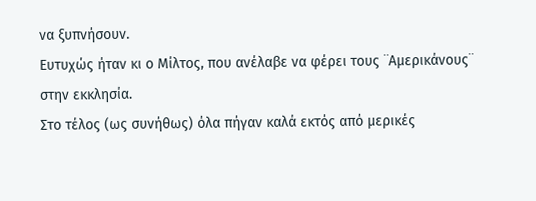να ξυπνήσουν.
Ευτυχώς ήταν κι ο Μίλτος, που ανέλαβε να φέρει τους ¨Αμερικάνους¨ στην εκκλησία.
Στο τέλος (ως συνήθως) όλα πήγαν καλά εκτός από μερικές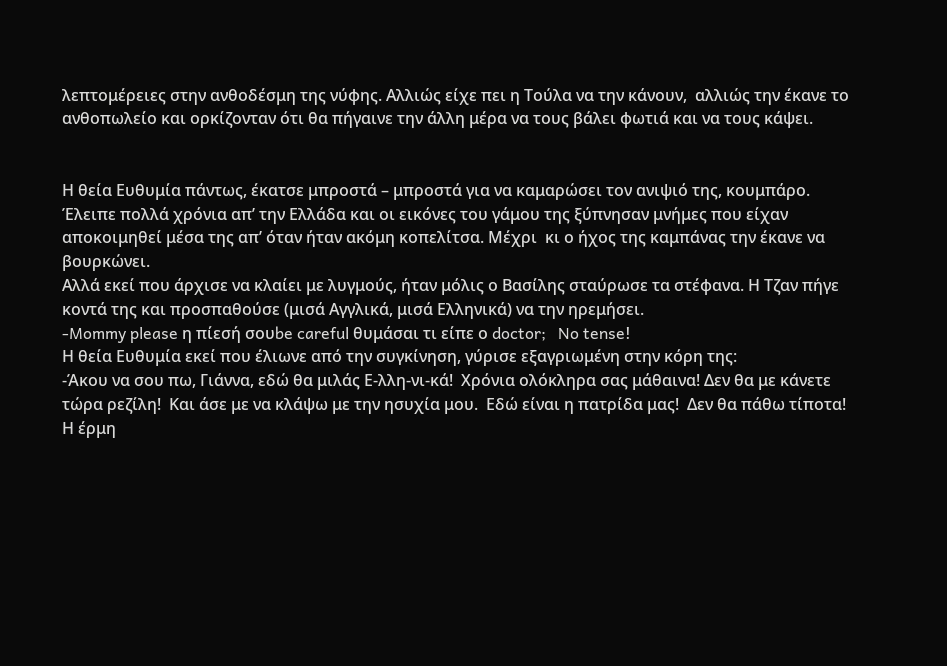λεπτομέρειες στην ανθοδέσμη της νύφης. Αλλιώς είχε πει η Τούλα να την κάνουν,  αλλιώς την έκανε το ανθοπωλείο και ορκίζονταν ότι θα πήγαινε την άλλη μέρα να τους βάλει φωτιά και να τους κάψει.


Η θεία Ευθυμία πάντως, έκατσε μπροστά – μπροστά για να καμαρώσει τον ανιψιό της, κουμπάρο.  Έλειπε πολλά χρόνια απ’ την Ελλάδα και οι εικόνες του γάμου της ξύπνησαν μνήμες που είχαν αποκοιμηθεί μέσα της απ’ όταν ήταν ακόμη κοπελίτσα. Μέχρι  κι ο ήχος της καμπάνας την έκανε να βουρκώνει.
Αλλά εκεί που άρχισε να κλαίει με λυγμούς, ήταν μόλις ο Βασίλης σταύρωσε τα στέφανα. Η Τζαν πήγε κοντά της και προσπαθούσε (μισά Αγγλικά, μισά Ελληνικά) να την ηρεμήσει.
-Mommy please η πίεσή σουbe careful θυμάσαι τι είπε ο doctor;   No tense!
Η θεία Ευθυμία εκεί που έλιωνε από την συγκίνηση, γύρισε εξαγριωμένη στην κόρη της:
-Άκου να σου πω, Γιάννα, εδώ θα μιλάς Ε-λλη-νι-κά!  Χρόνια ολόκληρα σας μάθαινα! Δεν θα με κάνετε τώρα ρεζίλη!  Και άσε με να κλάψω με την ησυχία μου.  Εδώ είναι η πατρίδα μας!  Δεν θα πάθω τίποτα!
Η έρμη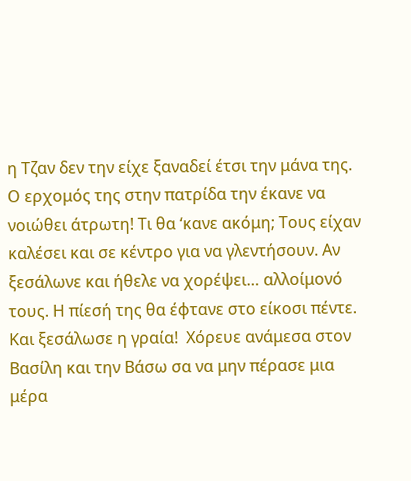η Τζαν δεν την είχε ξαναδεί έτσι την μάνα της. Ο ερχομός της στην πατρίδα την έκανε να νοιώθει άτρωτη! Τι θα ‘κανε ακόμη; Τους είχαν καλέσει και σε κέντρο για να γλεντήσουν. Αν ξεσάλωνε και ήθελε να χορέψει… αλλοίμονό τους. Η πίεσή της θα έφτανε στο είκοσι πέντε.
Και ξεσάλωσε η γραία!  Χόρευε ανάμεσα στον Βασίλη και την Βάσω σα να μην πέρασε μια μέρα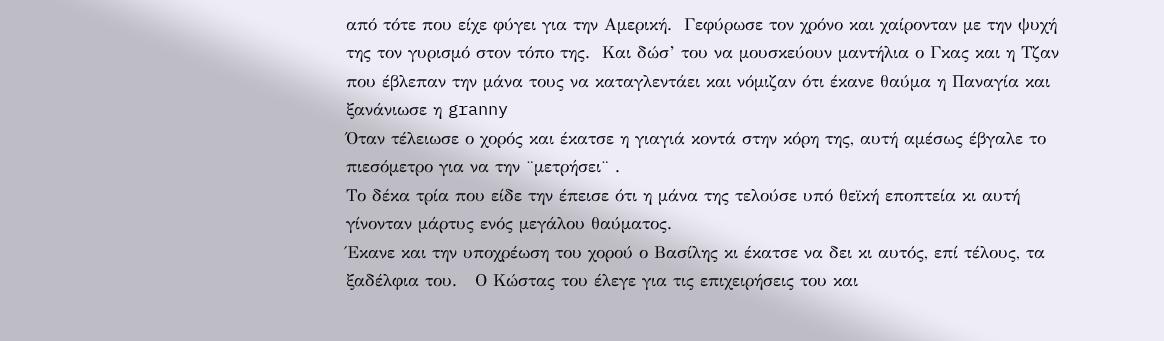από τότε που είχε φύγει για την Αμερική.  Γεφύρωσε τον χρόνο και χαίρονταν με την ψυχή της τον γυρισμό στον τόπο της.  Και δώσ’ του να μουσκεύουν μαντήλια ο Γκας και η Τζαν που έβλεπαν την μάνα τους να καταγλεντάει και νόμιζαν ότι έκανε θαύμα η Παναγία και ξανάνιωσε η granny
Όταν τέλειωσε ο χορός και έκατσε η γιαγιά κοντά στην κόρη της, αυτή αμέσως έβγαλε το πιεσόμετρο για να την ¨μετρήσει¨ .
Το δέκα τρία που είδε την έπεισε ότι η μάνα της τελούσε υπό θεϊκή εποπτεία κι αυτή γίνονταν μάρτυς ενός μεγάλου θαύματος.
Έκανε και την υποχρέωση του χορού ο Βασίλης κι έκατσε να δει κι αυτός, επί τέλους, τα ξαδέλφια του.   Ο Κώστας του έλεγε για τις επιχειρήσεις του και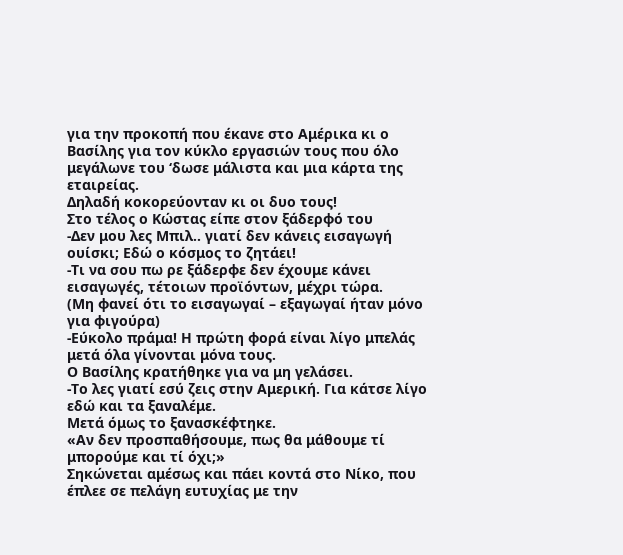για την προκοπή που έκανε στο Αμέρικα κι ο Βασίλης για τον κύκλο εργασιών τους που όλο μεγάλωνε του ‘δωσε μάλιστα και μια κάρτα της εταιρείας.
Δηλαδή κοκορεύονταν κι οι δυο τους!
Στο τέλος ο Κώστας είπε στον ξάδερφό του
-Δεν μου λες Μπιλ.. γιατί δεν κάνεις εισαγωγή ουίσκι; Εδώ ο κόσμος το ζητάει!
-Τι να σου πω ρε ξάδερφε δεν έχουμε κάνει εισαγωγές, τέτοιων προϊόντων, μέχρι τώρα.
(Μη φανεί ότι το εισαγωγαί – εξαγωγαί ήταν μόνο για φιγούρα)
-Εύκολο πράμα! Η πρώτη φορά είναι λίγο μπελάς μετά όλα γίνονται μόνα τους.
Ο Βασίλης κρατήθηκε για να μη γελάσει.
-Το λες γιατί εσύ ζεις στην Αμερική. Για κάτσε λίγο εδώ και τα ξαναλέμε.
Μετά όμως το ξανασκέφτηκε.
«Αν δεν προσπαθήσουμε, πως θα μάθουμε τί μπορούμε και τί όχι;»
Σηκώνεται αμέσως και πάει κοντά στο Νίκο, που έπλεε σε πελάγη ευτυχίας με την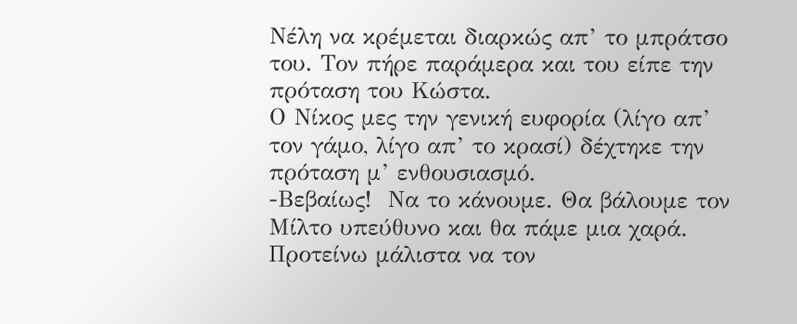Νέλη να κρέμεται διαρκώς απ’ το μπράτσο του. Τον πήρε παράμερα και του είπε την πρόταση του Κώστα.
Ο Νίκος μες την γενική ευφορία (λίγο απ’ τον γάμο, λίγο απ’ το κρασί) δέχτηκε την πρόταση μ’ ενθουσιασμό.
-Βεβαίως!  Να το κάνουμε. Θα βάλουμε τον Μίλτο υπεύθυνο και θα πάμε μια χαρά. Προτείνω μάλιστα να τον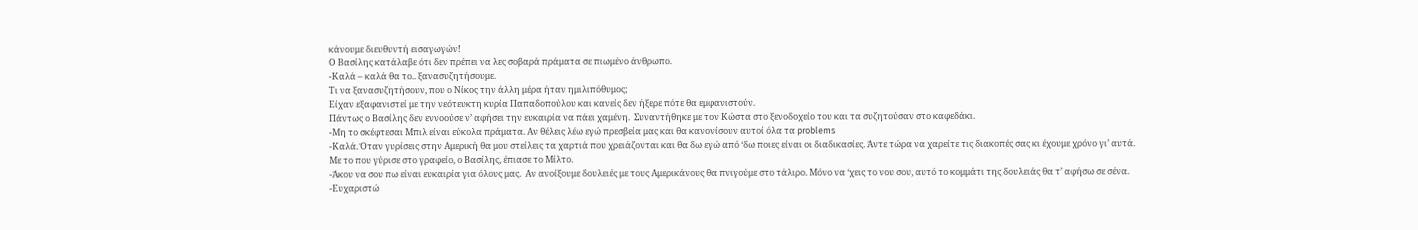κάνουμε διευθυντή εισαγωγών!
Ο Βασίλης κατάλαβε ότι δεν πρέπει να λες σοβαρά πράματα σε πιωμένο άνθρωπο.
-Καλά – καλά θα το.. ξανασυζητήσουμε.
Τι να ξανασυζητήσουν, που ο Νίκος την άλλη μέρα ήταν ημιλιπόθυμος;
Είχαν εξαφανιστεί με την νεότευκτη κυρία Παπαδοπούλου και κανείς δεν ήξερε πότε θα εμφανιστούν.
Πάντως ο Βασίλης δεν εννοούσε ν’ αφήσει την ευκαιρία να πάει χαμένη.  Συναντήθηκε με τον Κώστα στο ξενοδοχείο του και τα συζητούσαν στο καφεδάκι.
-Μη το σκέφτεσαι Μπιλ είναι εύκολα πράματα. Αν θέλεις λέω εγώ πρεσβεία μας και θα κανονίσουν αυτοί όλα τα problems
-Καλά. Όταν γυρίσεις στην Αμερική θα μου στείλεις τα χαρτιά που χρειάζονται και θα δω εγώ από ‘δω ποιες είναι οι διαδικασίες. Άντε τώρα να χαρείτε τις διακοπές σας κι έχουμε χρόνο γι’ αυτά.
Με το που γύρισε στο γραφείο, ο Βασίλης, έπιασε το Μίλτο.
-Άκου να σου πω είναι ευκαιρία για όλους μας.  Αν ανοίξουμε δουλειές με τους Αμερικάνους θα πνιγούμε στο τάλιρο. Μόνο να ‘χεις το νου σου, αυτό το κομμάτι της δουλειάς θα τ’ αφήσω σε σένα.
-Ευχαριστώ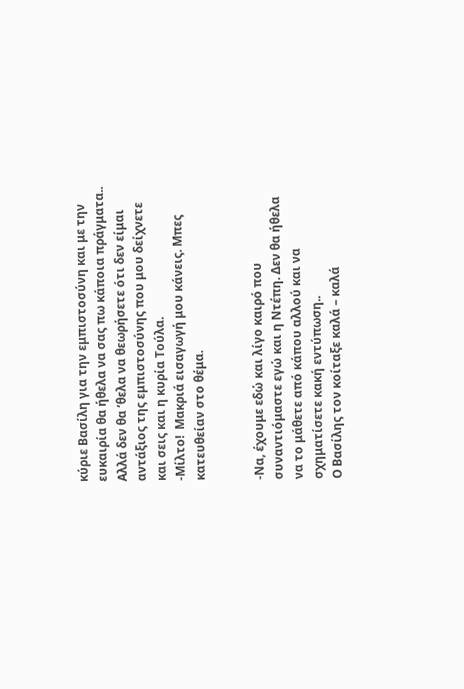κύριε Βασίλη για την εμπιστοσύνη και με την ευκαιρία θα ήθελα να σας πω κάποια πράγματα.. Αλλά δεν θα ‘θελα να θεωρήσετε ότι δεν είμαι αντάξιος της εμπιστοσύνης που μου δείχνετε και σεις και η κυρία Τούλα.
-Μίλτο!  Μακριά εισαγωγή μου κάνεις. Μπες κατευθείαν στο θέμα.


-Να, έχουμε εδώ και λίγο καιρό που συναντιόμαστε εγώ και η Ντέπη. Δεν θα ήθελα να το μάθετε από κάπου αλλού και να σχηματίσετε κακή εντύπωση..
Ο Βασίλης τον κοίταξε καλά – καλά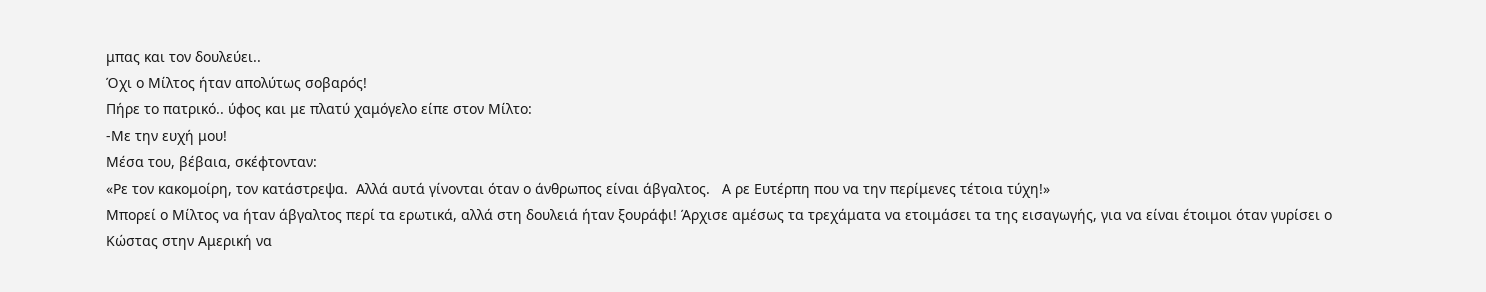μπας και τον δουλεύει..
Όχι ο Μίλτος ήταν απολύτως σοβαρός!
Πήρε το πατρικό.. ύφος και με πλατύ χαμόγελο είπε στον Μίλτο:
-Με την ευχή μου!
Μέσα του, βέβαια, σκέφτονταν:
«Ρε τον κακομοίρη, τον κατάστρεψα.  Αλλά αυτά γίνονται όταν ο άνθρωπος είναι άβγαλτος.   Α ρε Ευτέρπη που να την περίμενες τέτοια τύχη!»
Μπορεί ο Μίλτος να ήταν άβγαλτος περί τα ερωτικά, αλλά στη δουλειά ήταν ξουράφι! Άρχισε αμέσως τα τρεχάματα να ετοιμάσει τα της εισαγωγής, για να είναι έτοιμοι όταν γυρίσει ο Κώστας στην Αμερική να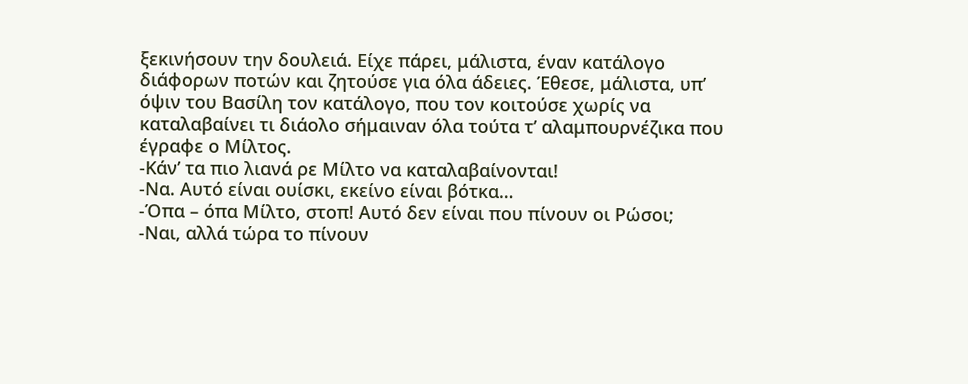ξεκινήσουν την δουλειά. Είχε πάρει, μάλιστα, έναν κατάλογο διάφορων ποτών και ζητούσε για όλα άδειες. Έθεσε, μάλιστα, υπ’ όψιν του Βασίλη τον κατάλογο, που τον κοιτούσε χωρίς να καταλαβαίνει τι διάολο σήμαιναν όλα τούτα τ’ αλαμπουρνέζικα που έγραφε ο Μίλτος.
-Κάν’ τα πιο λιανά ρε Μίλτο να καταλαβαίνονται!
-Να. Αυτό είναι ουίσκι, εκείνο είναι βότκα…
-Όπα – όπα Μίλτο, στοπ! Αυτό δεν είναι που πίνουν οι Ρώσοι;
-Ναι, αλλά τώρα το πίνουν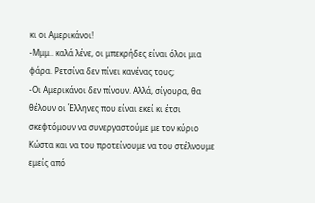κι οι Αμερικάνοι!
-Μμμ.. καλά λένε, οι μπεκρήδες είναι όλοι μια φάρα. Ρετσίνα δεν πίνει κανένας τους;
-Οι Αμερικάνοι δεν πίνουν. Αλλά, σίγουρα, θα θέλουν οι Έλληνες που είναι εκεί κι έτσι σκεφτόμουν να συνεργαστούμε με τον κύριο Κώστα και να του προτείνουμε να του στέλνουμε εμείς από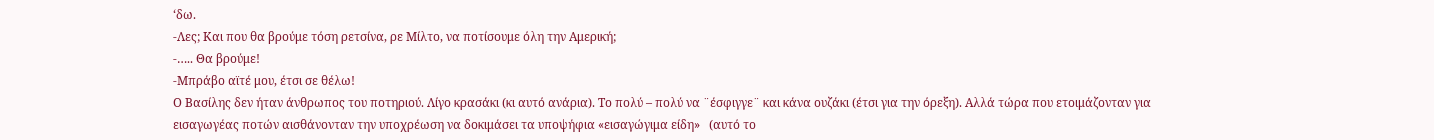‘δω.
-Λες; Και που θα βρούμε τόση ρετσίνα, ρε Μίλτο, να ποτίσουμε όλη την Αμερική;
-….. Θα βρούμε!
-Μπράβο αϊτέ μου, έτσι σε θέλω!
Ο Βασίλης δεν ήταν άνθρωπος του ποτηριού. Λίγο κρασάκι (κι αυτό ανάρια). Το πολύ – πολύ να ¨έσφιγγε¨ και κάνα ουζάκι (έτσι για την όρεξη). Αλλά τώρα που ετοιμάζονταν για εισαγωγέας ποτών αισθάνονταν την υποχρέωση να δοκιμάσει τα υποψήφια «εισαγώγιμα είδη»   (αυτό το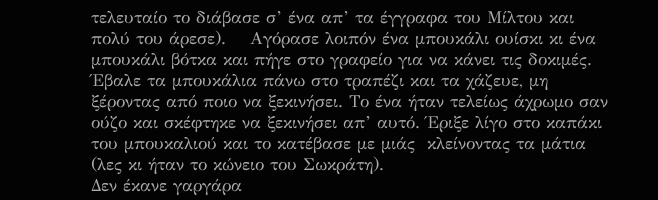τελευταίο το διάβασε σ’ ένα απ’ τα έγγραφα του Μίλτου και πολύ του άρεσε).    Αγόρασε λοιπόν ένα μπουκάλι ουίσκι κι ένα μπουκάλι βότκα και πήγε στο γραφείο για να κάνει τις δοκιμές. Έβαλε τα μπουκάλια πάνω στο τραπέζι και τα χάζευε, μη ξέροντας από ποιο να ξεκινήσει. Το ένα ήταν τελείως άχρωμο σαν ούζο και σκέφτηκε να ξεκινήσει απ’ αυτό. Έριξε λίγο στο καπάκι του μπουκαλιού και το κατέβασε με μιάς  κλείνοντας τα μάτια (λες κι ήταν το κώνειο του Σωκράτη).
Δεν έκανε γαργάρα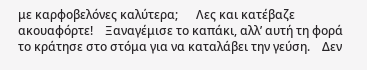με καρφοβελόνες καλύτερα;      Λες και κατέβαζε ακουαφόρτε!    Ξαναγέμισε το καπάκι, αλλ’ αυτή τη φορά το κράτησε στο στόμα για να καταλάβει την γεύση.    Δεν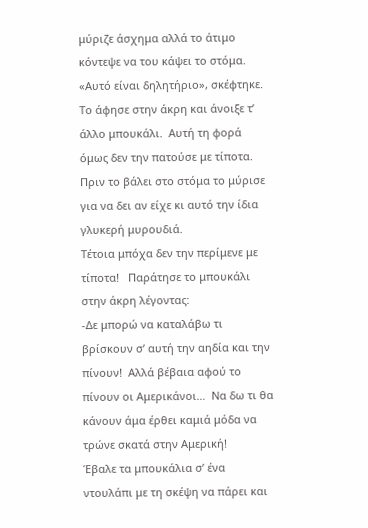μύριζε άσχημα αλλά το άτιμο κόντεψε να του κάψει το στόμα.
«Αυτό είναι δηλητήριο», σκέφτηκε.
Το άφησε στην άκρη και άνοιξε τ’ άλλο μπουκάλι.  Αυτή τη φορά όμως δεν την πατούσε με τίποτα. Πριν το βάλει στο στόμα το μύρισε για να δει αν είχε κι αυτό την ίδια γλυκερή μυρουδιά.
Τέτοια μπόχα δεν την περίμενε με τίποτα!   Παράτησε το μπουκάλι στην άκρη λέγοντας:
-Δε μπορώ να καταλάβω τι βρίσκουν σ’ αυτή την αηδία και την πίνουν!  Αλλά βέβαια αφού το πίνουν οι Αμερικάνοι…  Να δω τι θα κάνουν άμα έρθει καμιά μόδα να τρώνε σκατά στην Αμερική!
Έβαλε τα μπουκάλια σ’ ένα ντουλάπι με τη σκέψη να πάρει και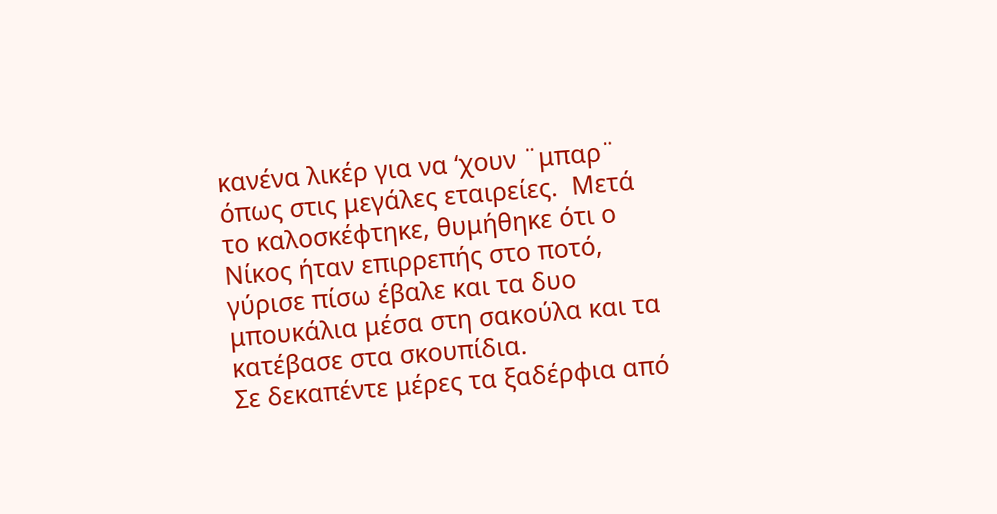κανένα λικέρ για να ‘χουν ¨μπαρ¨ όπως στις μεγάλες εταιρείες.  Μετά το καλοσκέφτηκε, θυμήθηκε ότι ο Νίκος ήταν επιρρεπής στο ποτό, γύρισε πίσω έβαλε και τα δυο μπουκάλια μέσα στη σακούλα και τα κατέβασε στα σκουπίδια.
Σε δεκαπέντε μέρες τα ξαδέρφια από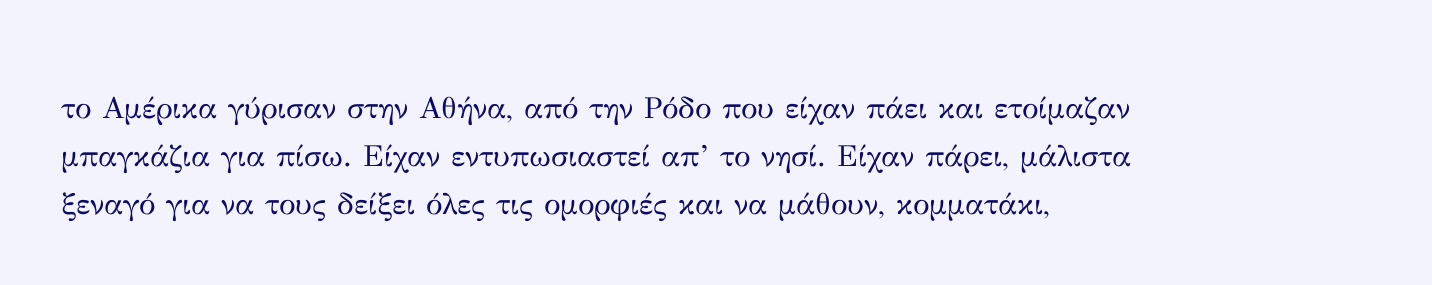το Αμέρικα γύρισαν στην Αθήνα, από την Ρόδο που είχαν πάει και ετοίμαζαν μπαγκάζια για πίσω. Είχαν εντυπωσιαστεί απ’ το νησί. Είχαν πάρει, μάλιστα ξεναγό για να τους δείξει όλες τις ομορφιές και να μάθουν, κομματάκι,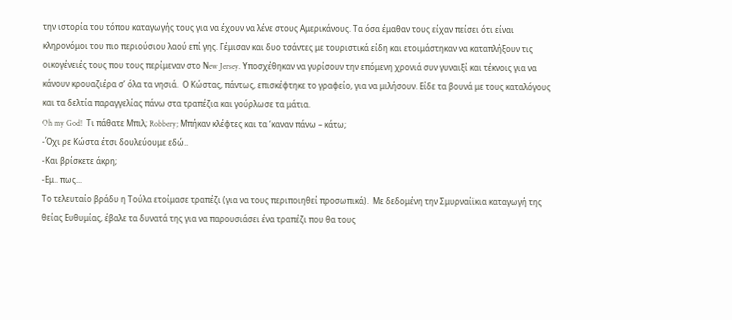την ιστορία του τόπου καταγωγής τους για να έχουν να λένε στους Αμερικάνους. Τα όσα έμαθαν τους είχαν πείσει ότι είναι κληρονόμοι του πιο περιούσιου λαού επί γης. Γέμισαν και δυο τσάντες με τουριστικά είδη και ετοιμάστηκαν να καταπλήξουν τις οικογένειές τους που τους περίμεναν στο Νew Jersey. Υποσχέθηκαν να γυρίσουν την επόμενη χρονιά συν γυναιξί και τέκνοις για να κάνουν κρουαζιέρα σ’ όλα τα νησιά.  Ο Κώστας, πάντως, επισκέφτηκε το γραφείο, για να μιλήσουν. Είδε τα βουνά με τους καταλόγους και τα δελτία παραγγελίας πάνω στα τραπέζια και γούρλωσε τα μάτια.
Oh my God!  Τι πάθατε Μπιλ; Robbery; Μπήκαν κλέφτες και τα ‘καναν πάνω – κάτω;
-Όχι ρε Κώστα έτσι δουλεύουμε εδώ..
-Και βρίσκετε άκρη;
-Εμ.. πως...
Το τελευταίο βράδυ η Τούλα ετοίμασε τραπέζι (για να τους περιποιηθεί προσωπικά).  Με δεδομένη την Σμυρναίϊκια καταγωγή της θείας Ευθυμίας, έβαλε τα δυνατά της για να παρουσιάσει ένα τραπέζι που θα τους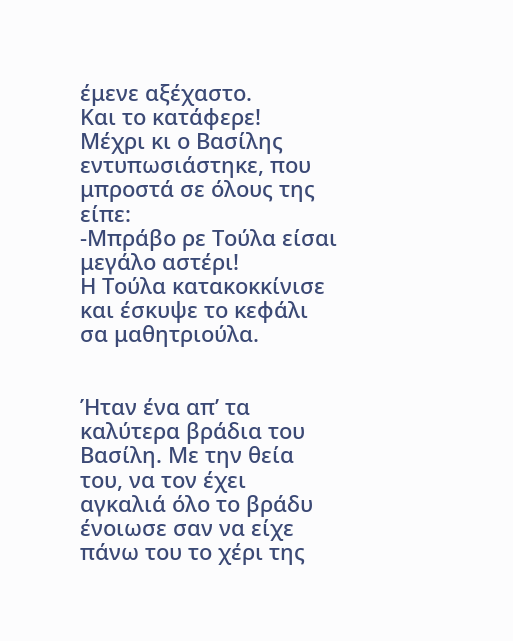έμενε αξέχαστο.
Και το κατάφερε!
Μέχρι κι ο Βασίλης εντυπωσιάστηκε, που μπροστά σε όλους της είπε:
-Μπράβο ρε Τούλα είσαι μεγάλο αστέρι!
Η Τούλα κατακοκκίνισε και έσκυψε το κεφάλι σα μαθητριούλα.


Ήταν ένα απ’ τα καλύτερα βράδια του Βασίλη. Με την θεία του, να τον έχει αγκαλιά όλο το βράδυ ένοιωσε σαν να είχε πάνω του το χέρι της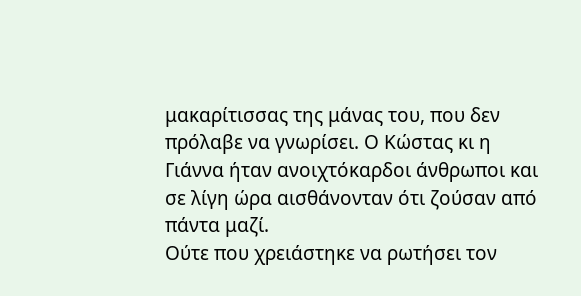μακαρίτισσας της μάνας του, που δεν πρόλαβε να γνωρίσει. Ο Κώστας κι η Γιάννα ήταν ανοιχτόκαρδοι άνθρωποι και σε λίγη ώρα αισθάνονταν ότι ζούσαν από πάντα μαζί.
Ούτε που χρειάστηκε να ρωτήσει τον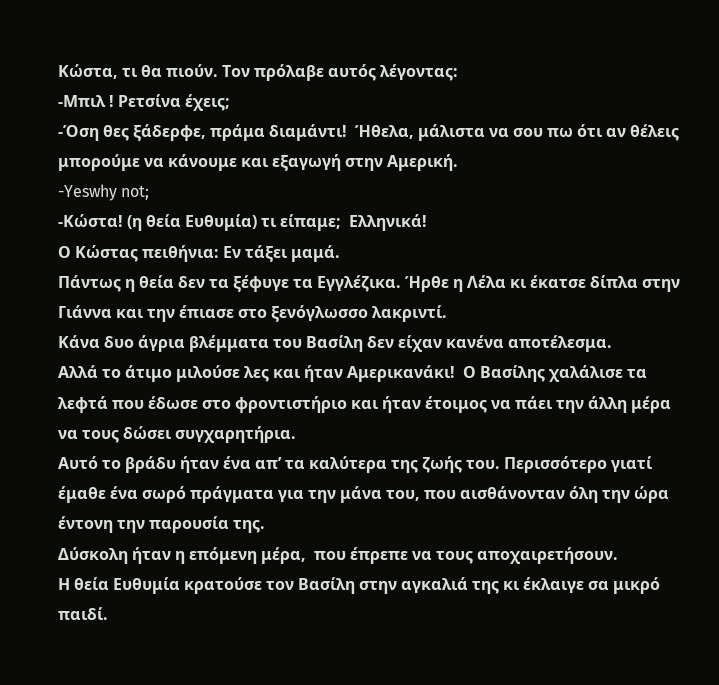Κώστα, τι θα πιούν. Τον πρόλαβε αυτός λέγοντας:
-Μπιλ ! Ρετσίνα έχεις;
-Όση θες ξάδερφε, πράμα διαμάντι!  Ήθελα, μάλιστα να σου πω ότι αν θέλεις μπορούμε να κάνουμε και εξαγωγή στην Αμερική.
-Yeswhy not;
-Κώστα! (η θεία Ευθυμία) τι είπαμε;  Ελληνικά!
Ο Κώστας πειθήνια: Εν τάξει μαμά.
Πάντως η θεία δεν τα ξέφυγε τα Εγγλέζικα. Ήρθε η Λέλα κι έκατσε δίπλα στην Γιάννα και την έπιασε στο ξενόγλωσσο λακριντί.
Κάνα δυο άγρια βλέμματα του Βασίλη δεν είχαν κανένα αποτέλεσμα.
Αλλά το άτιμο μιλούσε λες και ήταν Αμερικανάκι!  Ο Βασίλης χαλάλισε τα λεφτά που έδωσε στο φροντιστήριο και ήταν έτοιμος να πάει την άλλη μέρα να τους δώσει συγχαρητήρια.
Αυτό το βράδυ ήταν ένα απ’ τα καλύτερα της ζωής του. Περισσότερο γιατί έμαθε ένα σωρό πράγματα για την μάνα του, που αισθάνονταν όλη την ώρα έντονη την παρουσία της.
Δύσκολη ήταν η επόμενη μέρα,  που έπρεπε να τους αποχαιρετήσουν.
Η θεία Ευθυμία κρατούσε τον Βασίλη στην αγκαλιά της κι έκλαιγε σα μικρό παιδί.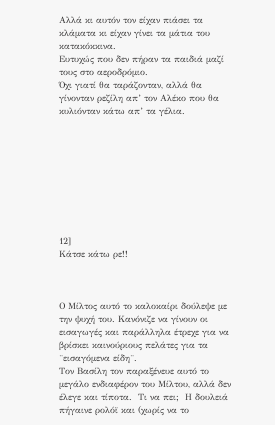Αλλά κι αυτόν τον είχαν πιάσει τα κλάματα κι είχαν γίνει τα μάτια του κατακόκκινα.
Ευτυχώς που δεν πήραν τα παιδιά μαζί τους στο αεροδρόμιο.
Όχι γιατί θα ταράζονταν, αλλά θα γίνονταν ρεζίλη απ’ τον Αλέκο που θα κυλιόνταν κάτω απ’ τα γέλια.









12]                                                Κάτσε κάτω ρε!!



Ο Μίλτος αυτό το καλοκαίρι δούλεψε με την ψυχή του. Κανόνιζε να γίνουν οι εισαγωγές και παράλληλα έτρεχε για να βρίσκει καινούριους πελάτες για τα ¨εισαγόμενα είδη¨.
Τον Βασίλη τον παραξένευε αυτό το μεγάλο ενδιαφέρον του Μίλτου, αλλά δεν έλεγε και τίποτα.  Τι να πει;  Η δουλειά πήγαινε ρολόϊ και (χωρίς να το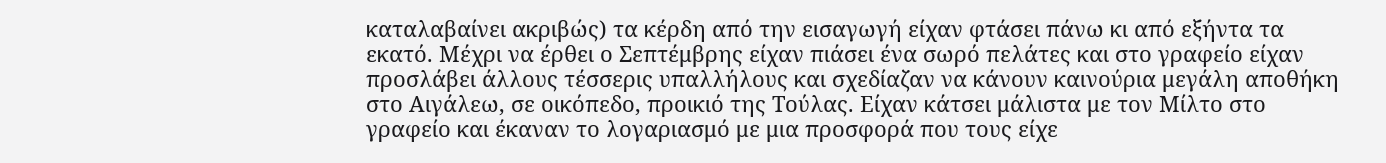καταλαβαίνει ακριβώς) τα κέρδη από την εισαγωγή είχαν φτάσει πάνω κι από εξήντα τα εκατό. Μέχρι να έρθει ο Σεπτέμβρης είχαν πιάσει ένα σωρό πελάτες και στο γραφείο είχαν προσλάβει άλλους τέσσερις υπαλλήλους και σχεδίαζαν να κάνουν καινούρια μεγάλη αποθήκη στο Αιγάλεω, σε οικόπεδο, προικιό της Τούλας. Είχαν κάτσει μάλιστα με τον Μίλτο στο γραφείο και έκαναν το λογαριασμό με μια προσφορά που τους είχε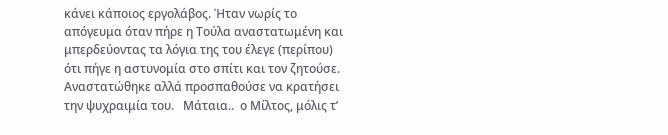κάνει κάποιος εργολάβος. Ήταν νωρίς το απόγευμα όταν πήρε η Τούλα αναστατωμένη και μπερδεύοντας τα λόγια της του έλεγε (περίπου) ότι πήγε η αστυνομία στο σπίτι και τον ζητούσε. Αναστατώθηκε αλλά προσπαθούσε να κρατήσει την ψυχραιμία του.   Μάταια..  ο Μίλτος, μόλις τ’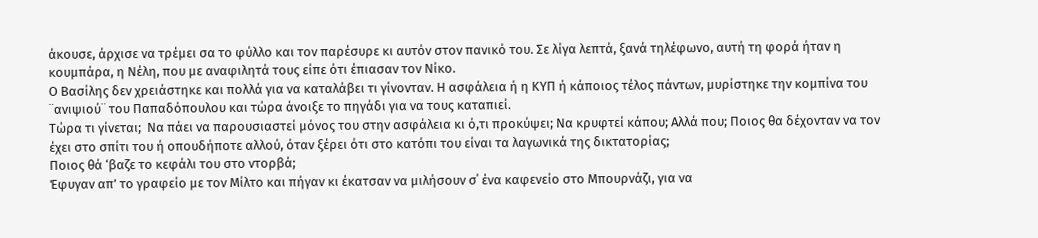άκουσε, άρχισε να τρέμει σα το φύλλο και τον παρέσυρε κι αυτόν στον πανικό του. Σε λίγα λεπτά, ξανά τηλέφωνο, αυτή τη φορά ήταν η κουμπάρα, η Νέλη, που με αναφιλητά τους είπε ότι έπιασαν τον Νίκο.
Ο Βασίλης δεν χρειάστηκε και πολλά για να καταλάβει τι γίνονταν. Η ασφάλεια ή η ΚΥΠ ή κάποιος τέλος πάντων, μυρίστηκε την κομπίνα του ¨ανιψιού¨ του Παπαδόπουλου και τώρα άνοιξε το πηγάδι για να τους καταπιεί.
Τώρα τι γίνεται;  Να πάει να παρουσιαστεί μόνος του στην ασφάλεια κι ό,τι προκύψει; Να κρυφτεί κάπου; Αλλά που; Ποιος θα δέχονταν να τον έχει στο σπίτι του ή οπουδήποτε αλλού, όταν ξέρει ότι στο κατόπι του είναι τα λαγωνικά της δικτατορίας;
Ποιος θά ‘βαζε το κεφάλι του στο ντορβά;
Έφυγαν απ’ το γραφείο με τον Μίλτο και πήγαν κι έκατσαν να μιλήσουν σ΄ ένα καφενείο στο Μπουρνάζι, για να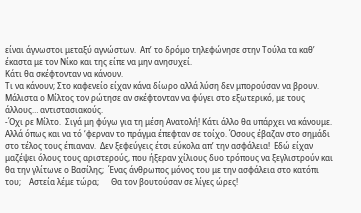είναι άγνωστοι μεταξύ αγνώστων.  Απ’ το δρόμο τηλεφώνησε στην Τούλα τα καθ’ έκαστα με τον Νίκο και της είπε να μην ανησυχεί.
Κάτι θα σκέφτονταν να κάνουν.
Τι να κάνουν; Στο καφενείο είχαν κάνα δίωρο αλλά λύση δεν μπορούσαν να βρουν.   Μάλιστα ο Μίλτος τον ρώτησε αν σκέφτονταν να φύγει στο εξωτερικό, με τους άλλους… αντιστασιακούς.
-Όχι ρε Μίλτο.  Σιγά μη φύγω για τη μέση Ανατολή! Κάτι άλλο θα υπάρχει να κάνουμε.
Αλλά όπως και να τό ‘φερναν το πράγμα έπεφταν σε τοίχο. Όσους έβαζαν στο σημάδι στο τέλος τους έπιαναν.  Δεν ξεφεύγεις έτσι εύκολα απ’ την ασφάλεια!  Εδώ είχαν μαζέψει όλους τους αριστερούς, που ήξεραν χίλιους δυο τρόπους να ξεγλιστρούν και θα την γλίτωνε ο Βασίλης;  Ένας άνθρωπος μόνος του με την ασφάλεια στο κατόπι του;    Αστεία λέμε τώρα;      Θα τον βουτούσαν σε λίγες ώρες!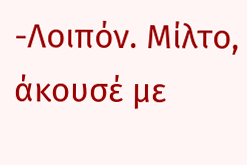-Λοιπόν. Μίλτο, άκουσέ με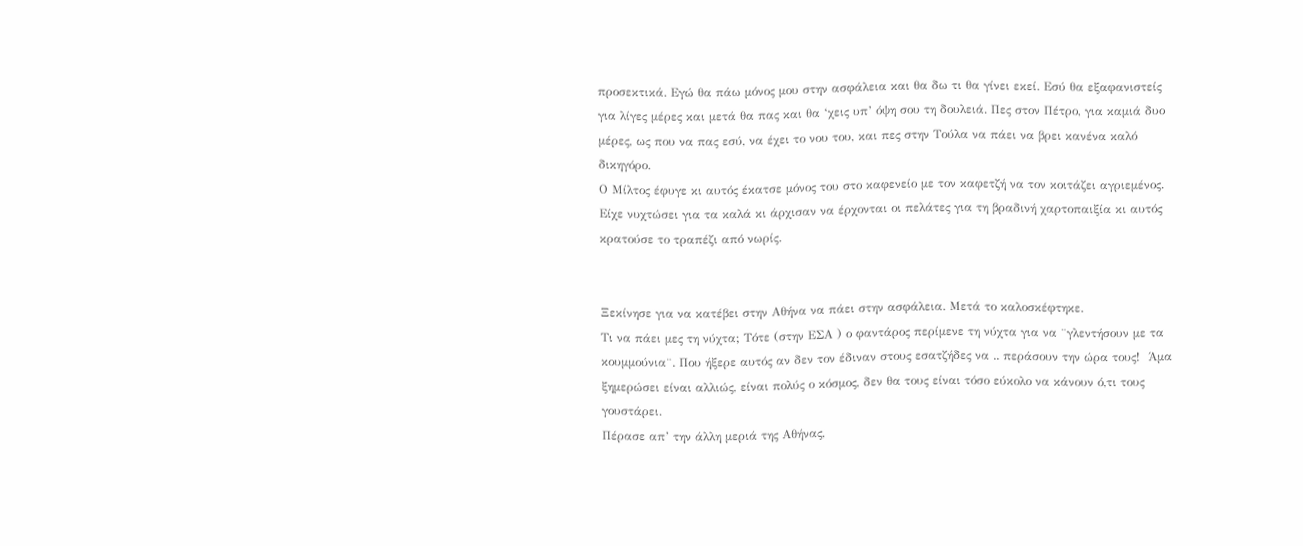προσεκτικά. Εγώ θα πάω μόνος μου στην ασφάλεια και θα δω τι θα γίνει εκεί. Εσύ θα εξαφανιστείς για λίγες μέρες και μετά θα πας και θα ‘χεις υπ’ όψη σου τη δουλειά. Πες στον Πέτρο, για καμιά δυο μέρες, ως που να πας εσύ, να έχει το νου του, και πες στην Τούλα να πάει να βρει κανένα καλό δικηγόρο.
Ο Μίλτος έφυγε κι αυτός έκατσε μόνος του στο καφενείο με τον καφετζή να τον κοιτάζει αγριεμένος. Είχε νυχτώσει για τα καλά κι άρχισαν να έρχονται οι πελάτες για τη βραδινή χαρτοπαιξία κι αυτός κρατούσε το τραπέζι από νωρίς.


Ξεκίνησε για να κατέβει στην Αθήνα να πάει στην ασφάλεια. Μετά το καλοσκέφτηκε.
Τι να πάει μες τη νύχτα; Τότε (στην ΕΣΑ ) ο φαντάρος περίμενε τη νύχτα για να ¨γλεντήσουν με τα κουμμούνια¨. Που ήξερε αυτός αν δεν τον έδιναν στους εσατζήδες να .. περάσουν την ώρα τους!  Άμα ξημερώσει είναι αλλιώς, είναι πολύς ο κόσμος, δεν θα τους είναι τόσο εύκολο να κάνουν ό,τι τους γουστάρει.
Πέρασε απ’ την άλλη μεριά της Αθήνας,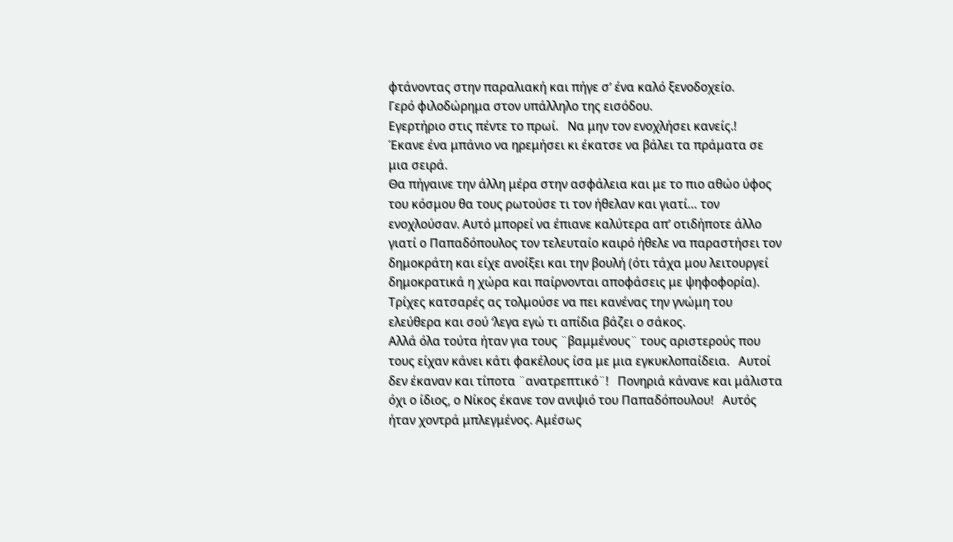φτάνοντας στην παραλιακή και πήγε σ’ ένα καλό ξενοδοχείο.
Γερό φιλοδώρημα στον υπάλληλο της εισόδου.
Εγερτήριο στις πέντε το πρωί.   Να μην τον ενοχλήσει κανείς.!
Έκανε ένα μπάνιο να ηρεμήσει κι έκατσε να βάλει τα πράματα σε μια σειρά.
Θα πήγαινε την άλλη μέρα στην ασφάλεια και με το πιο αθώο ύφος του κόσμου θα τους ρωτούσε τι τον ήθελαν και γιατί… τον ενοχλούσαν. Αυτό μπορεί να έπιανε καλύτερα απ’ οτιδήποτε άλλο γιατί ο Παπαδόπουλος τον τελευταίο καιρό ήθελε να παραστήσει τον δημοκράτη και είχε ανοίξει και την βουλή (ότι τάχα μου λειτουργεί δημοκρατικά η χώρα και παίρνονται αποφάσεις με ψηφοφορία). Τρίχες κατσαρές ας τολμούσε να πει κανένας την γνώμη του ελεύθερα και σού ‘λεγα εγώ τι απίδια βάζει ο σάκος.
Αλλά όλα τούτα ήταν για τους ¨βαμμένους¨ τους αριστερούς που τους είχαν κάνει κάτι φακέλους ίσα με μια εγκυκλοπαίδεια.   Αυτοί δεν έκαναν και τίποτα ¨ανατρεπτικό¨!   Πονηριά κάνανε και μάλιστα όχι ο ίδιος, ο Νίκος έκανε τον ανιψιό του Παπαδόπουλου!   Αυτός ήταν χοντρά μπλεγμένος. Αμέσως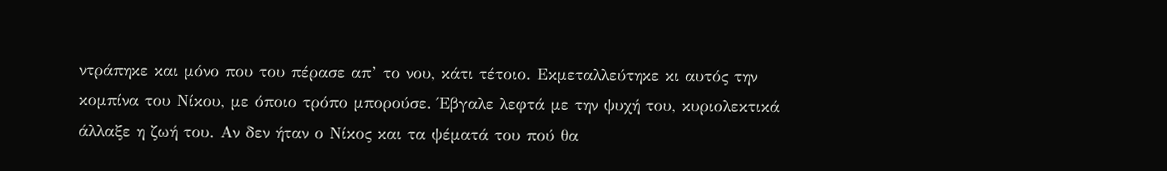ντράπηκε και μόνο που του πέρασε απ’ το νου, κάτι τέτοιο. Εκμεταλλεύτηκε κι αυτός την κομπίνα του Νίκου, με όποιο τρόπο μπορούσε. Έβγαλε λεφτά με την ψυχή του, κυριολεκτικά άλλαξε η ζωή του. Αν δεν ήταν ο Νίκος και τα ψέματά του πού θα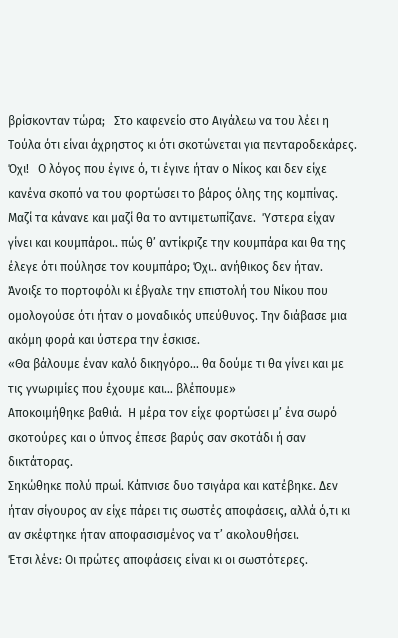βρίσκονταν τώρα;   Στο καφενείο στο Αιγάλεω να του λέει η Τούλα ότι είναι άχρηστος κι ότι σκοτώνεται για πενταροδεκάρες.   Όχι!   Ο λόγος που έγινε ό, τι έγινε ήταν ο Νίκος και δεν είχε κανένα σκοπό να του φορτώσει το βάρος όλης της κομπίνας.  Μαζί τα κάνανε και μαζί θα το αντιμετωπίζανε.  Ύστερα είχαν γίνει και κουμπάροι.. πώς θ’ αντίκριζε την κουμπάρα και θα της έλεγε ότι πούλησε τον κουμπάρο; Όχι.. ανήθικος δεν ήταν. Άνοιξε το πορτοφόλι κι έβγαλε την επιστολή του Νίκου που ομολογούσε ότι ήταν ο μοναδικός υπεύθυνος. Την διάβασε μια ακόμη φορά και ύστερα την έσκισε.
«Θα βάλουμε έναν καλό δικηγόρο… θα δούμε τι θα γίνει και με τις γνωριμίες που έχουμε και… βλέπουμε»
Αποκοιμήθηκε βαθιά.  Η μέρα τον είχε φορτώσει μ’ ένα σωρό σκοτούρες και ο ύπνος έπεσε βαρύς σαν σκοτάδι ή σαν δικτάτορας.
Σηκώθηκε πολύ πρωί. Κάπνισε δυο τσιγάρα και κατέβηκε. Δεν ήταν σίγουρος αν είχε πάρει τις σωστές αποφάσεις, αλλά ό,τι κι αν σκέφτηκε ήταν αποφασισμένος να τ’ ακολουθήσει.
Έτσι λένε: Οι πρώτες αποφάσεις είναι κι οι σωστότερες.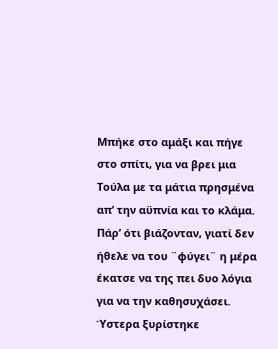Μπήκε στο αμάξι και πήγε στο σπίτι, για να βρει μια Τούλα με τα μάτια πρησμένα απ’ την αϋπνία και το κλάμα. Πάρ’ ότι βιάζονταν, γιατί δεν ήθελε να του ¨φύγει¨ η μέρα έκατσε να της πει δυο λόγια για να την καθησυχάσει. Ύστερα ξυρίστηκε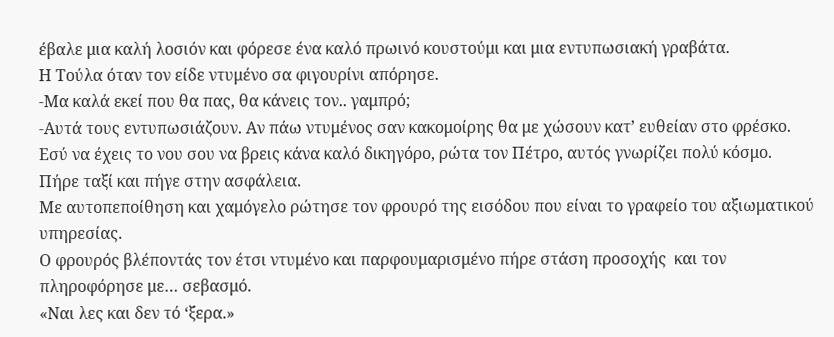έβαλε μια καλή λοσιόν και φόρεσε ένα καλό πρωινό κουστούμι και μια εντυπωσιακή γραβάτα.
Η Τούλα όταν τον είδε ντυμένο σα φιγουρίνι απόρησε.
-Μα καλά εκεί που θα πας, θα κάνεις τον.. γαμπρό;
-Αυτά τους εντυπωσιάζουν. Αν πάω ντυμένος σαν κακομοίρης θα με χώσουν κατ’ ευθείαν στο φρέσκο. Εσύ να έχεις το νου σου να βρεις κάνα καλό δικηγόρο, ρώτα τον Πέτρο, αυτός γνωρίζει πολύ κόσμο.
Πήρε ταξί και πήγε στην ασφάλεια.
Με αυτοπεποίθηση και χαμόγελο ρώτησε τον φρουρό της εισόδου που είναι το γραφείο του αξιωματικού υπηρεσίας.
Ο φρουρός βλέποντάς τον έτσι ντυμένο και παρφουμαρισμένο πήρε στάση προσοχής  και τον πληροφόρησε με… σεβασμό.
«Ναι λες και δεν τό ‘ξερα.»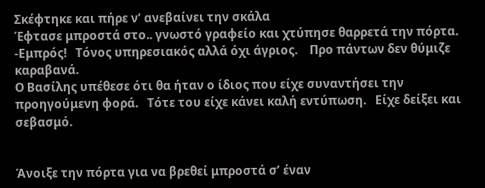Σκέφτηκε και πήρε ν’ ανεβαίνει την σκάλα
Έφτασε μπροστά στο.. γνωστό γραφείο και χτύπησε θαρρετά την πόρτα.
-Εμπρός!   Τόνος υπηρεσιακός αλλά όχι άγριος.    Προ πάντων δεν θύμιζε καραβανά.
Ο Βασίλης υπέθεσε ότι θα ήταν ο ίδιος που είχε συναντήσει την προηγούμενη φορά.   Τότε του είχε κάνει καλή εντύπωση.   Είχε δείξει και σεβασμό.


Άνοιξε την πόρτα για να βρεθεί μπροστά σ’ έναν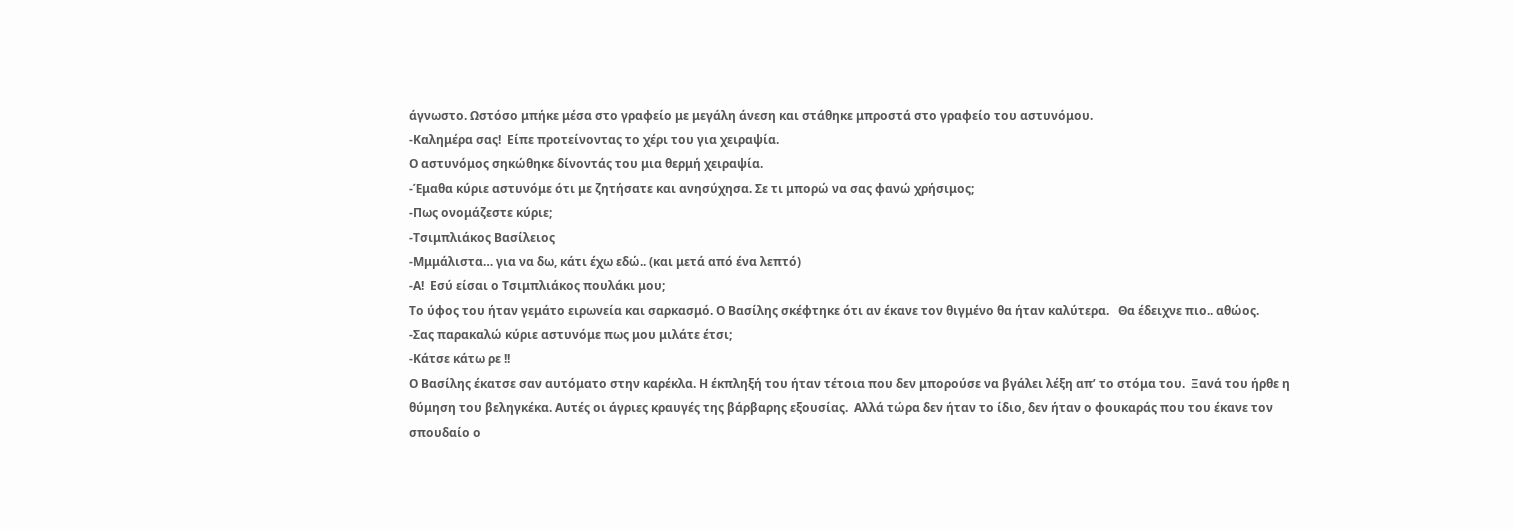άγνωστο. Ωστόσο μπήκε μέσα στο γραφείο με μεγάλη άνεση και στάθηκε μπροστά στο γραφείο του αστυνόμου.
-Καλημέρα σας!  Είπε προτείνοντας το χέρι του για χειραψία.
Ο αστυνόμος σηκώθηκε δίνοντάς του μια θερμή χειραψία.
-Έμαθα κύριε αστυνόμε ότι με ζητήσατε και ανησύχησα. Σε τι μπορώ να σας φανώ χρήσιμος;
-Πως ονομάζεστε κύριε;
-Τσιμπλιάκος Βασίλειος
-Μμμάλιστα… για να δω, κάτι έχω εδώ.. (και μετά από ένα λεπτό)
-Α!  Εσύ είσαι ο Τσιμπλιάκος πουλάκι μου;
Το ύφος του ήταν γεμάτο ειρωνεία και σαρκασμό. Ο Βασίλης σκέφτηκε ότι αν έκανε τον θιγμένο θα ήταν καλύτερα.   Θα έδειχνε πιο.. αθώος.
-Σας παρακαλώ κύριε αστυνόμε πως μου μιλάτε έτσι;
-Κάτσε κάτω ρε !!
Ο Βασίλης έκατσε σαν αυτόματο στην καρέκλα. Η έκπληξή του ήταν τέτοια που δεν μπορούσε να βγάλει λέξη απ’ το στόμα του.  Ξανά του ήρθε η θύμηση του βεληγκέκα. Αυτές οι άγριες κραυγές της βάρβαρης εξουσίας.  Αλλά τώρα δεν ήταν το ίδιο, δεν ήταν ο φουκαράς που του έκανε τον σπουδαίο ο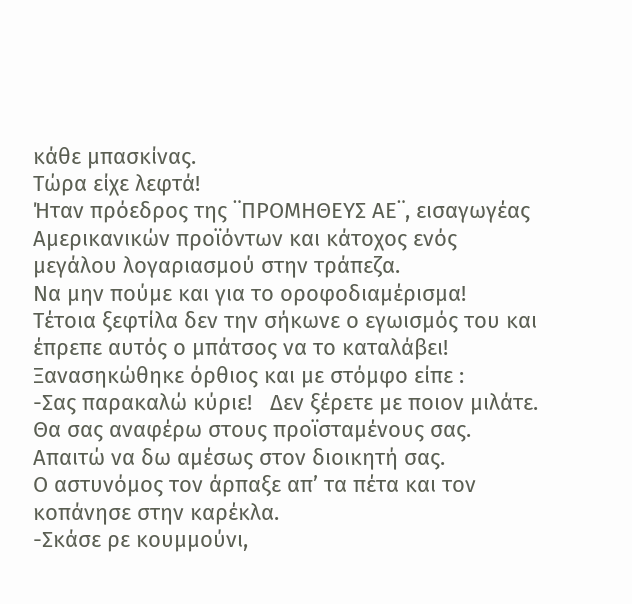κάθε μπασκίνας.
Τώρα είχε λεφτά!
Ήταν πρόεδρος της ¨ΠΡΟΜΗΘΕΥΣ ΑΕ¨, εισαγωγέας Αμερικανικών προϊόντων και κάτοχος ενός μεγάλου λογαριασμού στην τράπεζα.
Να μην πούμε και για το οροφοδιαμέρισμα!
Τέτοια ξεφτίλα δεν την σήκωνε ο εγωισμός του και έπρεπε αυτός ο μπάτσος να το καταλάβει!
Ξανασηκώθηκε όρθιος και με στόμφο είπε :
-Σας παρακαλώ κύριε!   Δεν ξέρετε με ποιον μιλάτε.    Θα σας αναφέρω στους προϊσταμένους σας.  Απαιτώ να δω αμέσως στον διοικητή σας.
Ο αστυνόμος τον άρπαξε απ’ τα πέτα και τον κοπάνησε στην καρέκλα.
-Σκάσε ρε κουμμούνι,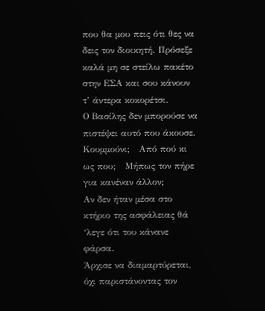που θα μου πεις ότι θες να δεις τον διοικητή. Πρόσεξε καλά μη σε στείλω πακέτο στην ΕΣΑ και σου κάνουν τ’ άντερα κοκορέτσι.
Ο Βασίλης δεν μπορούσε να πιστέψει αυτό που άκουσε.
Κουμμούνι;   Από πού κι ως που;   Μήπως τον πήρε για κανέναν άλλον;
Αν δεν ήταν μέσα στο κτήριο της ασφάλειας θά ‘λεγε ότι του κάνανε φάρσα.
Άρχισε να διαμαρτύρεται, όχι παριστάνοντας τον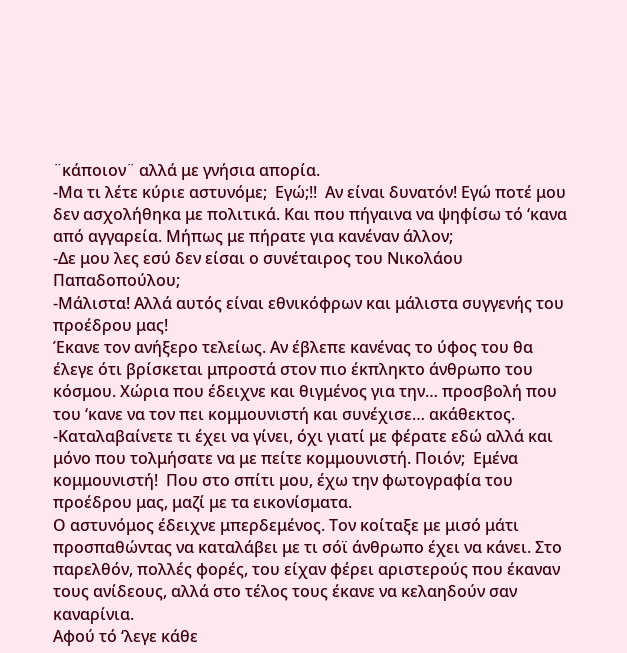¨κάποιον¨ αλλά με γνήσια απορία.
-Μα τι λέτε κύριε αστυνόμε;  Εγώ;!!  Αν είναι δυνατόν! Εγώ ποτέ μου δεν ασχολήθηκα με πολιτικά. Και που πήγαινα να ψηφίσω τό ‘κανα από αγγαρεία. Μήπως με πήρατε για κανέναν άλλον;
-Δε μου λες εσύ δεν είσαι ο συνέταιρος του Νικολάου Παπαδοπούλου;
-Μάλιστα! Αλλά αυτός είναι εθνικόφρων και μάλιστα συγγενής του προέδρου μας!
Έκανε τον ανήξερο τελείως. Αν έβλεπε κανένας το ύφος του θα έλεγε ότι βρίσκεται μπροστά στον πιο έκπληκτο άνθρωπο του κόσμου. Χώρια που έδειχνε και θιγμένος για την… προσβολή που του ‘κανε να τον πει κομμουνιστή και συνέχισε… ακάθεκτος.
-Καταλαβαίνετε τι έχει να γίνει, όχι γιατί με φέρατε εδώ αλλά και μόνο που τολμήσατε να με πείτε κομμουνιστή. Ποιόν;  Εμένα κομμουνιστή!  Που στο σπίτι μου, έχω την φωτογραφία του προέδρου μας, μαζί με τα εικονίσματα.
Ο αστυνόμος έδειχνε μπερδεμένος. Τον κοίταξε με μισό μάτι προσπαθώντας να καταλάβει με τι σόϊ άνθρωπο έχει να κάνει. Στο παρελθόν, πολλές φορές, του είχαν φέρει αριστερούς που έκαναν τους ανίδεους, αλλά στο τέλος τους έκανε να κελαηδούν σαν καναρίνια.
Αφού τό ‘λεγε κάθε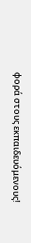φορά στους εκπαιδευόμενους!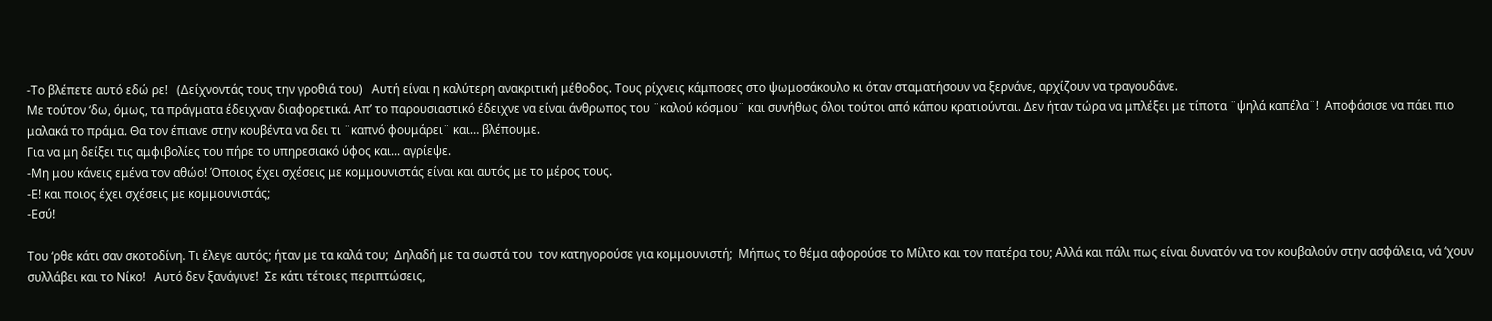-Το βλέπετε αυτό εδώ ρε!   (Δείχνοντάς τους την γροθιά του)   Αυτή είναι η καλύτερη ανακριτική μέθοδος. Τους ρίχνεις κάμποσες στο ψωμοσάκουλο κι όταν σταματήσουν να ξερνάνε, αρχίζουν να τραγουδάνε.
Με τούτον ‘δω, όμως, τα πράγματα έδειχναν διαφορετικά. Απ’ το παρουσιαστικό έδειχνε να είναι άνθρωπος του ¨καλού κόσμου¨ και συνήθως όλοι τούτοι από κάπου κρατιούνται. Δεν ήταν τώρα να μπλέξει με τίποτα ¨ψηλά καπέλα¨!  Αποφάσισε να πάει πιο μαλακά το πράμα. Θα τον έπιανε στην κουβέντα να δει τι ¨καπνό φουμάρει¨ και… βλέπουμε.
Για να μη δείξει τις αμφιβολίες του πήρε το υπηρεσιακό ύφος και... αγρίεψε.
-Μη μου κάνεις εμένα τον αθώο! Όποιος έχει σχέσεις με κομμουνιστάς είναι και αυτός με το μέρος τους.
-Ε! και ποιος έχει σχέσεις με κομμουνιστάς;
-Εσύ!

Του ‘ρθε κάτι σαν σκοτοδίνη. Τι έλεγε αυτός; ήταν με τα καλά του;  Δηλαδή με τα σωστά του  τον κατηγορούσε για κομμουνιστή;  Μήπως το θέμα αφορούσε το Μίλτο και τον πατέρα του; Αλλά και πάλι πως είναι δυνατόν να τον κουβαλούν στην ασφάλεια, νά ‘χουν συλλάβει και το Νίκο!   Αυτό δεν ξανάγινε!  Σε κάτι τέτοιες περιπτώσεις,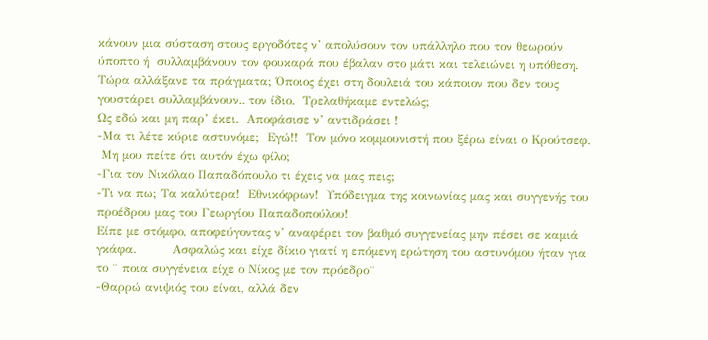κάνουν μια σύσταση στους εργοδότες ν’ απολύσουν τον υπάλληλο που τον θεωρούν ύποπτο ή  συλλαμβάνουν τον φουκαρά που έβαλαν στο μάτι και τελειώνει η υπόθεση. Τώρα αλλάξανε τα πράγματα; Όποιος έχει στη δουλειά του κάποιον που δεν τους γουστάρει συλλαμβάνουν.. τον ίδιο.  Τρελαθήκαμε εντελώς;
Ως εδώ και μη παρ’ έκει.  Αποφάσισε ν’ αντιδράσει !
-Μα τι λέτε κύριε αστυνόμε;  Εγώ!!  Τον μόνο κομμουνιστή που ξέρω είναι ο Κρούτσεφ.
 Μη μου πείτε ότι αυτόν έχω φίλο;
-Για τον Νικόλαο Παπαδόπουλο τι έχεις να μας πεις;
-Τι να πω; Τα καλύτερα!  Εθνικόφρων!  Υπόδειγμα της κοινωνίας μας και συγγενής του προέδρου μας του Γεωργίου Παπαδοπούλου!
Είπε με στόμφο, αποφεύγοντας ν’ αναφέρει τον βαθμό συγγενείας μην πέσει σε καμιά γκάφα.         Ασφαλώς και είχε δίκιο γιατί η επόμενη ερώτηση του αστυνόμου ήταν για το ¨ ποια συγγένεια είχε ο Νίκος με τον πρόεδρο¨
-Θαρρώ ανιψιός του είναι, αλλά δεν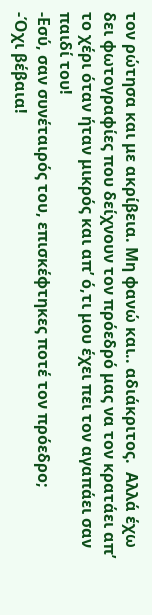τον ρώτησα και με ακρίβεια. Μη φανώ και.. αδιάκριτος.  Αλλά έχω δει φωτογραφίες που δείχνουν τον πρόεδρό μας να τον κρατάει απ’ το χέρι όταν ήταν μικρός και απ’ ό,τι μου έχει πει τον αγαπάει σαν παιδί του!
-Εσύ, σαν συνέταιρός του, επισκέφτηκες ποτέ τον πρόεδρο;
-Όχι βέβαια!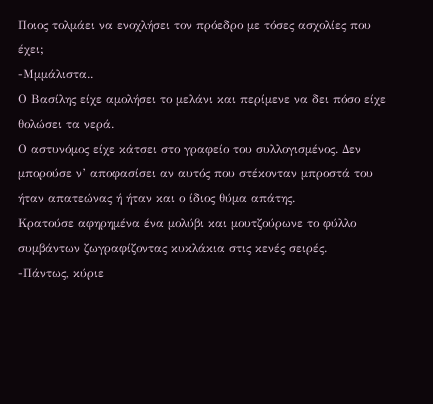Ποιος τολμάει να ενοχλήσει τον πρόεδρο με τόσες ασχολίες που έχει;
-Μμμάλιστα..
Ο Βασίλης είχε αμολήσει το μελάνι και περίμενε να δει πόσο είχε θολώσει τα νερά.
Ο αστυνόμος είχε κάτσει στο γραφείο του συλλογισμένος. Δεν μπορούσε ν’ αποφασίσει αν αυτός που στέκονταν μπροστά του ήταν απατεώνας ή ήταν και ο ίδιος θύμα απάτης.
Κρατούσε αφηρημένα ένα μολύβι και μουτζούρωνε το φύλλο συμβάντων ζωγραφίζοντας κυκλάκια στις κενές σειρές.
-Πάντως, κύριε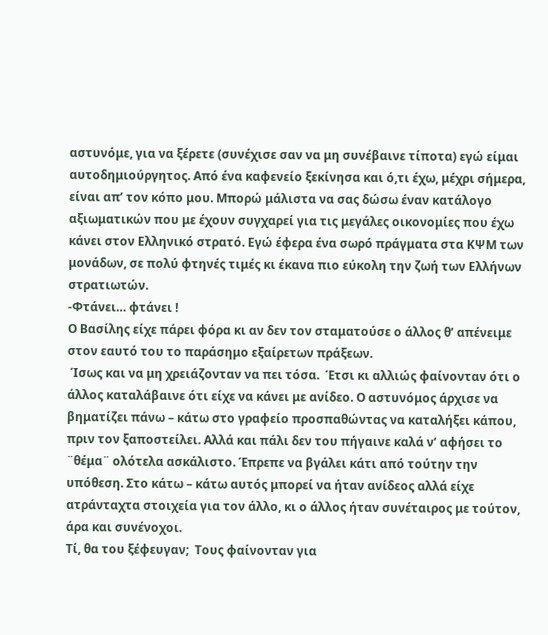αστυνόμε, για να ξέρετε (συνέχισε σαν να μη συνέβαινε τίποτα) εγώ είμαι αυτοδημιούργητος. Από ένα καφενείο ξεκίνησα και ό,τι έχω, μέχρι σήμερα, είναι απ’ τον κόπο μου. Μπορώ μάλιστα να σας δώσω έναν κατάλογο αξιωματικών που με έχουν συγχαρεί για τις μεγάλες οικονομίες που έχω κάνει στον Ελληνικό στρατό. Εγώ έφερα ένα σωρό πράγματα στα ΚΨΜ των μονάδων, σε πολύ φτηνές τιμές κι έκανα πιο εύκολη την ζωή των Ελλήνων στρατιωτών.
-Φτάνει… φτάνει !
Ο Βασίλης είχε πάρει φόρα κι αν δεν τον σταματούσε ο άλλος θ’ απένειμε στον εαυτό του το παράσημο εξαίρετων πράξεων.
 Ίσως και να μη χρειάζονταν να πει τόσα.  Έτσι κι αλλιώς φαίνονταν ότι ο άλλος καταλάβαινε ότι είχε να κάνει με ανίδεο. Ο αστυνόμος άρχισε να βηματίζει πάνω – κάτω στο γραφείο προσπαθώντας να καταλήξει κάπου, πριν τον ξαποστείλει. Αλλά και πάλι δεν του πήγαινε καλά ν’ αφήσει το ¨θέμα¨ ολότελα ασκάλιστο. Έπρεπε να βγάλει κάτι από τούτην την υπόθεση. Στο κάτω – κάτω αυτός μπορεί να ήταν ανίδεος αλλά είχε ατράνταχτα στοιχεία για τον άλλο, κι ο άλλος ήταν συνέταιρος με τούτον, άρα και συνένοχοι.
Τί, θα του ξέφευγαν;  Τους φαίνονταν για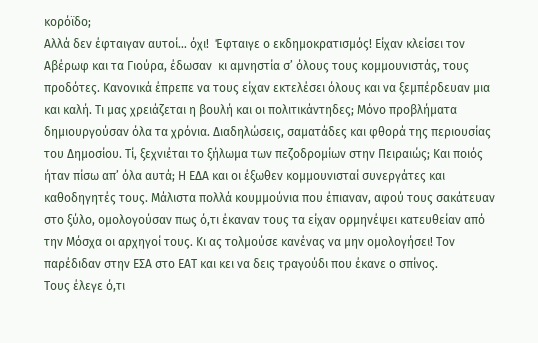κορόϊδο;
Αλλά δεν έφταιγαν αυτοί… όχι!  Έφταιγε ο εκδημοκρατισμός! Είχαν κλείσει τον Αβέρωφ και τα Γιούρα, έδωσαν  κι αμνηστία σ’ όλους τους κομμουνιστάς, τους προδότες. Κανονικά έπρεπε να τους είχαν εκτελέσει όλους και να ξεμπέρδευαν μια και καλή. Τι μας χρειάζεται η βουλή και οι πολιτικάντηδες; Μόνο προβλήματα δημιουργούσαν όλα τα χρόνια. Διαδηλώσεις, σαματάδες και φθορά της περιουσίας του Δημοσίου. Τί, ξεχνιέται το ξήλωμα των πεζοδρομίων στην Πειραιώς; Και ποιός ήταν πίσω απ’ όλα αυτά; Η ΕΔΑ και οι έξωθεν κομμουνισταί συνεργάτες και καθοδηγητές τους. Μάλιστα πολλά κουμμούνια που έπιαναν, αφού τους σακάτευαν στο ξύλο, ομολογούσαν πως ό,τι έκαναν τους τα είχαν ορμηνέψει κατευθείαν από την Μόσχα οι αρχηγοί τους. Κι ας τολμούσε κανένας να μην ομολογήσει! Τον παρέδιδαν στην ΕΣΑ στο ΕΑΤ και κει να δεις τραγούδι που έκανε ο σπίνος.
Τους έλεγε ό,τι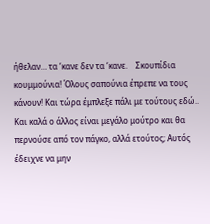ήθελαν… τα ‘κανε δεν τα ‘κανε.    Σκουπίδια κουμμούνια! Όλους σαπούνια έπρεπε να τους κάνουν! Και τώρα έμπλεξε πάλι με τούτους εδώ.. Και καλά ο άλλος είναι μεγάλο μούτρο και θα περνούσε από τον πάγκο, αλλά ετούτος; Αυτός έδειχνε να μην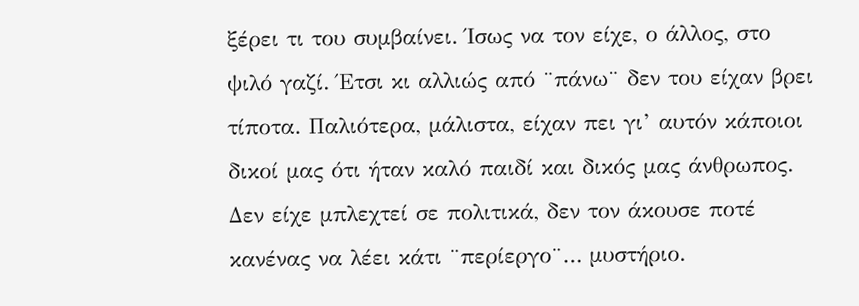ξέρει τι του συμβαίνει. Ίσως να τον είχε, ο άλλος, στο ψιλό γαζί. Έτσι κι αλλιώς από ¨πάνω¨ δεν του είχαν βρει τίποτα. Παλιότερα, μάλιστα, είχαν πει γι’ αυτόν κάποιοι δικοί μας ότι ήταν καλό παιδί και δικός μας άνθρωπος. Δεν είχε μπλεχτεί σε πολιτικά, δεν τον άκουσε ποτέ κανένας να λέει κάτι ¨περίεργο¨… μυστήριο.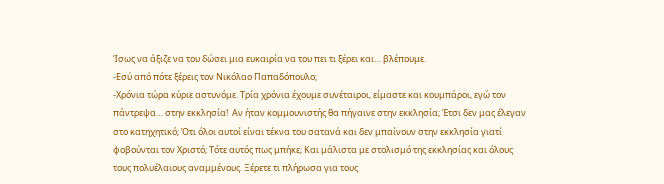Ίσως να άξιζε να του δώσει μια ευκαιρία να του πει τι ξέρει και… βλέπουμε.
-Εσύ από πότε ξέρεις τον Νικόλαο Παπαδόπουλο;
-Χρόνια τώρα κύριε αστυνόμε. Τρία χρόνια έχουμε συνέταιροι, είμαστε και κουμπάροι, εγώ τον πάντρεψα… στην εκκλησία!  Αν ήταν κομμουνιστής θα πήγαινε στην εκκλησία; Έτσι δεν μας έλεγαν στο κατηχητικό; Ότι όλοι αυτοί είναι τέκνα του σατανά και δεν μπαίνουν στην εκκλησία γιατί φοβούνται τον Χριστό; Τότε αυτός πως μπήκε; Και μάλιστα με στολισμό της εκκλησίας και όλους τους πολυέλαιους αναμμένους. Ξέρετε τι πλήρωσα για τους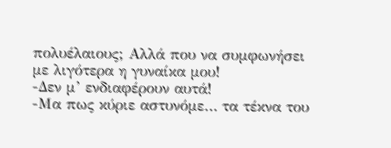πολυέλαιους; Αλλά που να συμφωνήσει με λιγότερα η γυναίκα μου!
-Δεν μ’ ενδιαφέρουν αυτά!
-Μα πως κύριε αστυνόμε… τα τέκνα του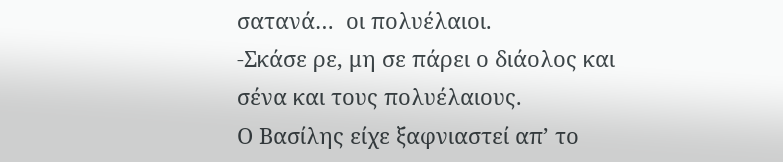σατανά…  οι πολυέλαιοι.
-Σκάσε ρε, μη σε πάρει ο διάολος και σένα και τους πολυέλαιους.
Ο Βασίλης είχε ξαφνιαστεί απ’ το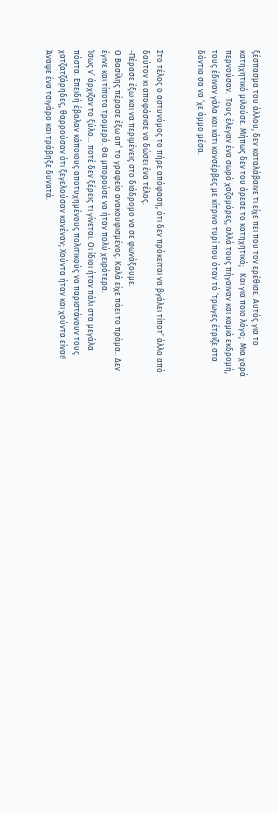ξέσπασμα του άλλου, δεν καταλάβαινε τι είχε πει που τον ερέθισε. Αυτός για το κατηχητικό μιλούσε. Μήπως δεν του άρεσε το κατηχητικό;   Και για ποιο λόγο;  Μια χαρά περνούσαν.  Τους έλεγαν ένα σωρό χαζομάρες, αλλά τους πήγαιναν και καμιά εκδρομή, τους έδιναν γάλα και κάτι κονσέρβες με κίτρινο τυρί που όταν τό ‘τρωγες έτριζε στα δόντια σα να ‘χε άμμο μέσα.


Στο τέλος ο αστυνόμος το πήρε απόφαση, ότι δεν πρόκειται να βγάλει τίποτ’ άλλο από δαύτον κι αποφάσισε να δώσει ένα τέλος.
-Πέρασε έξω και να περιμένεις στο διάδρομο να σε φωνάξουμε.
Ο Βασίλης πέρασε έξω απ’ το γραφείο ανακουφισμένος. Καλά είχε πάει το πράμα.. Δεν έγινε και τίποτα τρομερό. Θα μπορούσε να ήταν πολύ χειρότερα.
Ίσως ν’ άρχιζαν το ξύλο… ποτέ δεν ξέρεις τι γίνεται. Οι ίδιοι ήταν πάλι στα μεγάλα πόστα. Επειδή έβαλαν κάποιους αποτυχημένους πολιτικούς να παριστάνουν τους χατζατζάρηδες, θαρρούσαν ότι ξεγελούσαν κανέναν; Χούντα ήταν και χούντα είναι!
Άναψε ένα τσιγάρο και τράβηξε δυνατά.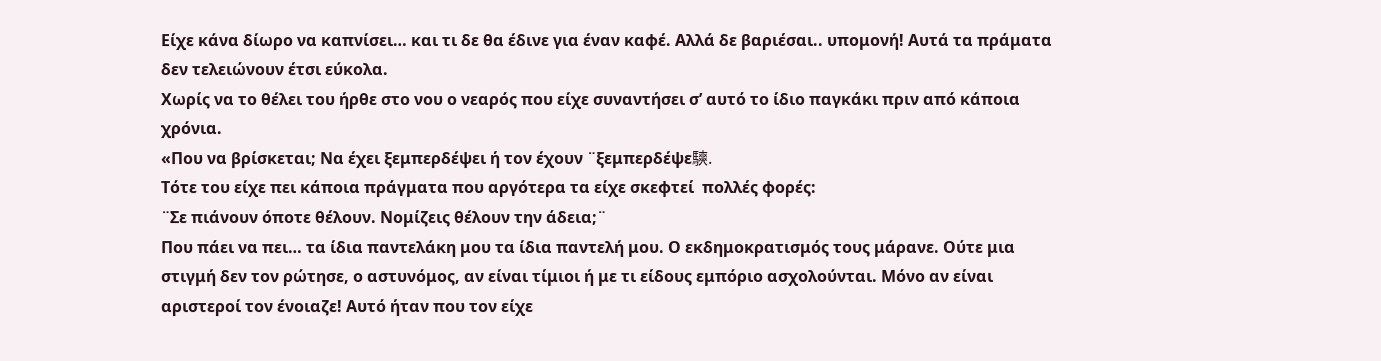Είχε κάνα δίωρο να καπνίσει… και τι δε θα έδινε για έναν καφέ. Αλλά δε βαριέσαι.. υπομονή! Αυτά τα πράματα δεν τελειώνουν έτσι εύκολα.
Χωρίς να το θέλει του ήρθε στο νου ο νεαρός που είχε συναντήσει σ’ αυτό το ίδιο παγκάκι πριν από κάποια χρόνια.
«Που να βρίσκεται; Να έχει ξεμπερδέψει ή τον έχουν ¨ξεμπερδέψε騻.
Τότε του είχε πει κάποια πράγματα που αργότερα τα είχε σκεφτεί  πολλές φορές:
¨Σε πιάνουν όποτε θέλουν. Νομίζεις θέλουν την άδεια;¨
Που πάει να πει… τα ίδια παντελάκη μου τα ίδια παντελή μου. Ο εκδημοκρατισμός τους μάρανε. Ούτε μια στιγμή δεν τον ρώτησε, ο αστυνόμος, αν είναι τίμιοι ή με τι είδους εμπόριο ασχολούνται. Μόνο αν είναι αριστεροί τον ένοιαζε! Αυτό ήταν που τον είχε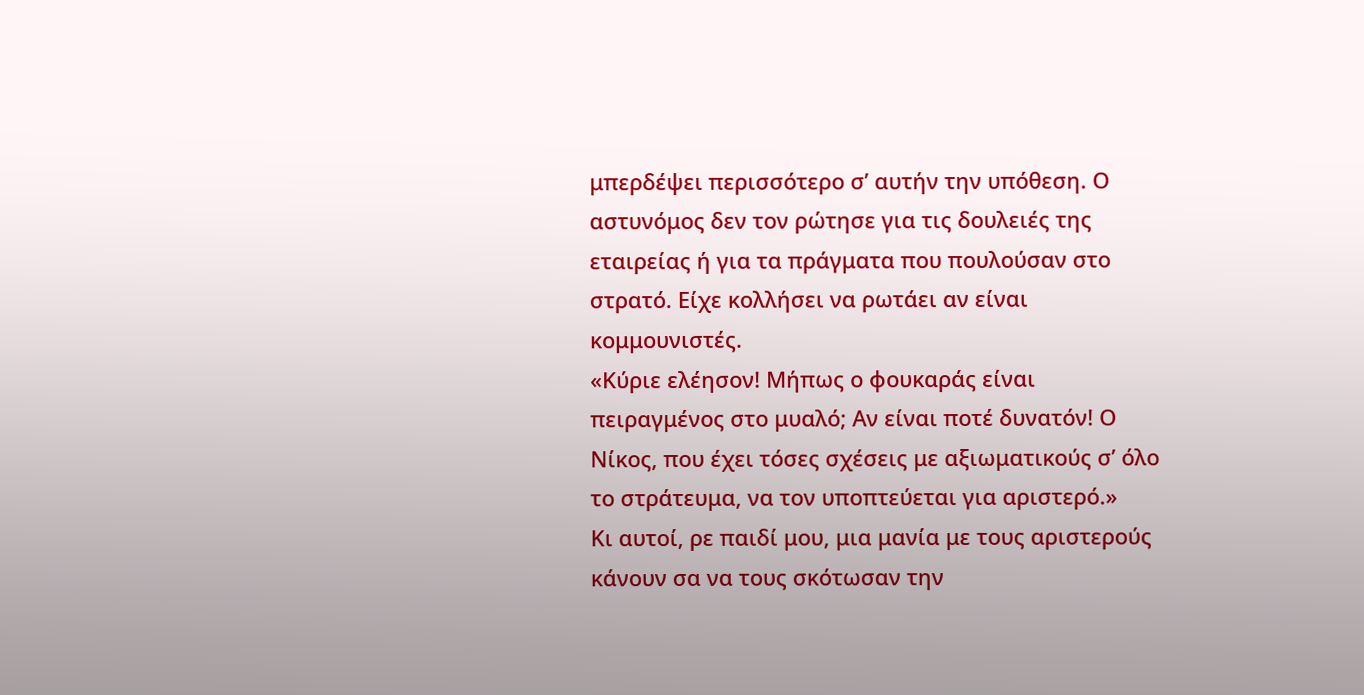μπερδέψει περισσότερο σ’ αυτήν την υπόθεση. Ο αστυνόμος δεν τον ρώτησε για τις δουλειές της εταιρείας ή για τα πράγματα που πουλούσαν στο στρατό. Είχε κολλήσει να ρωτάει αν είναι κομμουνιστές.
«Κύριε ελέησον! Μήπως ο φουκαράς είναι πειραγμένος στο μυαλό; Αν είναι ποτέ δυνατόν! Ο Νίκος, που έχει τόσες σχέσεις με αξιωματικούς σ’ όλο το στράτευμα, να τον υποπτεύεται για αριστερό.»
Κι αυτοί, ρε παιδί μου, μια μανία με τους αριστερούς κάνουν σα να τους σκότωσαν την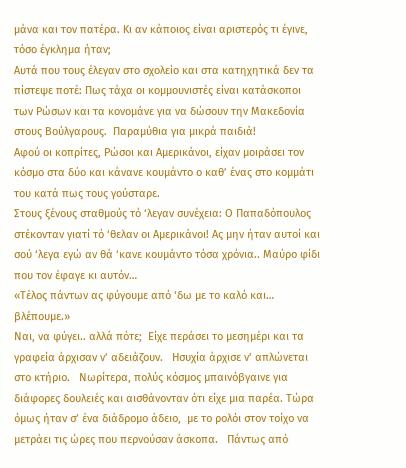μάνα και τον πατέρα. Κι αν κάποιος είναι αριστερός τι έγινε, τόσο έγκλημα ήταν;
Αυτά που τους έλεγαν στο σχολείο και στα κατηχητικά δεν τα πίστεψε ποτέ: Πως τάχα οι κομμουνιστές είναι κατάσκοποι των Ρώσων και τα κονομάνε για να δώσουν την Μακεδονία στους Βούλγαρους.  Παραμύθια για μικρά παιδιά!
Αφού οι κοπρίτες, Ρώσοι και Αμερικάνοι, είχαν μοιράσει τον κόσμο στα δύο και κάνανε κουμάντο ο καθ’ ένας στο κομμάτι του κατά πως τους γούσταρε.
Στους ξένους σταθμούς τό ‘λεγαν συνέχεια: Ο Παπαδόπουλος στέκονταν γιατί τό ‘θελαν οι Αμερικάνοι! Ας μην ήταν αυτοί και σού ‘λεγα εγώ αν θά ‘κανε κουμάντο τόσα χρόνια.. Μαύρο φίδι που τον έφαγε κι αυτόν…
«Τέλος πάντων ας φύγουμε από ‘δω με το καλό και… βλέπουμε.»
Ναι, να φύγει.. αλλά πότε;  Είχε περάσει το μεσημέρι και τα γραφεία άρχισαν ν’ αδειάζουν.   Ησυχία άρχισε ν’ απλώνεται στο κτήριο.   Νωρίτερα, πολύς κόσμος μπαινόβγαινε για διάφορες δουλειές και αισθάνονταν ότι είχε μια παρέα. Τώρα όμως ήταν σ’ ένα διάδρομο άδειο,  με το ρολόι στον τοίχο να μετράει τις ώρες που περνούσαν άσκοπα.   Πάντως από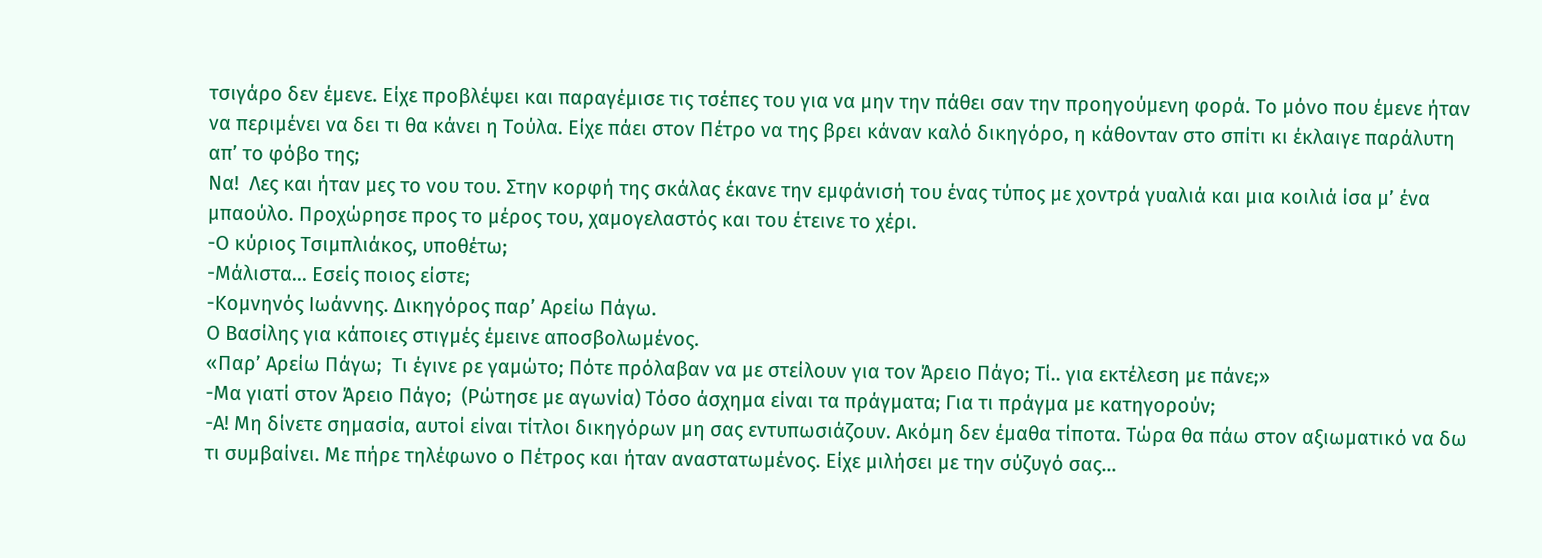τσιγάρο δεν έμενε. Είχε προβλέψει και παραγέμισε τις τσέπες του για να μην την πάθει σαν την προηγούμενη φορά. Το μόνο που έμενε ήταν να περιμένει να δει τι θα κάνει η Τούλα. Είχε πάει στον Πέτρο να της βρει κάναν καλό δικηγόρο, η κάθονταν στο σπίτι κι έκλαιγε παράλυτη απ’ το φόβο της;
Να!  Λες και ήταν μες το νου του. Στην κορφή της σκάλας έκανε την εμφάνισή του ένας τύπος με χοντρά γυαλιά και μια κοιλιά ίσα μ’ ένα μπαούλο. Προχώρησε προς το μέρος του, χαμογελαστός και του έτεινε το χέρι.
-Ο κύριος Τσιμπλιάκος, υποθέτω;
-Μάλιστα... Εσείς ποιος είστε;
-Κομνηνός Ιωάννης. Δικηγόρος παρ’ Αρείω Πάγω.
Ο Βασίλης για κάποιες στιγμές έμεινε αποσβολωμένος.
«Παρ’ Αρείω Πάγω;  Τι έγινε ρε γαμώτο; Πότε πρόλαβαν να με στείλουν για τον Άρειο Πάγο; Τί.. για εκτέλεση με πάνε;»
-Μα γιατί στον Άρειο Πάγο;  (Ρώτησε με αγωνία) Τόσο άσχημα είναι τα πράγματα; Για τι πράγμα με κατηγορούν;
-Α! Μη δίνετε σημασία, αυτοί είναι τίτλοι δικηγόρων μη σας εντυπωσιάζουν. Ακόμη δεν έμαθα τίποτα. Τώρα θα πάω στον αξιωματικό να δω τι συμβαίνει. Με πήρε τηλέφωνο ο Πέτρος και ήταν αναστατωμένος. Είχε μιλήσει με την σύζυγό σας…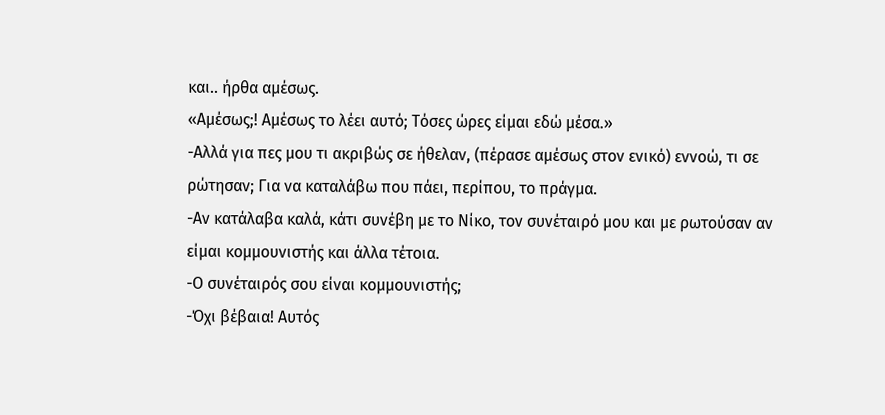και.. ήρθα αμέσως.
«Αμέσως;! Αμέσως το λέει αυτό; Τόσες ώρες είμαι εδώ μέσα.»
-Αλλά για πες μου τι ακριβώς σε ήθελαν, (πέρασε αμέσως στον ενικό) εννοώ, τι σε ρώτησαν; Για να καταλάβω που πάει, περίπου, το πράγμα.
-Αν κατάλαβα καλά, κάτι συνέβη με το Νίκο, τον συνέταιρό μου και με ρωτούσαν αν είμαι κομμουνιστής και άλλα τέτοια.
-Ο συνέταιρός σου είναι κομμουνιστής;
-Όχι βέβαια! Αυτός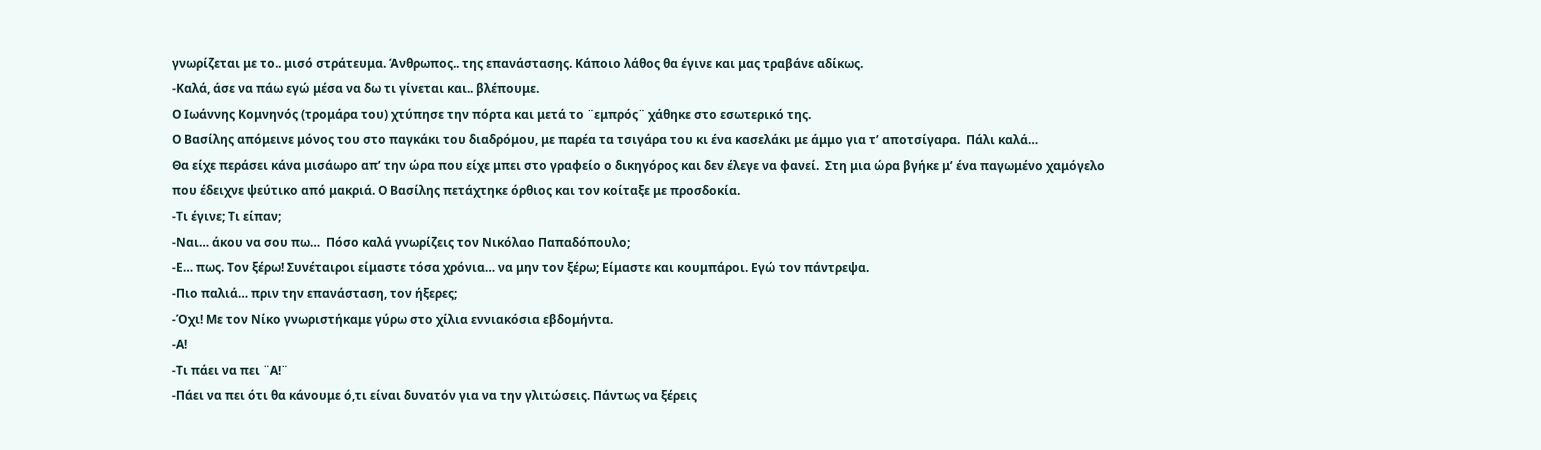γνωρίζεται με το.. μισό στράτευμα. Άνθρωπος.. της επανάστασης. Κάποιο λάθος θα έγινε και μας τραβάνε αδίκως.
-Καλά, άσε να πάω εγώ μέσα να δω τι γίνεται και.. βλέπουμε.
Ο Ιωάννης Κομνηνός (τρομάρα του) χτύπησε την πόρτα και μετά το ¨εμπρός¨ χάθηκε στο εσωτερικό της.
Ο Βασίλης απόμεινε μόνος του στο παγκάκι του διαδρόμου, με παρέα τα τσιγάρα του κι ένα κασελάκι με άμμο για τ’ αποτσίγαρα.  Πάλι καλά…
Θα είχε περάσει κάνα μισάωρο απ’ την ώρα που είχε μπει στο γραφείο ο δικηγόρος και δεν έλεγε να φανεί.  Στη μια ώρα βγήκε μ’ ένα παγωμένο χαμόγελο που έδειχνε ψεύτικο από μακριά. Ο Βασίλης πετάχτηκε όρθιος και τον κοίταξε με προσδοκία.
-Τι έγινε; Τι είπαν;
-Ναι… άκου να σου πω…  Πόσο καλά γνωρίζεις τον Νικόλαο Παπαδόπουλο;
-Ε… πως. Τον ξέρω! Συνέταιροι είμαστε τόσα χρόνια… να μην τον ξέρω; Είμαστε και κουμπάροι. Εγώ τον πάντρεψα.
-Πιο παλιά… πριν την επανάσταση, τον ήξερες;
-Όχι! Με τον Νίκο γνωριστήκαμε γύρω στο χίλια εννιακόσια εβδομήντα.
-Α!
-Τι πάει να πει ¨Α!¨
-Πάει να πει ότι θα κάνουμε ό,τι είναι δυνατόν για να την γλιτώσεις. Πάντως να ξέρεις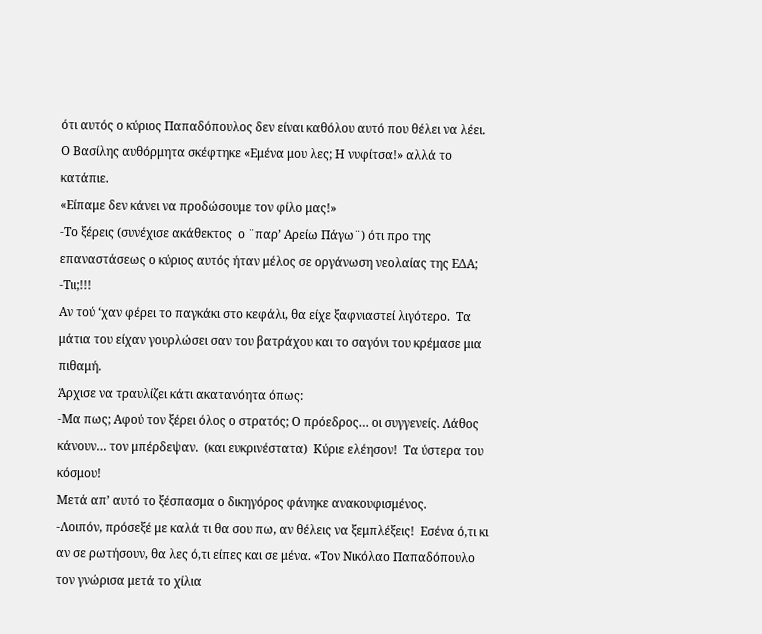ότι αυτός ο κύριος Παπαδόπουλος δεν είναι καθόλου αυτό που θέλει να λέει.
Ο Βασίλης αυθόρμητα σκέφτηκε «Εμένα μου λες; Η νυφίτσα!» αλλά το κατάπιε.
«Είπαμε δεν κάνει να προδώσουμε τον φίλο μας!»
-Το ξέρεις (συνέχισε ακάθεκτος  ο ¨παρ’ Αρείω Πάγω¨) ότι προ της επαναστάσεως ο κύριος αυτός ήταν μέλος σε οργάνωση νεολαίας της ΕΔΑ;
-Τιι;!!!
Αν τού ‘χαν φέρει το παγκάκι στο κεφάλι, θα είχε ξαφνιαστεί λιγότερο.  Τα μάτια του είχαν γουρλώσει σαν του βατράχου και το σαγόνι του κρέμασε μια πιθαμή.
Άρχισε να τραυλίζει κάτι ακατανόητα όπως:
-Μα πως; Αφού τον ξέρει όλος ο στρατός; Ο πρόεδρος… οι συγγενείς. Λάθος κάνουν… τον μπέρδεψαν.  (και ευκρινέστατα)  Κύριε ελέησον!  Τα ύστερα του κόσμου!
Μετά απ’ αυτό το ξέσπασμα ο δικηγόρος φάνηκε ανακουφισμένος.
-Λοιπόν, πρόσεξέ με καλά τι θα σου πω, αν θέλεις να ξεμπλέξεις!  Εσένα ό,τι κι αν σε ρωτήσουν, θα λες ό,τι είπες και σε μένα. «Τον Νικόλαο Παπαδόπουλο τον γνώρισα μετά το χίλια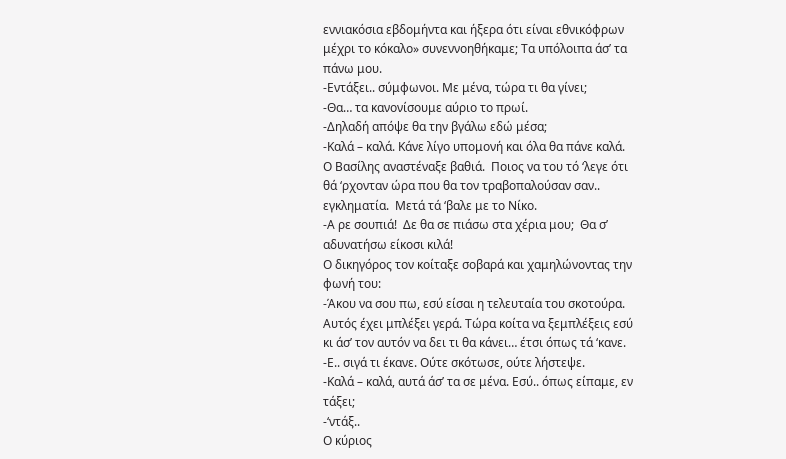εννιακόσια εβδομήντα και ήξερα ότι είναι εθνικόφρων μέχρι το κόκαλο» συνεννοηθήκαμε; Τα υπόλοιπα άσ’ τα πάνω μου.
-Εντάξει.. σύμφωνοι. Με μένα, τώρα τι θα γίνει;
-Θα… τα κανονίσουμε αύριο το πρωί.
-Δηλαδή απόψε θα την βγάλω εδώ μέσα;
-Καλά – καλά. Κάνε λίγο υπομονή και όλα θα πάνε καλά.
Ο Βασίλης αναστέναξε βαθιά.  Ποιος να του τό ‘λεγε ότι θά ‘ρχονταν ώρα που θα τον τραβοπαλούσαν σαν.. εγκληματία.  Μετά τά ‘βαλε με το Νίκο.
-Α ρε σουπιά!  Δε θα σε πιάσω στα χέρια μου;  Θα σ’ αδυνατήσω είκοσι κιλά!
Ο δικηγόρος τον κοίταξε σοβαρά και χαμηλώνοντας την φωνή του:
-Άκου να σου πω, εσύ είσαι η τελευταία του σκοτούρα.  Αυτός έχει μπλέξει γερά. Τώρα κοίτα να ξεμπλέξεις εσύ κι άσ’ τον αυτόν να δει τι θα κάνει… έτσι όπως τά ‘κανε.
-Ε.. σιγά τι έκανε. Ούτε σκότωσε, ούτε λήστεψε.
-Καλά – καλά, αυτά άσ’ τα σε μένα. Εσύ.. όπως είπαμε, εν τάξει;
-‘ντάξ..
Ο κύριος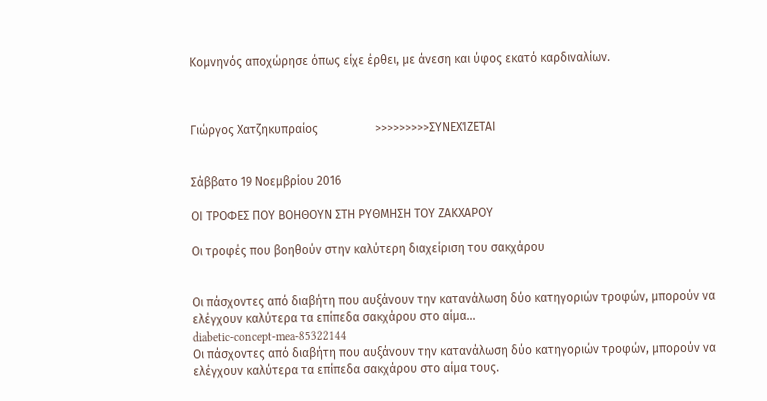Κομνηνός αποχώρησε όπως είχε έρθει, με άνεση και ύφος εκατό καρδιναλίων.



Γιώργος Χατζηκυπραίος                   >>>>>>>>>ΣΥΝΕΧΊΖΕΤΑΙ


Σάββατο 19 Νοεμβρίου 2016

ΟΙ ΤΡΟΦΕΣ ΠΟΥ ΒΟΗΘΟΥΝ ΣΤΗ ΡΥΘΜΗΣΗ ΤΟΥ ΖΑΚΧΑΡΟΥ

Οι τροφές που βοηθούν στην καλύτερη διαχείριση του σακχάρου


Οι πάσχοντες από διαβήτη που αυξάνουν την κατανάλωση δύο κατηγοριών τροφών, μπορούν να ελέγχουν καλύτερα τα επίπεδα σακχάρου στο αίμα...
diabetic-concept-mea-85322144
Οι πάσχοντες από διαβήτη που αυξάνουν την κατανάλωση δύο κατηγοριών τροφών, μπορούν να ελέγχουν καλύτερα τα επίπεδα σακχάρου στο αίμα τους.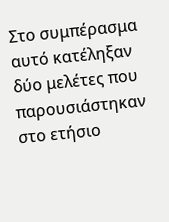Στο συμπέρασμα αυτό κατέληξαν δύο μελέτες που παρουσιάστηκαν στο ετήσιο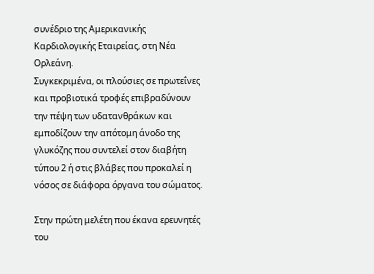συνέδριο της Αμερικανικής Καρδιολογικής Εταιρείας, στη Νέα Ορλεάνη.
Συγκεκριμένα, οι πλούσιες σε πρωτεΐνες και προβιοτικά τροφές επιβραδύνουν την πέψη των υδατανθράκων και εμποδίζουν την απότομη άνοδο της γλυκόζης που συντελεί στον διαβήτη τύπου 2 ή στις βλάβες που προκαλεί η νόσος σε διάφορα όργανα του σώματος.

Στην πρώτη μελέτη που έκανα ερευνητές του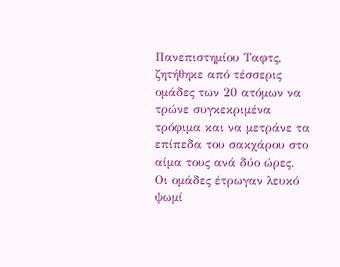Πανεπιστημίου Ταφτς, ζητήθηκε από τέσσερις ομάδες των 20 ατόμων να τρώνε συγκεκριμένα τρόφιμα και να μετράνε τα επίπεδα του σακχάρου στο αίμα τους ανά δύο ώρες.
Οι ομάδες έτρωγαν λευκό ψωμί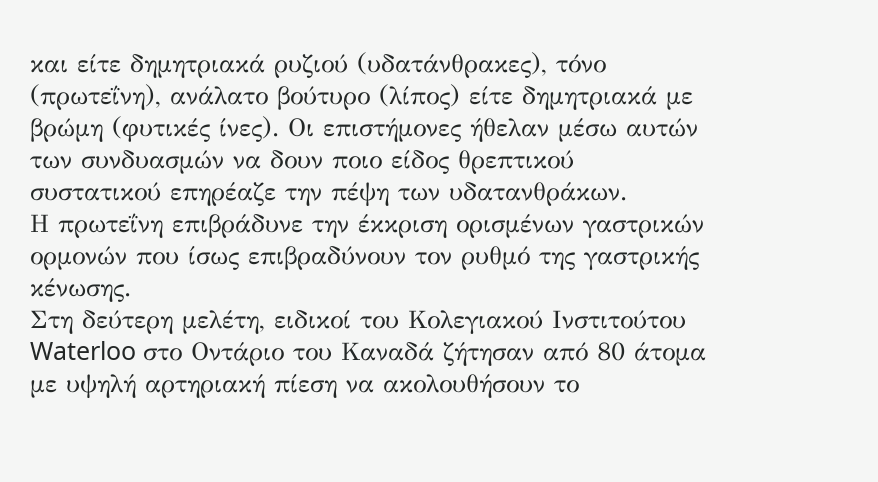και είτε δημητριακά ρυζιού (υδατάνθρακες), τόνο (πρωτεΐνη), ανάλατο βούτυρο (λίπος) είτε δημητριακά με βρώμη (φυτικές ίνες). Οι επιστήμονες ήθελαν μέσω αυτών των συνδυασμών να δουν ποιο είδος θρεπτικού συστατικού επηρέαζε την πέψη των υδατανθράκων.
Η πρωτεΐνη επιβράδυνε την έκκριση ορισμένων γαστρικών ορμονών που ίσως επιβραδύνουν τον ρυθμό της γαστρικής κένωσης.
Στη δεύτερη μελέτη, ειδικοί του Κολεγιακού Ινστιτούτου Waterloo στο Οντάριο του Καναδά ζήτησαν από 80 άτομα με υψηλή αρτηριακή πίεση να ακολουθήσουν το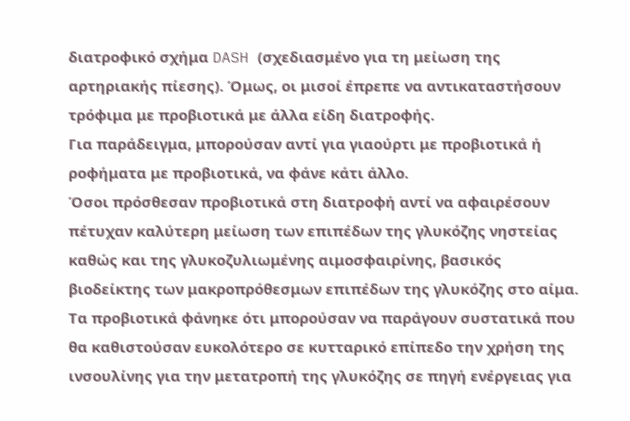διατροφικό σχήμα DASH (σχεδιασμένο για τη μείωση της αρτηριακής πίεσης). Όμως, οι μισοί έπρεπε να αντικαταστήσουν τρόφιμα με προβιοτικά με άλλα είδη διατροφής.
Για παράδειγμα, μπορούσαν αντί για γιαούρτι με προβιοτικά ή ροφήματα με προβιοτικά, να φάνε κάτι άλλο.
Όσοι πρόσθεσαν προβιοτικά στη διατροφή αντί να αφαιρέσουν πέτυχαν καλύτερη μείωση των επιπέδων της γλυκόζης νηστείας καθώς και της γλυκοζυλιωμένης αιμοσφαιρίνης, βασικός βιοδείκτης των μακροπρόθεσμων επιπέδων της γλυκόζης στο αίμα.
Τα προβιοτικά φάνηκε ότι μπορούσαν να παράγουν συστατικά που θα καθιστούσαν ευκολότερο σε κυτταρικό επίπεδο την χρήση της ινσουλίνης για την μετατροπή της γλυκόζης σε πηγή ενέργειας για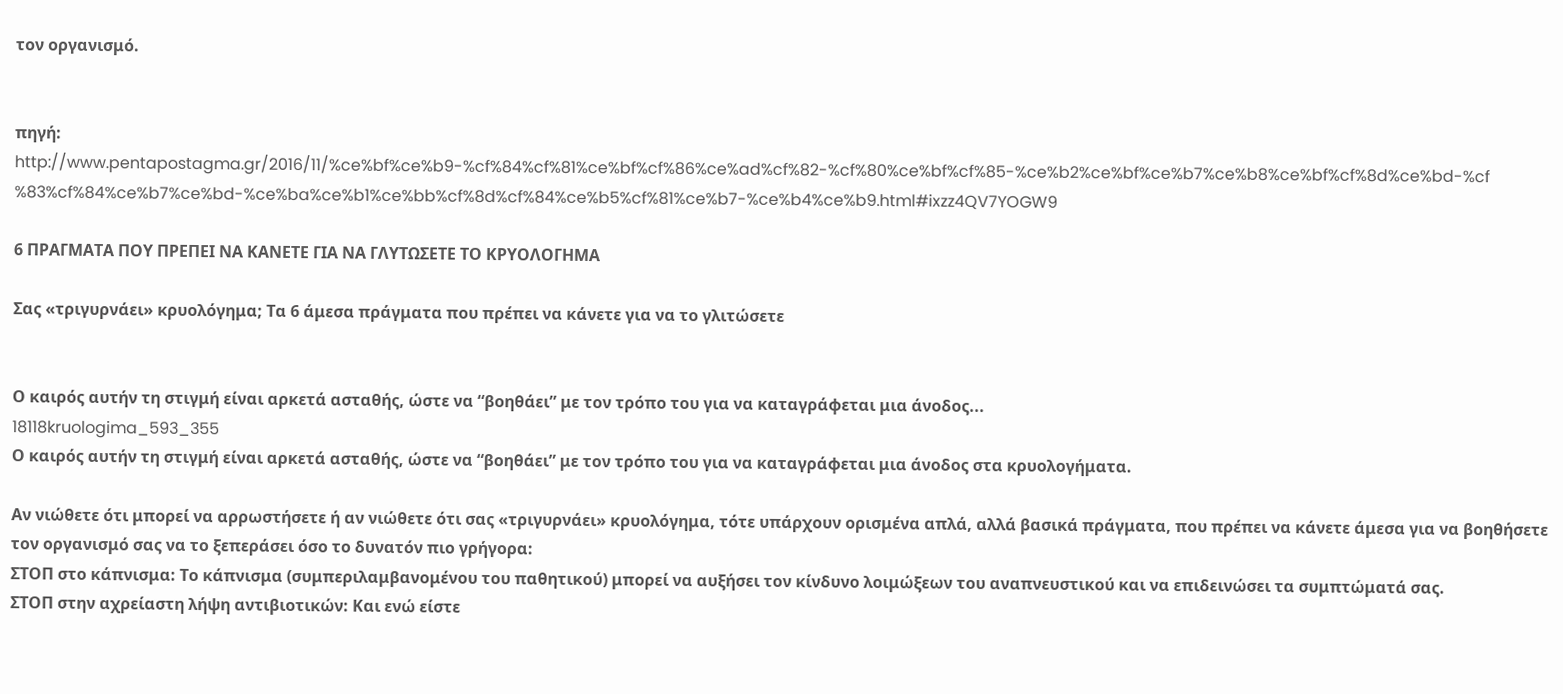τον οργανισμό.


πηγή: http://www.pentapostagma.gr/2016/11/%ce%bf%ce%b9-%cf%84%cf%81%ce%bf%cf%86%ce%ad%cf%82-%cf%80%ce%bf%cf%85-%ce%b2%ce%bf%ce%b7%ce%b8%ce%bf%cf%8d%ce%bd-%cf%83%cf%84%ce%b7%ce%bd-%ce%ba%ce%b1%ce%bb%cf%8d%cf%84%ce%b5%cf%81%ce%b7-%ce%b4%ce%b9.html#ixzz4QV7YOGW9

6 ΠΡΑΓΜΑΤΑ ΠΟΥ ΠΡΕΠΕΙ ΝΑ ΚΑΝΕΤΕ ΓΙΑ ΝΑ ΓΛΥΤΩΣΕΤΕ ΤΟ ΚΡΥΟΛΟΓΗΜΑ

Σας «τριγυρνάει» κρυολόγημα; Τα 6 άμεσα πράγματα που πρέπει να κάνετε για να το γλιτώσετε


Ο καιρός αυτήν τη στιγμή είναι αρκετά ασταθής, ώστε να “βοηθάει” με τον τρόπο του για να καταγράφεται μια άνοδος...
18118kruologima_593_355
Ο καιρός αυτήν τη στιγμή είναι αρκετά ασταθής, ώστε να “βοηθάει” με τον τρόπο του για να καταγράφεται μια άνοδος στα κρυολογήματα.

Αν νιώθετε ότι μπορεί να αρρωστήσετε ή αν νιώθετε ότι σας «τριγυρνάει» κρυολόγημα, τότε υπάρχουν ορισμένα απλά, αλλά βασικά πράγματα, που πρέπει να κάνετε άμεσα για να βοηθήσετε τον οργανισμό σας να το ξεπεράσει όσο το δυνατόν πιο γρήγορα:
ΣΤΟΠ στο κάπνισμα: Το κάπνισμα (συμπεριλαμβανομένου του παθητικού) μπορεί να αυξήσει τον κίνδυνο λοιμώξεων του αναπνευστικού και να επιδεινώσει τα συμπτώματά σας.
ΣΤΟΠ στην αχρείαστη λήψη αντιβιοτικών: Και ενώ είστε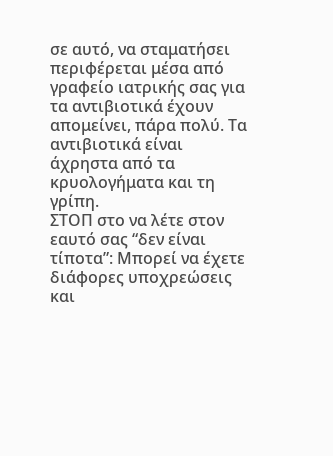σε αυτό, να σταματήσει περιφέρεται μέσα από γραφείο ιατρικής σας για τα αντιβιοτικά έχουν απομείνει, πάρα πολύ. Τα αντιβιοτικά είναι άχρηστα από τα κρυολογήματα και τη γρίπη.
ΣΤΟΠ στο να λέτε στον εαυτό σας “δεν είναι τίποτα”: Μπορεί να έχετε διάφορες υποχρεώσεις και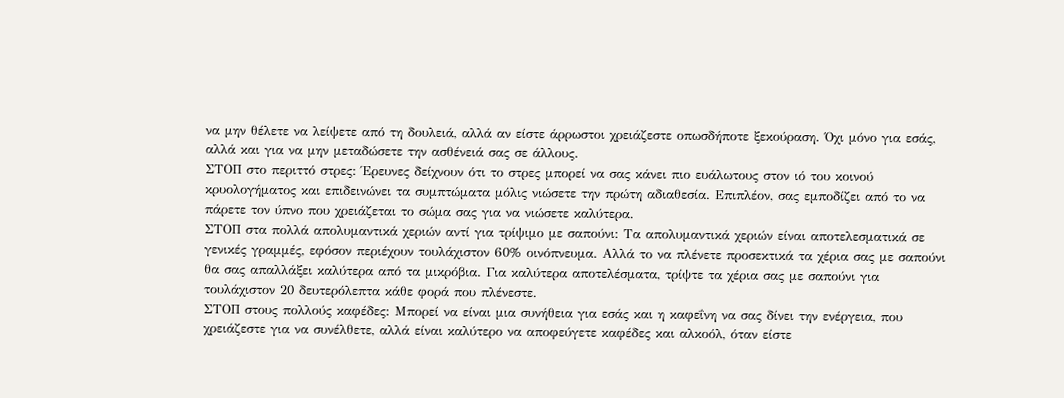να μην θέλετε να λείψετε από τη δουλειά, αλλά αν είστε άρρωστοι χρειάζεστε οπωσδήποτε ξεκούραση. Όχι μόνο για εσάς, αλλά και για να μην μεταδώσετε την ασθένειά σας σε άλλους.
ΣΤΟΠ στο περιττό στρες: Έρευνες δείχνουν ότι το στρες μπορεί να σας κάνει πιο ευάλωτους στον ιό του κοινού κρυολογήματος και επιδεινώνει τα συμπτώματα μόλις νιώσετε την πρώτη αδιαθεσία. Επιπλέον, σας εμποδίζει από το να πάρετε τον ύπνο που χρειάζεται το σώμα σας για να νιώσετε καλύτερα.
ΣΤΟΠ στα πολλά απολυμαντικά χεριών αντί για τρίψιμο με σαπούνι: Τα απολυμαντικά χεριών είναι αποτελεσματικά σε γενικές γραμμές, εφόσον περιέχουν τουλάχιστον 60% οινόπνευμα. Αλλά το να πλένετε προσεκτικά τα χέρια σας με σαπούνι θα σας απαλλάξει καλύτερα από τα μικρόβια. Για καλύτερα αποτελέσματα, τρίψτε τα χέρια σας με σαπούνι για τουλάχιστον 20 δευτερόλεπτα κάθε φορά που πλένεστε.
ΣΤΟΠ στους πολλούς καφέδες: Μπορεί να είναι μια συνήθεια για εσάς και η καφεΐνη να σας δίνει την ενέργεια, που χρειάζεστε για να συνέλθετε, αλλά είναι καλύτερο να αποφεύγετε καφέδες και αλκοόλ, όταν είστε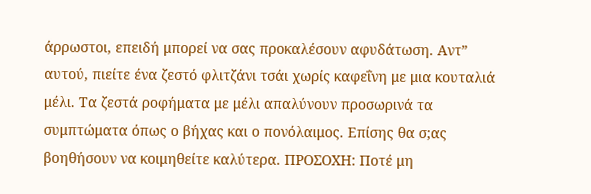άρρωστοι, επειδή μπορεί να σας προκαλέσουν αφυδάτωση. Αντ” αυτού, πιείτε ένα ζεστό φλιτζάνι τσάι χωρίς καφεΐνη με μια κουταλιά μέλι. Τα ζεστά ροφήματα με μέλι απαλύνουν προσωρινά τα συμπτώματα όπως ο βήχας και ο πονόλαιμος. Επίσης θα σ;ας βοηθήσουν να κοιμηθείτε καλύτερα. ΠΡΟΣΟΧΗ: Ποτέ μη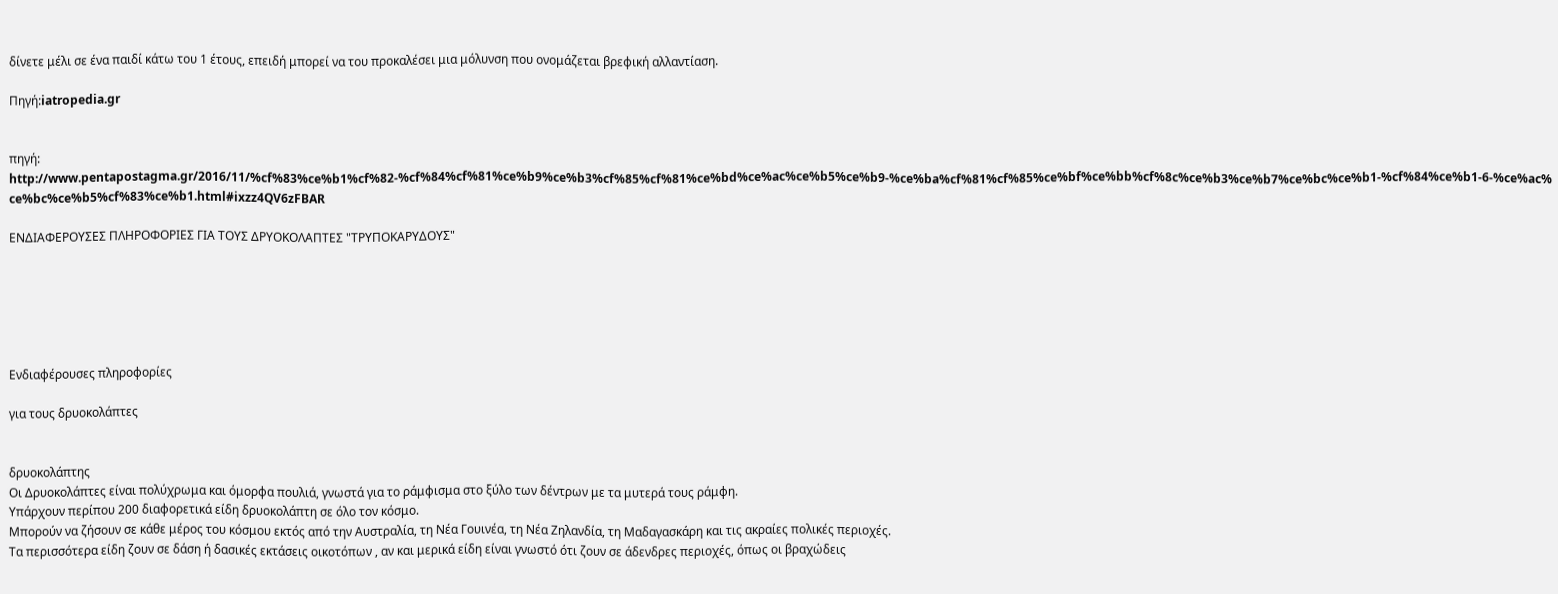δίνετε μέλι σε ένα παιδί κάτω του 1 έτους, επειδή μπορεί να του προκαλέσει μια μόλυνση που ονομάζεται βρεφική αλλαντίαση.

Πηγή:iatropedia.gr


πηγή: http://www.pentapostagma.gr/2016/11/%cf%83%ce%b1%cf%82-%cf%84%cf%81%ce%b9%ce%b3%cf%85%cf%81%ce%bd%ce%ac%ce%b5%ce%b9-%ce%ba%cf%81%cf%85%ce%bf%ce%bb%cf%8c%ce%b3%ce%b7%ce%bc%ce%b1-%cf%84%ce%b1-6-%ce%ac%ce%bc%ce%b5%cf%83%ce%b1.html#ixzz4QV6zFBAR

ΕΝΔΙΑΦΕΡΟΥΣΕΣ ΠΛΗΡΟΦΟΡΙΕΣ ΓΙΑ ΤΟΥΣ ΔΡΥΟΚΟΛΑΠΤΕΣ "ΤΡΥΠΟΚΑΡΥΔΟΥΣ"






Ενδιαφέρουσες πληροφορίες

για τους δρυοκολάπτες


δρυοκολάπτης
Οι Δρυοκολάπτες είναι πολύχρωμα και όμορφα πουλιά, γνωστά για το ράμφισμα στο ξύλο των δέντρων με τα μυτερά τους ράμφη.
Υπάρχουν περίπου 200 διαφορετικά είδη δρυοκολάπτη σε όλο τον κόσμο.
Μπορούν να ζήσουν σε κάθε μέρος του κόσμου εκτός από την Αυστραλία, τη Νέα Γουινέα, τη Νέα Ζηλανδία, τη Μαδαγασκάρη και τις ακραίες πολικές περιοχές.
Τα περισσότερα είδη ζουν σε δάση ή δασικές εκτάσεις οικοτόπων , αν και μερικά είδη είναι γνωστό ότι ζουν σε άδενδρες περιοχές, όπως οι βραχώδεις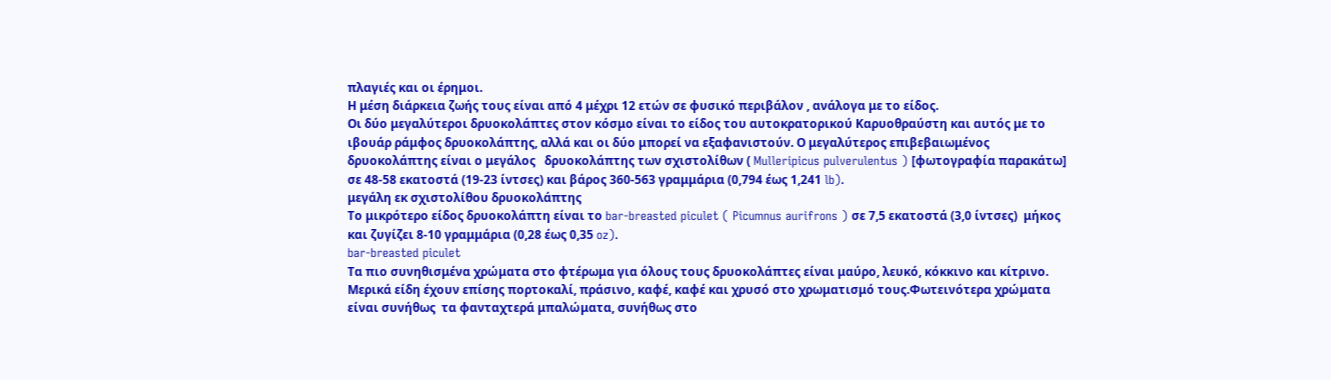πλαγιές και οι έρημοι.
Η μέση διάρκεια ζωής τους είναι από 4 μέχρι 12 ετών σε φυσικό περιβάλον , ανάλογα με το είδος.
Οι δύο μεγαλύτεροι δρυοκολάπτες στον κόσμο είναι το είδος του αυτοκρατορικού Καρυοθραύστη και αυτός με το ιβουάρ ράμφος δρυοκολάπτης, αλλά και οι δύο μπορεί να εξαφανιστούν. Ο μεγαλύτερος επιβεβαιωμένος δρυοκολάπτης είναι ο μεγάλος   δρυοκολάπτης των σχιστολίθων ( Mulleripicus pulverulentus ) [φωτογραφία παρακάτω] σε 48-58 εκατοστά (19-23 ίντσες) και βάρος 360-563 γραμμάρια (0,794 έως 1,241 lb).
μεγάλη εκ σχιστολίθου δρυοκολάπτης
Το μικρότερο είδος δρυοκολάπτη είναι το bar-breasted piculet ( Picumnus aurifrons ) σε 7,5 εκατοστά (3,0 ίντσες)  μήκος και ζυγίζει 8-10 γραμμάρια (0,28 έως 0,35 oz).
bar-breasted piculet
Τα πιο συνηθισμένα χρώματα στο φτέρωμα για όλους τους δρυοκολάπτες είναι μαύρο, λευκό, κόκκινο και κίτρινο. Μερικά είδη έχουν επίσης πορτοκαλί, πράσινο, καφέ, καφέ και χρυσό στο χρωματισμό τους.Φωτεινότερα χρώματα είναι συνήθως  τα φανταχτερά μπαλώματα, συνήθως στο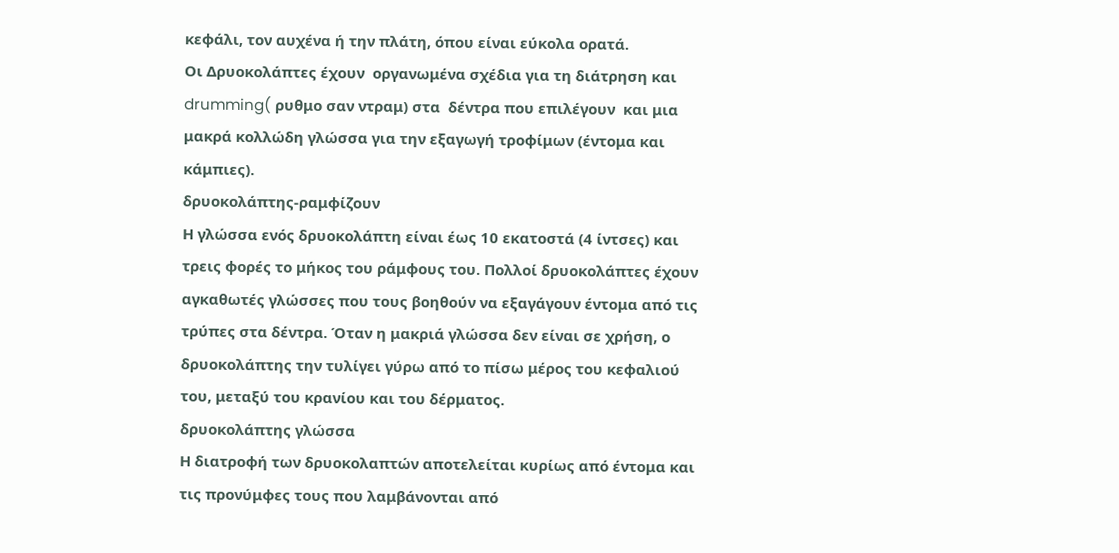κεφάλι, τον αυχένα ή την πλάτη, όπου είναι εύκολα ορατά.
Οι Δρυοκολάπτες έχουν  οργανωμένα σχέδια για τη διάτρηση και drumming( ρυθμο σαν ντραμ) στα  δέντρα που επιλέγουν  και μια μακρά κολλώδη γλώσσα για την εξαγωγή τροφίμων (έντομα και κάμπιες).
δρυοκολάπτης-ραμφίζουν
Η γλώσσα ενός δρυοκολάπτη είναι έως 10 εκατοστά (4 ίντσες) και τρεις φορές το μήκος του ράμφους του. Πολλοί δρυοκολάπτες έχουν αγκαθωτές γλώσσες που τους βοηθούν να εξαγάγουν έντομα από τις τρύπες στα δέντρα. Όταν η μακριά γλώσσα δεν είναι σε χρήση, ο δρυοκολάπτης την τυλίγει γύρω από το πίσω μέρος του κεφαλιού του, μεταξύ του κρανίου και του δέρματος.
δρυοκολάπτης γλώσσα
Η διατροφή των δρυοκολαπτών αποτελείται κυρίως από έντομα και τις προνύμφες τους που λαμβάνονται από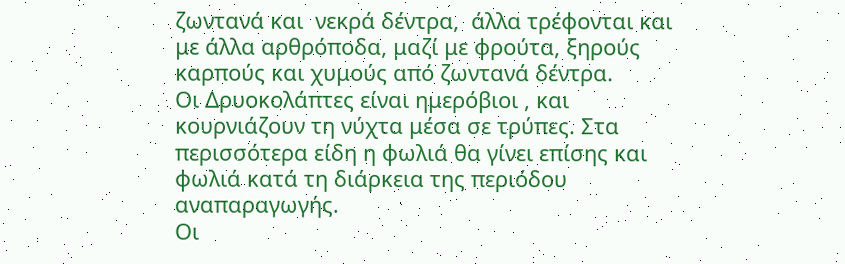ζωντανά και  νεκρά δέντρα,  άλλα τρέφονται και με άλλα αρθρόποδα, μαζί με φρούτα, ξηρούς καρπούς και χυμούς από ζωντανά δέντρα.
Οι Δρυοκολάπτες είναι ημερόβιοι , και κουρνιάζουν τη νύχτα μέσα σε τρύπες. Στα περισσότερα είδη η φωλιά θα γίνει επίσης και φωλιά κατά τη διάρκεια της περιόδου αναπαραγωγής.
Οι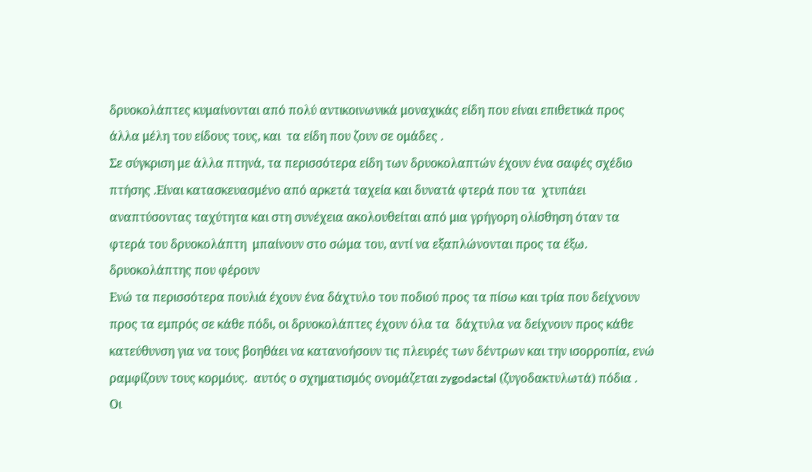δρυοκολάπτες κυμαίνονται από πολύ αντικοινωνικά μοναχικάς είδη που είναι επιθετικά προς άλλα μέλη του είδους τους, και  τα είδη που ζουν σε ομάδες .
Σε σύγκριση με άλλα πτηνά, τα περισσότερα είδη των δρυοκολαπτών έχουν ένα σαφές σχέδιο πτήσης .Είναι κατασκευασμένο από αρκετά ταχεία και δυνατά φτερά που τα  χτυπάει αναπτύσοντας ταχύτητα και στη συνέχεια ακολουθείται από μια γρήγορη ολίσθηση όταν τα φτερά του δρυοκολάπτη  μπαίνουν στο σώμα του, αντί να εξαπλώνονται προς τα έξω.
δρυοκολάπτης που φέρουν
Ενώ τα περισσότερα πουλιά έχουν ένα δάχτυλο του ποδιού προς τα πίσω και τρία που δείχνουν  προς τα εμπρός σε κάθε πόδι, οι δρυοκολάπτες έχουν όλα τα  δάχτυλα να δείχνουν προς κάθε κατεύθυνση για να τους βοηθάει να κατανοήσουν τις πλευρές των δέντρων και την ισορροπία, ενώ ραμφίζουν τους κορμόυς.  αυτός ο σχηματισμός ονομάζεται zygodactal (ζυγοδακτυλωτά) πόδια .
Οι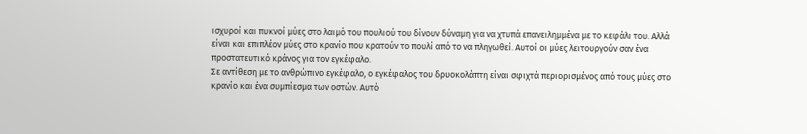ισχυροί και πυκνοί μύες στο λαιμό του πουλιού του δίνουν δύναμη για να χτυπά επανειλημμένα με το κεφάλι του. Αλλά είναι και επιπλέον μύες στο κρανίο που κρατούν το πουλί από το να πληγωθεί. Αυτοί οι μύες λειτουργούν σαν ένα προστατευτικό κράνος για τον εγκέφαλο.
Σε αντίθεση με το ανθρώπινο εγκέφαλο, ο εγκέφαλος του δρυοκολάπτη είναι σφιχτά περιορισμένος από τους μύες στο κρανίο και ένα συμπίεσμα των οστών. Αυτό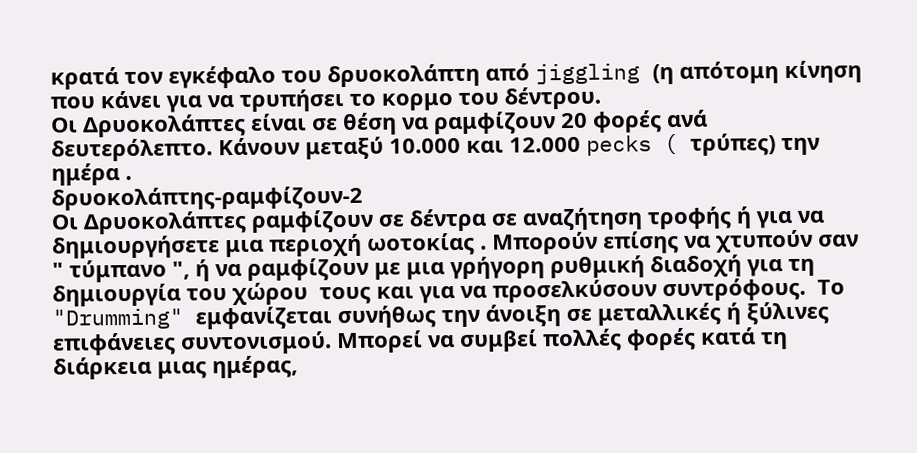κρατά τον εγκέφαλο του δρυοκολάπτη από jiggling (η απότομη κίνηση που κάνει για να τρυπήσει το κορμο του δέντρου.
Οι Δρυοκολάπτες είναι σε θέση να ραμφίζουν 20 φορές ανά δευτερόλεπτο. Κάνουν μεταξύ 10.000 και 12.000 pecks ( τρύπες) την ημέρα .
δρυοκολάπτης-ραμφίζουν-2
Οι Δρυοκολάπτες ραμφίζουν σε δέντρα σε αναζήτηση τροφής ή για να δημιουργήσετε μια περιοχή ωοτοκίας . Μπορούν επίσης να χτυπούν σαν " τύμπανο ", ή να ραμφίζουν με μια γρήγορη ρυθμική διαδοχή για τη δημιουργία του χώρου  τους και για να προσελκύσουν συντρόφους.  Το "Drumming" εμφανίζεται συνήθως την άνοιξη σε μεταλλικές ή ξύλινες επιφάνειες συντονισμού. Μπορεί να συμβεί πολλές φορές κατά τη διάρκεια μιας ημέρας,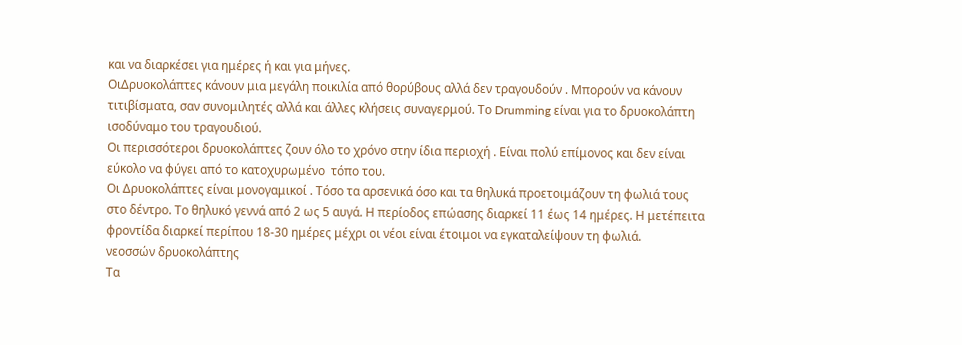και να διαρκέσει για ημέρες ή και για μήνες.
ΟιΔρυοκολάπτες κάνουν μια μεγάλη ποικιλία από θορύβους αλλά δεν τραγουδούν . Μπορούν να κάνουν τιτιβίσματα, σαν συνομιλητές αλλά και άλλες κλήσεις συναγερμού. Το Drumming είναι για το δρυοκολάπτη ισοδύναμο του τραγουδιού.
Οι περισσότεροι δρυοκολάπτες ζουν όλο το χρόνο στην ίδια περιοχή . Είναι πολύ επίμονος και δεν είναι εύκολο να φύγει από το κατοχυρωμένο  τόπο του.
Οι Δρυοκολάπτες είναι μονογαμικοί . Τόσο τα αρσενικά όσο και τα θηλυκά προετοιμάζουν τη φωλιά τους στο δέντρο. Το θηλυκό γεννά από 2 ως 5 αυγά. Η περίοδος επώασης διαρκεί 11 έως 14 ημέρες. Η μετέπειτα φροντίδα διαρκεί περίπου 18-30 ημέρες μέχρι οι νέοι είναι έτοιμοι να εγκαταλείψουν τη φωλιά.
νεοσσών δρυοκολάπτης
Τα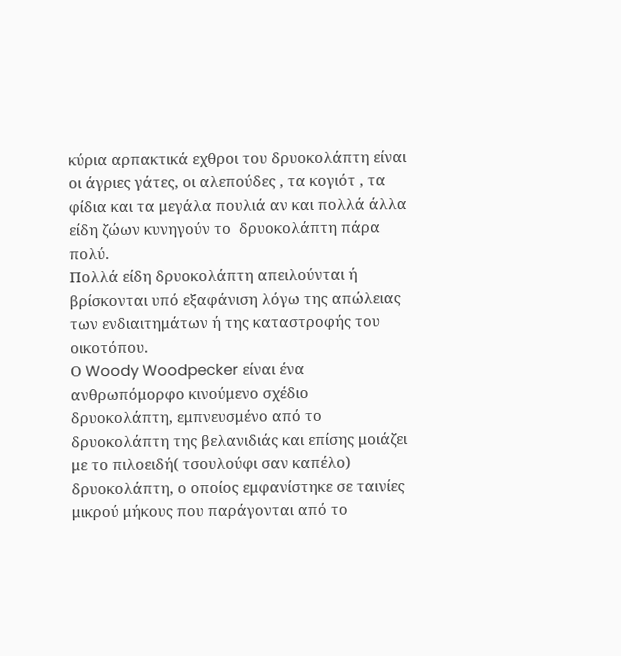κύρια αρπακτικά εχθροι του δρυοκολάπτη είναι οι άγριες γάτες, οι αλεπούδες , τα κογιότ , τα φίδια και τα μεγάλα πουλιά αν και πολλά άλλα είδη ζώων κυνηγούν το  δρυοκολάπτη πάρα πολύ.
Πολλά είδη δρυοκολάπτη απειλούνται ή βρίσκονται υπό εξαφάνιση λόγω της απώλειας των ενδιαιτημάτων ή της καταστροφής του οικοτόπου.
Ο Woody Woodpecker είναι ένα ανθρωπόμορφο κινούμενο σχέδιο δρυοκολάπτη, εμπνευσμένο από το δρυοκολάπτη της βελανιδιάς και επίσης μοιάζει με το πιλοειδή( τσουλούφι σαν καπέλο) δρυοκολάπτη, ο οποίος εμφανίστηκε σε ταινίες μικρού μήκους που παράγονται από το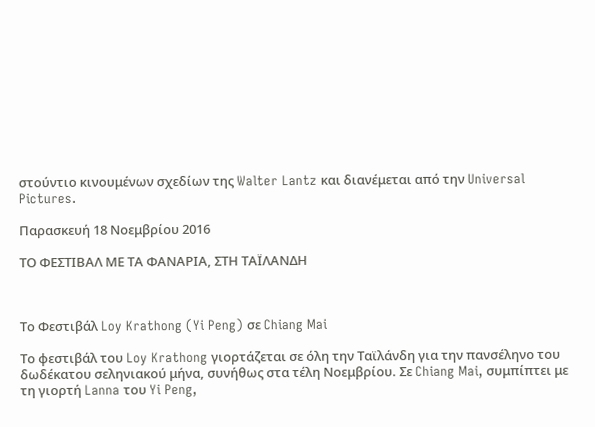στούντιο κινουμένων σχεδίων της Walter Lantz και διανέμεται από την Universal Pictures.

Παρασκευή 18 Νοεμβρίου 2016

ΤΟ ΦΕΣΤΙΒΑΛ ΜΕ ΤΑ ΦΑΝΑΡΙΑ, ΣΤΗ ΤΑΪΛΑΝΔΗ



Το Φεστιβάλ Loy Krathong (Yi Peng) σε Chiang Mai

Το φεστιβάλ του Loy Krathong γιορτάζεται σε όλη την Ταϊλάνδη για την πανσέληνο του δωδέκατου σεληνιακού μήνα, συνήθως στα τέλη Νοεμβρίου. Σε Chiang Mai, συμπίπτει με τη γιορτή Lanna του Yi Peng,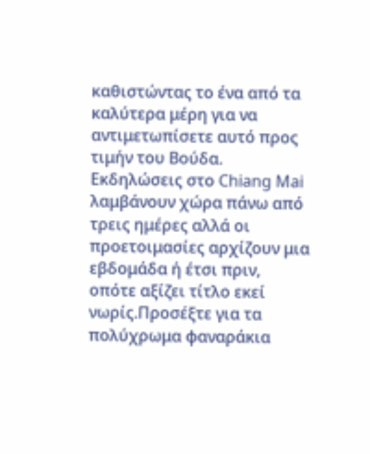καθιστώντας το ένα από τα καλύτερα μέρη για να αντιμετωπίσετε αυτό προς τιμήν του Βούδα. Εκδηλώσεις στο Chiang Mai λαμβάνουν χώρα πάνω από τρεις ημέρες αλλά οι προετοιμασίες αρχίζουν μια εβδομάδα ή έτσι πριν, οπότε αξίζει τίτλο εκεί νωρίς.Προσέξτε για τα πολύχρωμα φαναράκια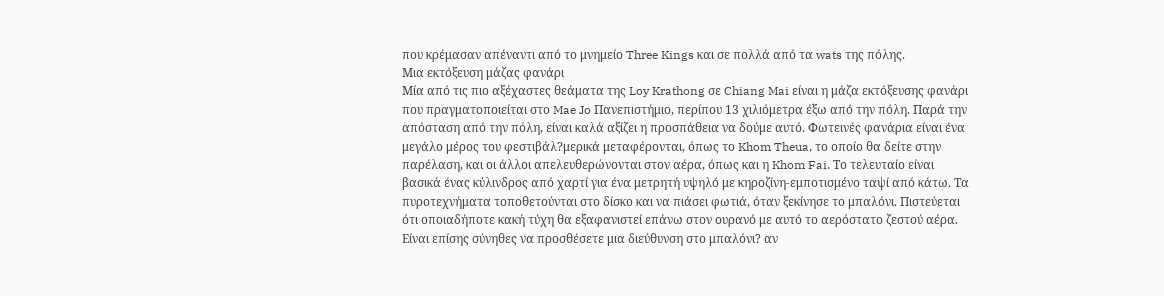που κρέμασαν απέναντι από το μνημείο Three Kings και σε πολλά από τα wats της πόλης.
Μια εκτόξευση μάζας φανάρι
Μία από τις πιο αξέχαστες θεάματα της Loy Krathong σε Chiang Mai είναι η μάζα εκτόξευσης φανάρι που πραγματοποιείται στο Mae Jo Πανεπιστήμιο, περίπου 13 χιλιόμετρα έξω από την πόλη. Παρά την απόσταση από την πόλη, είναι καλά αξίζει η προσπάθεια να δούμε αυτό. Φωτεινές φανάρια είναι ένα μεγάλο μέρος του φεστιβάλ?μερικά μεταφέρονται, όπως το Khom Theua, το οποίο θα δείτε στην παρέλαση, και οι άλλοι απελευθερώνονται στον αέρα, όπως και η Khom Fai. Το τελευταίο είναι βασικά ένας κύλινδρος από χαρτί για ένα μετρητή υψηλό με κηροζίνη-εμποτισμένο ταψί από κάτω. Τα πυροτεχνήματα τοποθετούνται στο δίσκο και να πιάσει φωτιά, όταν ξεκίνησε το μπαλόνι. Πιστεύεται ότι οποιαδήποτε κακή τύχη θα εξαφανιστεί επάνω στον ουρανό με αυτό το αερόστατο ζεστού αέρα. Είναι επίσης σύνηθες να προσθέσετε μια διεύθυνση στο μπαλόνι? αν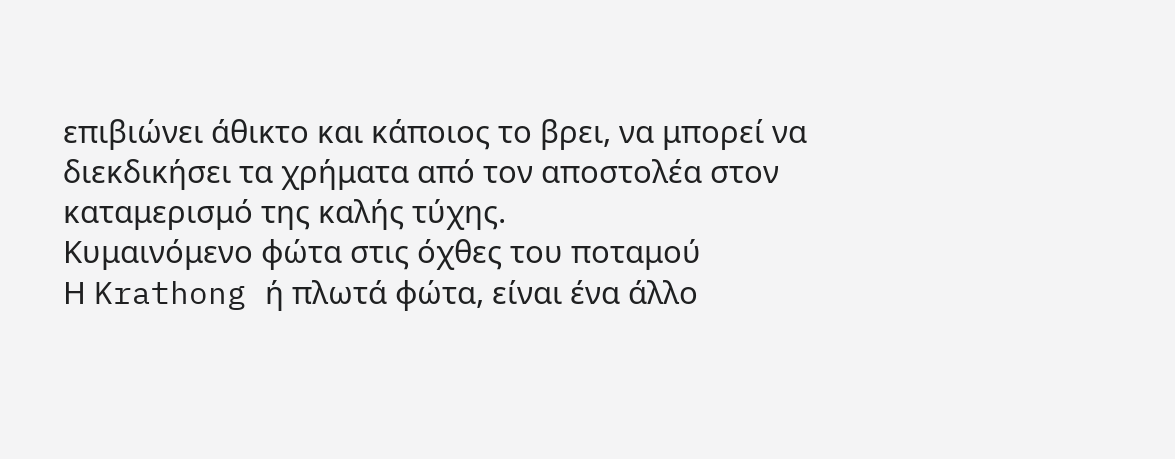επιβιώνει άθικτο και κάποιος το βρει, να μπορεί να διεκδικήσει τα χρήματα από τον αποστολέα στον καταμερισμό της καλής τύχης.
Κυμαινόμενο φώτα στις όχθες του ποταμού
Η Krathong ή πλωτά φώτα, είναι ένα άλλο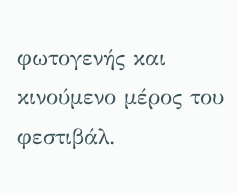φωτογενής και κινούμενο μέρος του φεστιβάλ.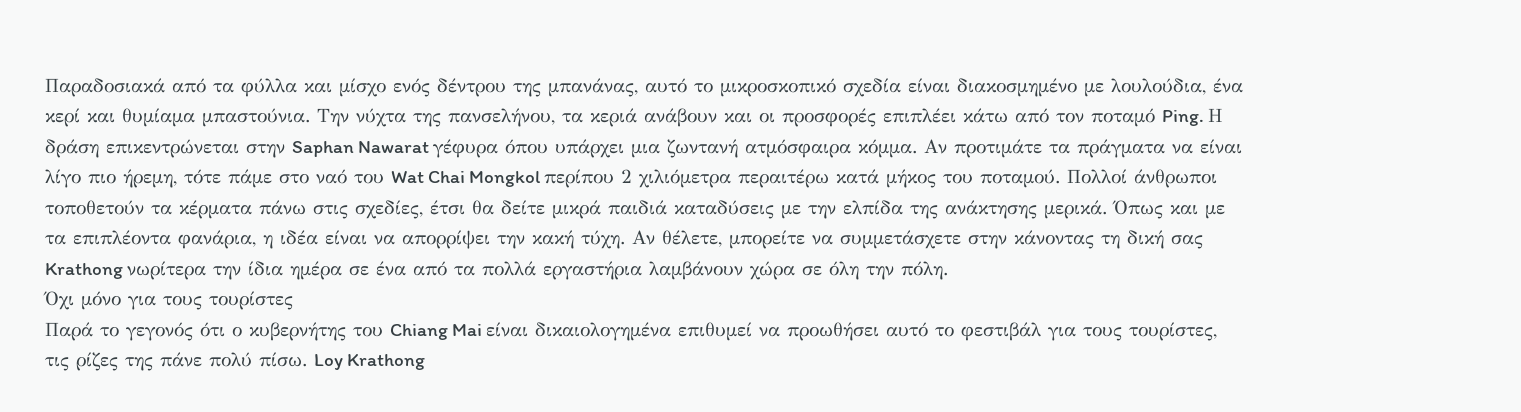Παραδοσιακά από τα φύλλα και μίσχο ενός δέντρου της μπανάνας, αυτό το μικροσκοπικό σχεδία είναι διακοσμημένο με λουλούδια, ένα κερί και θυμίαμα μπαστούνια. Την νύχτα της πανσελήνου, τα κεριά ανάβουν και οι προσφορές επιπλέει κάτω από τον ποταμό Ping. Η δράση επικεντρώνεται στην Saphan Nawarat γέφυρα όπου υπάρχει μια ζωντανή ατμόσφαιρα κόμμα. Αν προτιμάτε τα πράγματα να είναι λίγο πιο ήρεμη, τότε πάμε στο ναό του Wat Chai Mongkol περίπου 2 χιλιόμετρα περαιτέρω κατά μήκος του ποταμού. Πολλοί άνθρωποι τοποθετούν τα κέρματα πάνω στις σχεδίες, έτσι θα δείτε μικρά παιδιά καταδύσεις με την ελπίδα της ανάκτησης μερικά. Όπως και με τα επιπλέοντα φανάρια, η ιδέα είναι να απορρίψει την κακή τύχη. Αν θέλετε, μπορείτε να συμμετάσχετε στην κάνοντας τη δική σας Krathong νωρίτερα την ίδια ημέρα σε ένα από τα πολλά εργαστήρια λαμβάνουν χώρα σε όλη την πόλη.
Όχι μόνο για τους τουρίστες
Παρά το γεγονός ότι ο κυβερνήτης του Chiang Mai είναι δικαιολογημένα επιθυμεί να προωθήσει αυτό το φεστιβάλ για τους τουρίστες, τις ρίζες της πάνε πολύ πίσω. Loy Krathong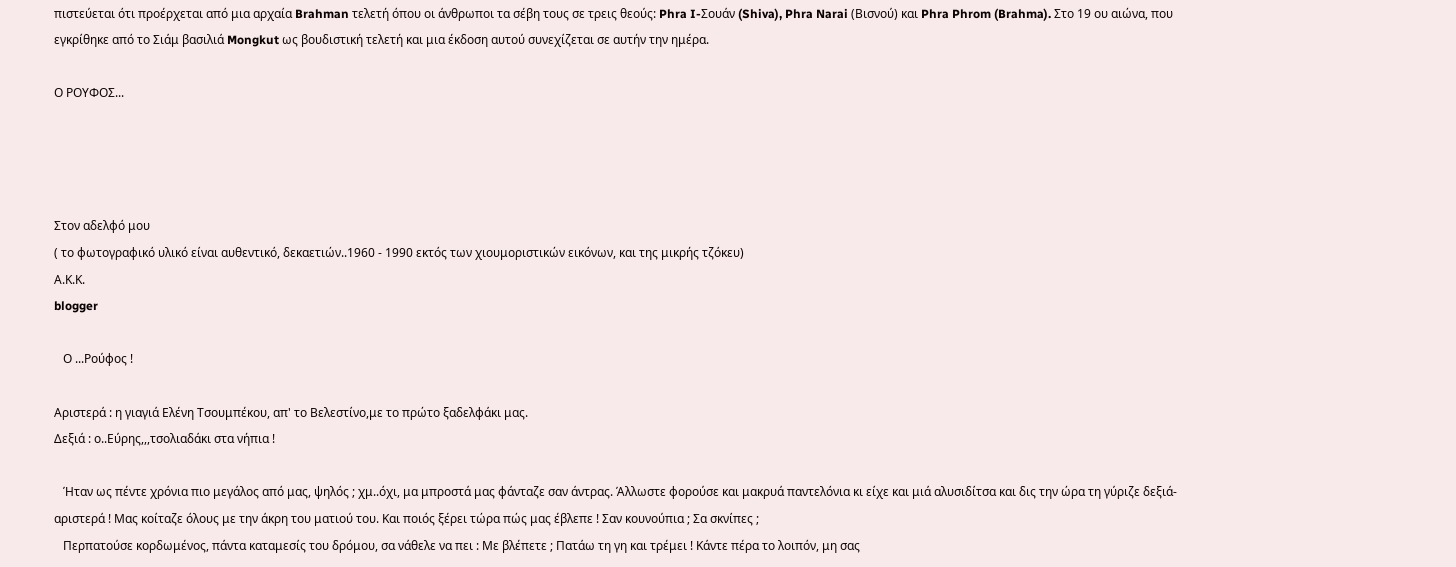πιστεύεται ότι προέρχεται από μια αρχαία Brahman τελετή όπου οι άνθρωποι τα σέβη τους σε τρεις θεούς: Phra I-Σουάν (Shiva), Phra Narai (Βισνού) και Phra Phrom (Brahma). Στο 19 ου αιώνα, που εγκρίθηκε από το Σιάμ βασιλιά Mongkut ως βουδιστική τελετή και μια έκδοση αυτού συνεχίζεται σε αυτήν την ημέρα.

Ο ΡΟΥΦΟΣ...




Στον αδελφό μου
( το φωτογραφικό υλικό είναι αυθεντικό, δεκαετιών..1960 - 1990 εκτός των χιουμοριστικών εικόνων, και της μικρής τζόκευ)
Α.Κ.Κ.
blogger

   Ο ...Ρούφος !

Αριστερά : η γιαγιά Ελένη Τσουμπέκου, απ' το Βελεστίνο,με το πρώτο ξαδελφάκι μας.
Δεξιά : ο..Εύρης,,,τσολιαδάκι στα νήπια !

   Ήταν ως πέντε χρόνια πιο μεγάλος από μας, ψηλός ; χμ..όχι, μα μπροστά μας φάνταζε σαν άντρας. Άλλωστε φορούσε και μακρυά παντελόνια κι είχε και μιά αλυσιδίτσα και δις την ώρα τη γύριζε δεξιά-αριστερά ! Μας κοίταζε όλους με την άκρη του ματιού του. Και ποιός ξέρει τώρα πώς μας έβλεπε ! Σαν κουνούπια ; Σα σκνίπες ;
   Περπατούσε κορδωμένος, πάντα καταμεσίς του δρόμου, σα νάθελε να πει : Με βλέπετε ; Πατάω τη γη και τρέμει ! Κάντε πέρα το λοιπόν, μη σας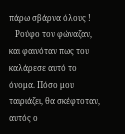πάρω σβάρνα όλους !
   Ρούφο τον φώναζαν, και φαινόταν πως του καλάρεσε αυτό το όνομα. Πόσο μου ταιριάζει, θα σκέφτοταν, αυτός ο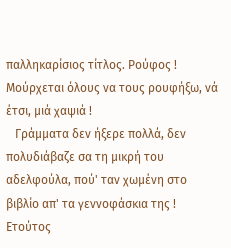παλληκαρίσιος τίτλος. Ρούφος ! Μούρχεται όλους να τους ρουφήξω, νά έτσι, μιά χαψιά !
   Γράμματα δεν ήξερε πολλά, δεν πολυδιάβαζε σα τη μικρή του αδελφούλα, πού' ταν χωμένη στο βιβλίο απ' τα γεννοφάσκια της ! Ετούτος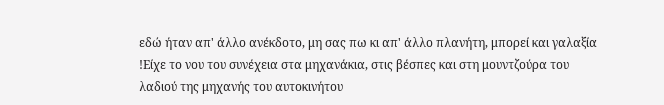εδώ ήταν απ' άλλο ανέκδοτο, μη σας πω κι απ' άλλο πλανήτη, μπορεί και γαλαξία !Είχε το νου του συνέχεια στα μηχανάκια, στις βέσπες και στη μουντζούρα του λαδιού της μηχανής του αυτοκινήτου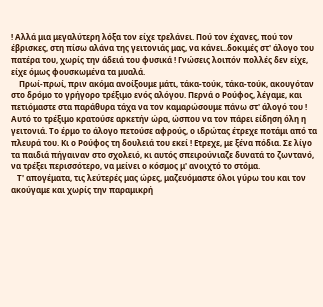! Αλλά μια μεγαλύτερη λόξα τον είχε τρελάνει. Πού τον έχανες, πού τον έβρισκες, στη πίσω αλάνα της γειτονιάς μας, να κάνει..δοκιμές στ' άλογο του πατέρα του, χωρίς την άδειά του φυσικά ! Γνώσεις λοιπόν πολλές δεν είχε, είχε όμως φουσκωμένα τα μυαλά.
    Πρωί-πρωί, πριν ακόμα ανοίξουμε μάτι, τάκα-τούκ, τάκα-τούκ, ακουγόταν στο δρόμο το γρήγορο τρέξιμο ενός αλόγου. Περνά ο Ρούφος, λέγαμε, και πετιόμαστε στα παράθυρα τάχα να τον καμαρώσουμε πάνω στ' άλογό του ! Αυτό το τρέξιμο κρατούσε αρκετήν ώρα, ώσπου να τον πάρει είδηση όλη η γειτονιά. Το έρμο το άλογο πετούσε αφρούς, ο ιδρώτας έτρεχε ποτάμι από τα πλευρά του. Κι ο Ρούφος τη δουλειά του εκεί ! Ετρεχε, με ξένα πόδια. Σε λίγο τα παιδιά πήγαιναν στο σχολειό, κι αυτός σπειρούνιαζε δυνατά το ζωντανό, να τρέξει περισσότερο, να μείνει ο κόσμος μ' ανοιχτό το στόμα.
   Τ' απογέματα, τις λεύτερές μας ώρες, μαζευόμαστε όλοι γύρω του και τον ακούγαμε και χωρίς την παραμικρή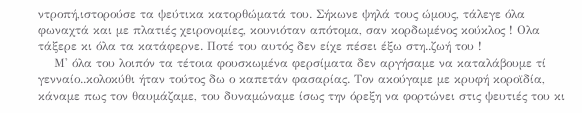ντροπή,ιστορούσε τα ψεύτικα κατορθώματά του. Σήκωνε ψηλά τους ώμους, τάλεγε όλα φωναχτά και με πλατιές χειρονομίες, κουνιόταν απότομα, σαν κορδωμένος κούκλος ! Ολα τάξερε κι όλα τα κατάφερνε. Ποτέ του αυτός δεν είχε πέσει έξω στη..ζωή του !
    Μ' όλα του λοιπόν τα τέτοια φουσκωμένα φερσίματα δεν αργήσαμε να καταλάβουμε τί γενναίο..κολοκύθι ήταν τούτος δω ο καπετάν φασαρίας. Τον ακούγαμε με κρυφή κοροϊδία, κάναμε πως τον θαυμάζαμε, του δυναμώναμε ίσως την όρεξη να φορτώνει στις ψευτιές του κι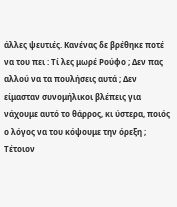άλλες ψευτιές. Κανένας δε βρέθηκε ποτέ να του πει : Τί λες μωρέ Ρούφο ; Δεν πας αλλού να τα πουλήσεις αυτά ; Δεν είμασταν συνομήλικοι βλέπεις για νάχουμε αυτό το θάρρος, κι ύστερα, ποιός ο λόγος να του κόψουμε την όρεξη ; Τέτοιον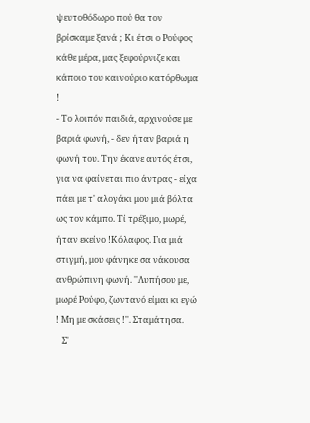ψευτοθόδωρο πού θα τον βρίσκαμε ξανά ; Κι έτσι ο Ρούφος κάθε μέρα, μας ξεφούρνιζε και κάποιο του καινούριο κατόρθωμα !
- Το λοιπόν παιδιά, αρχινούσε με βαριά φωνή, - δεν ήταν βαριά η φωνή του. Την έκανε αυτός έτσι, για να φαίνεται πιο άντρας - είχα πάει με τ' αλογάκι μου μιά βόλτα ως τον κάμπο. Τί τρέξιμο, μωρέ, ήταν εκείνο !Κόλαφος. Για μιά στιγμή, μου φάνηκε σα νάκουσα ανθρώπινη φωνή. ''Λυπήσου με, μωρέ Ρούφο, ζωντανό είμαι κι εγώ ! Μη με σκάσεις !''. Σταμάτησα.
   Σ'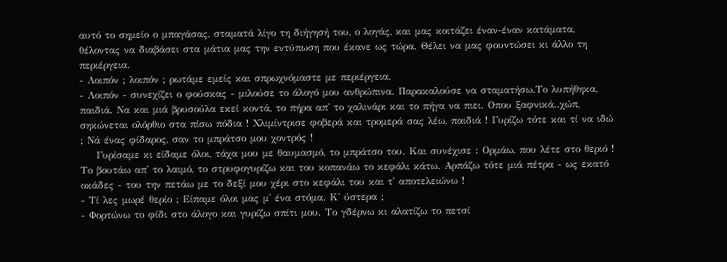αυτό το σημείο ο μπαγάσας, σταματά λίγο τη διήγησή του, ο λογάς, και μας κοιτάζει έναν-έναν κατάματα, θέλοντας να διαβάσει στα μάτια μας την εντύπωση που έκανε ως τώρα. Θέλει να μας φουντώσει κι άλλο τη περιέργεια.
- Λοιπόν ; λοιπόν ; ρωτάμε εμείς και σπρωχνόμαστε με περιέργεια.
- Λοιπόν - συνεχίζει ο φούσκας - μιλούσε το άλογό μου ανθρώπινα. Παρακαλούσε να σταματήσω.Το λυπήθηκα, παιδιά. Να και μιά βρυσούλα εκεί κοντά, το πήρα απ' το χαλινάρι και το πήγα να πιει. Οπου ξαφνικά..χώπ, σηκώνεται ολόρθιο στα πίσω πόδια ! Χλιμίντρισε φοβερά και τρομερά σας λέω, παιδιά ! Γυρίζω τότε και τί να ιδώ ; Νά ένας φίδαρος, σαν το μπράτσο μου χοντρός !
    Γυρίσαμε κι είδαμε όλοι, τάχα μου με θαυμασμό, το μπράτσο του. Και συνέχισε : Ορμάω, που λέτε στο θεριό ! Το βουτάω απ' το λαιμό, το στρυφογυρίζω και του κοπανάω το κεφάλι κάτω. Αρπάζω τότε μιά πέτρα - ως εκατό οκάδες - του την πετάω με το δεξί μου χέρι στο κεφάλι του και τ' αποτελειώνω !
- Τί λες μωρέ θερίο ; Είπαμε όλοι μας μ' ένα στόμα. Κ' ύστερα ;
- Φορτώνω το φίδι στο άλογο και γυρίζω σπίτι μου. Το γδέρνω κι αλατίζω το πετσί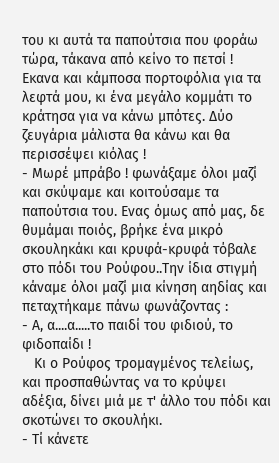του κι αυτά τα παπούτσια που φοράω τώρα, τάκανα από κείνο το πετσί ! Εκανα και κάμποσα πορτοφόλια για τα λεφτά μου, κι ένα μεγάλο κομμάτι το κράτησα για να κάνω μπότες. Δύο ζευγάρια μάλιστα θα κάνω και θα περισσέψει κιόλας !
- Μωρέ μπράβο ! φωνάξαμε όλοι μαζί και σκύψαμε και κοιτούσαμε τα παπούτσια του. Ενας όμως από μας, δε θυμάμαι ποιός, βρήκε ένα μικρό σκουληκάκι και κρυφά-κρυφά τόβαλε στο πόδι του Ρούφου..Την ίδια στιγμή κάναμε όλοι μαζί μια κίνηση αηδίας και πεταχτήκαμε πάνω φωνάζοντας :
- Α, α....α.....το παιδί του φιδιού, το φιδοπαίδι !
   Κι ο Ρούφος τρομαγμένος τελείως, και προσπαθώντας να το κρύψει αδέξια, δίνει μιά με τ' άλλο του πόδι και σκοτώνει το σκουλήκι.
- Τί κάνετε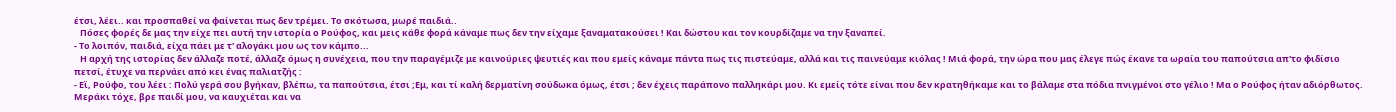έτσι, λέει.. και προσπαθεί να φαίνεται πως δεν τρέμει. Το σκότωσα, μωρέ παιδιά..
   Πόσες φορές δε μας την είχε πει αυτή την ιστορία ο Ρούφος, και μεις κάθε φορά κάναμε πως δεν την είχαμε ξαναματακούσει ! Και δώστου και τον κουρδίζαμε να την ξαναπεί.
- Το λοιπόν, παιδιά, είχα πάει με τ' αλογάκι μου ως τον κάμπο...
   Η αρχή της ιστορίας δεν άλλαζε ποτέ, άλλαζε όμως η συνέχεια, που την παραγέμιζε με καινούριες ψευτιές και που εμείς κάναμε πάντα πως τις πιστεύαμε, αλλά και τις παινεύαμε κιόλας ! Μιά φορά, την ώρα που μας έλεγε πώς έκανε τα ωραία του παπούτσια απ'το φιδίσιο πετσί, έτυχε να περνάει από κει ένας παλιατζής :
- Εϊ, Ρούφο, του λέει : Πολύ γερά σου βγήκαν, βλέπω, τα παπούτσια, έτσι ;Εμ, και τί καλή δερματίνη σούδωκα όμως, έτσι ; δεν έχεις παράπονο παλληκάρι μου. Κι εμείς τότε είναι που δεν κρατηθήκαμε και το βάλαμε στα πόδια πνιγμένοι στο γέλιο ! Μα ο Ρούφος ήταν αδιόρθωτος. Μεράκι τόχε, βρε παιδί μου, να καυχιέται και να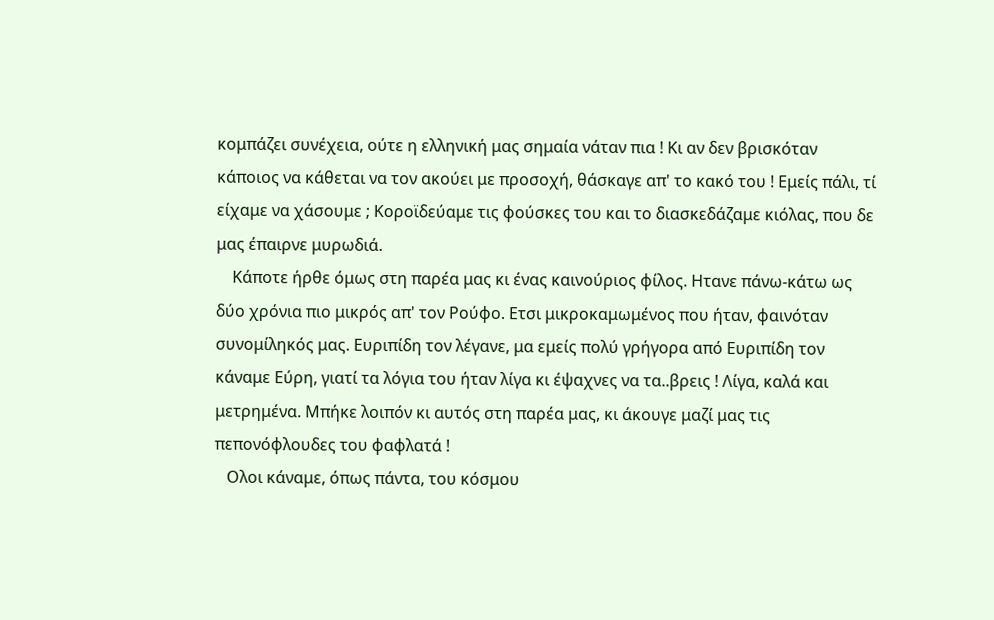κομπάζει συνέχεια, ούτε η ελληνική μας σημαία νάταν πια ! Κι αν δεν βρισκόταν κάποιος να κάθεται να τον ακούει με προσοχή, θάσκαγε απ' το κακό του ! Εμείς πάλι, τί είχαμε να χάσουμε ; Κοροϊδεύαμε τις φούσκες του και το διασκεδάζαμε κιόλας, που δε μας έπαιρνε μυρωδιά.
    Κάποτε ήρθε όμως στη παρέα μας κι ένας καινούριος φίλος. Ητανε πάνω-κάτω ως δύο χρόνια πιο μικρός απ' τον Ρούφο. Ετσι μικροκαμωμένος που ήταν, φαινόταν συνομίληκός μας. Ευριπίδη τον λέγανε, μα εμείς πολύ γρήγορα από Ευριπίδη τον κάναμε Εύρη, γιατί τα λόγια του ήταν λίγα κι έψαχνες να τα..βρεις ! Λίγα, καλά και μετρημένα. Μπήκε λοιπόν κι αυτός στη παρέα μας, κι άκουγε μαζί μας τις πεπονόφλουδες του φαφλατά !
   Ολοι κάναμε, όπως πάντα, του κόσμου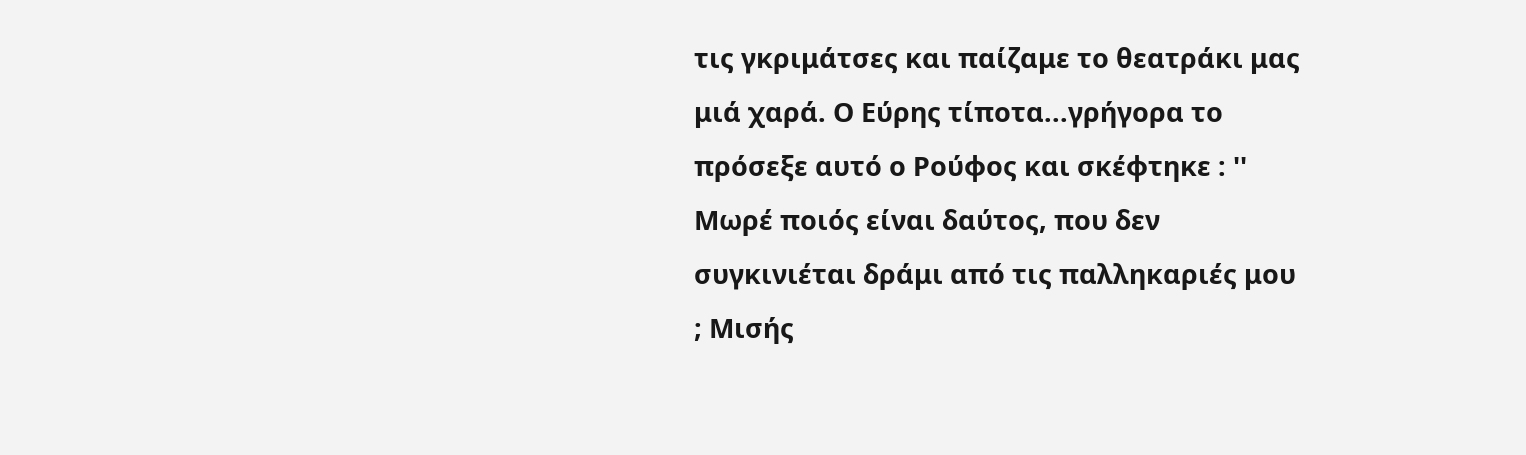τις γκριμάτσες και παίζαμε το θεατράκι μας μιά χαρά. Ο Εύρης τίποτα...γρήγορα το πρόσεξε αυτό ο Ρούφος και σκέφτηκε : '' Μωρέ ποιός είναι δαύτος, που δεν συγκινιέται δράμι από τις παλληκαριές μου ; Μισής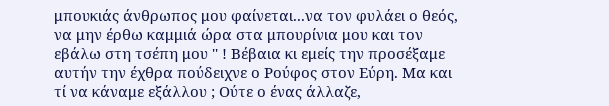μπουκιάς άνθρωπος μου φαίνεται...να τον φυλάει ο θεός, να μην έρθω καμμιά ώρα στα μπουρίνια μου και τον εβάλω στη τσέπη μου '' ! Βέβαια κι εμείς την προσέξαμε αυτήν την έχθρα πούδειχνε ο Ρούφος στον Εύρη. Μα και τί να κάναμε εξάλλου ; Ούτε ο ένας άλλαζε,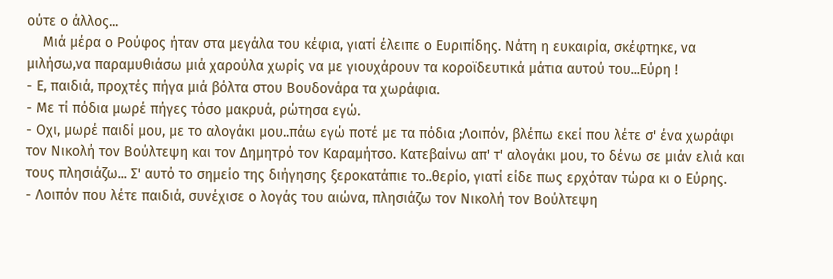ούτε ο άλλος...
    Μιά μέρα ο Ρούφος ήταν στα μεγάλα του κέφια, γιατί έλειπε ο Ευριπίδης. Νάτη η ευκαιρία, σκέφτηκε, να μιλήσω,να παραμυθιάσω μιά χαρούλα χωρίς να με γιουχάρουν τα κοροϊδευτικά μάτια αυτού του...Εύρη !
- Ε, παιδιά, προχτές πήγα μιά βόλτα στου Βουδονάρα τα χωράφια.
- Με τί πόδια μωρέ πήγες τόσο μακρυά, ρώτησα εγώ.
- Οχι, μωρέ παιδί μου, με το αλογάκι μου..πάω εγώ ποτέ με τα πόδια ;Λοιπόν, βλέπω εκεί που λέτε σ' ένα χωράφι τον Νικολή τον Βούλτεψη και τον Δημητρό τον Καραμήτσο. Κατεβαίνω απ' τ' αλογάκι μου, το δένω σε μιάν ελιά και τους πλησιάζω... Σ' αυτό το σημείο της διήγησης ξεροκατάπιε το..θερίο, γιατί είδε πως ερχόταν τώρα κι ο Εύρης.
- Λοιπόν που λέτε παιδιά, συνέχισε ο λογάς του αιώνα, πλησιάζω τον Νικολή τον Βούλτεψη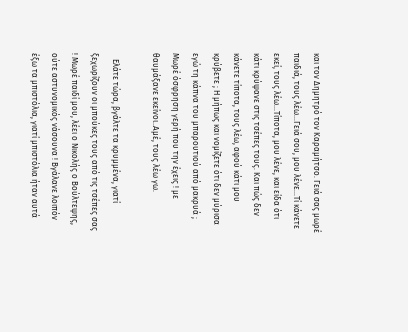και τον Δημητρό τον Καραμήτσο. Γειά σας μωρέ παιδιά, τους λέω...Γειά σου, μου λένε...Τί κάνετε εκεί, τους λέω...Τίποτα, μου λένε, και είδα ότι κάτι κρύψανε στις τσέπες τους. Και πώς δεν κάνετε τίποτα, τους λέω, αφού κάτι μου κρύβετε ; Η μήπως και νομίζετε ότι δεν μύρισα εγώ τη κάπνα του μπαρουτιού από μακρυά ; Μωρέ όσφρηση γερή που την έχεις ! με θαυμάξανε εκείνοι..Αμέ, τους λέω γω.

   Ελάτε τώρα, βγάλτε τα κρυμμένα, γιατί ξεχωρίζουν οι μπούκες τους από τις τσέπες σας ! Μωρέ παιδί μου, λέει ο Νικολής ο Βούλτεψης, ούτε αστυνομικός νάσουνα ! Βγάλανε λοιπόν έξω τα μπιστόλια, γιατί μπιστόλια ήταν αυτά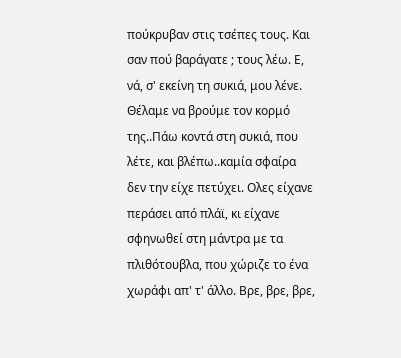πούκρυβαν στις τσέπες τους. Και σαν πού βαράγατε ; τους λέω. Ε, νά, σ' εκείνη τη συκιά, μου λένε. Θέλαμε να βρούμε τον κορμό της..Πάω κοντά στη συκιά, που λέτε, και βλέπω..καμία σφαίρα δεν την είχε πετύχει. Ολες είχανε περάσει από πλάϊ, κι είχανε σφηνωθεί στη μάντρα με τα πλιθότουβλα, που χώριζε το ένα χωράφι απ' τ' άλλο. Βρε, βρε, βρε,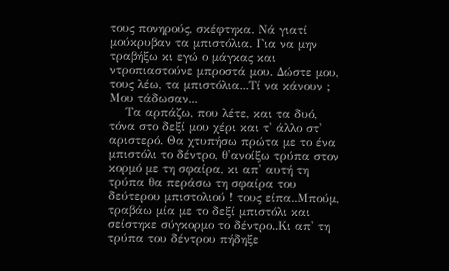τους πονηρούς, σκέφτηκα. Νά γιατί μούκρυβαν τα μπιστόλια. Για να μην τραβήξω κι εγώ ο μάγκας και ντροπιαστούνε μπροστά μου. Δώστε μου, τους λέω, τα μπιστόλια...Τί να κάνουν ; Μου τάδωσαν...
    Τα αρπάζω, που λέτε, και τα δυό, τόνα στο δεξί μου χέρι και τ' άλλο στ' αριστερό. Θα χτυπήσω πρώτα με το ένα μπιστόλι το δέντρο, θ'ανοίξω τρύπα στον κορμό με τη σφαίρα, κι απ' αυτή τη τρύπα θα περάσω τη σφαίρα του δεύτερου μπιστολιού ! τους είπα..Μπούμ, τραβάω μία με το δεξί μπιστόλι και σείστηκε σύγκορμο το δέντρο..Κι απ' τη τρύπα του δέντρου πήδηξε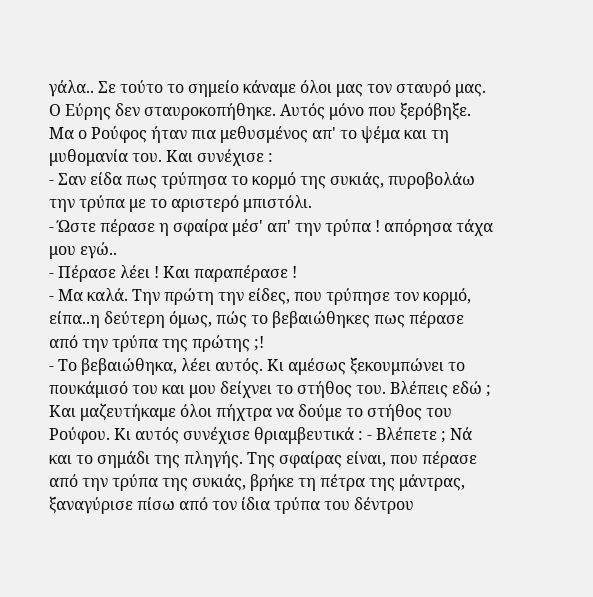γάλα.. Σε τούτο το σημείο κάναμε όλοι μας τον σταυρό μας. Ο Εύρης δεν σταυροκοπήθηκε. Αυτός μόνο που ξερόβηξε. Μα ο Ρούφος ήταν πια μεθυσμένος απ' το ψέμα και τη μυθομανία του. Και συνέχισε :
- Σαν είδα πως τρύπησα το κορμό της συκιάς, πυροβολάω την τρύπα με το αριστερό μπιστόλι.
- Ώστε πέρασε η σφαίρα μέσ' απ' την τρύπα ! απόρησα τάχα μου εγώ..
- Πέρασε λέει ! Και παραπέρασε !
- Μα καλά. Την πρώτη την είδες, που τρύπησε τον κορμό, είπα..η δεύτερη όμως, πώς το βεβαιώθηκες πως πέρασε από την τρύπα της πρώτης ;!
- Το βεβαιώθηκα, λέει αυτός. Κι αμέσως ξεκουμπώνει το πουκάμισό του και μου δείχνει το στήθος του. Βλέπεις εδώ ; Και μαζευτήκαμε όλοι πήχτρα να δούμε το στήθος του Ρούφου. Κι αυτός συνέχισε θριαμβευτικά : - Βλέπετε ; Νά και το σημάδι της πληγής. Της σφαίρας είναι, που πέρασε από την τρύπα της συκιάς, βρήκε τη πέτρα της μάντρας, ξαναγύρισε πίσω από τον ίδια τρύπα του δέντρου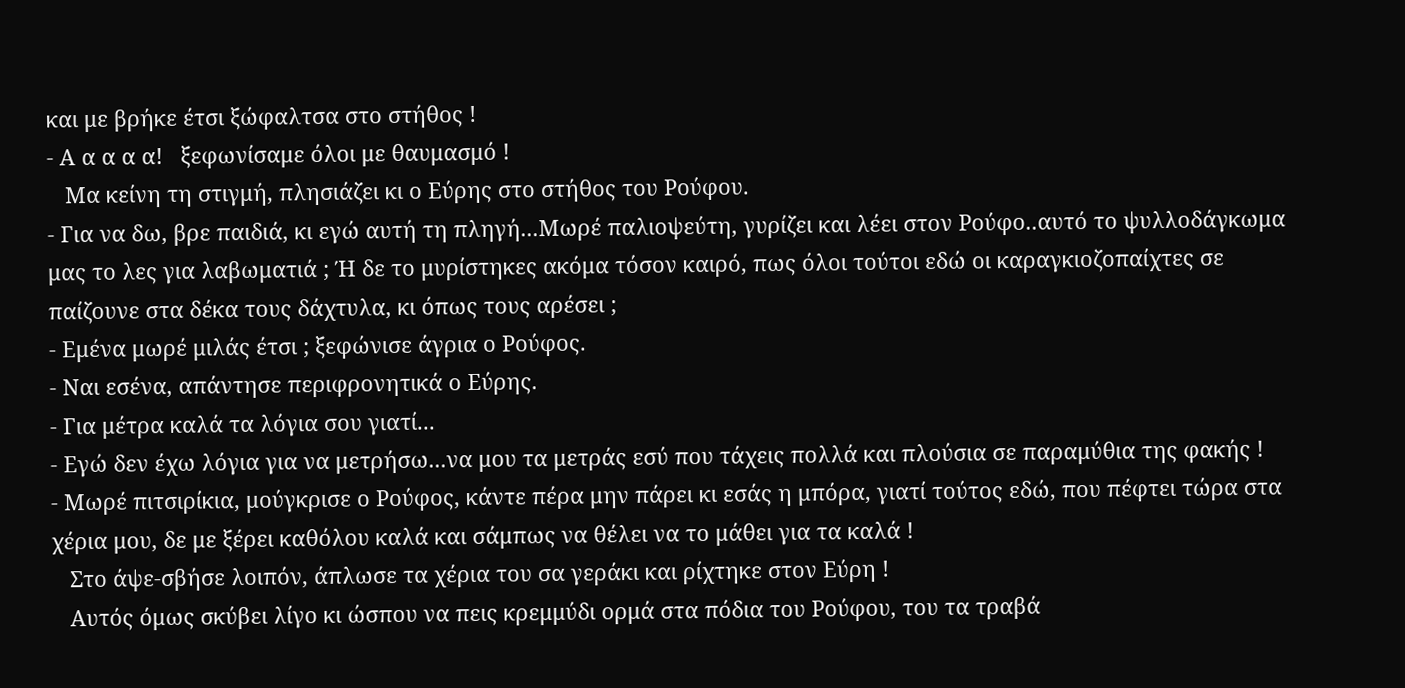και με βρήκε έτσι ξώφαλτσα στο στήθος !
- Α α α α α!   ξεφωνίσαμε όλοι με θαυμασμό !
   Μα κείνη τη στιγμή, πλησιάζει κι ο Εύρης στο στήθος του Ρούφου.
- Για να δω, βρε παιδιά, κι εγώ αυτή τη πληγή...Μωρέ παλιοψεύτη, γυρίζει και λέει στον Ρούφο..αυτό το ψυλλοδάγκωμα μας το λες για λαβωματιά ; Ή δε το μυρίστηκες ακόμα τόσον καιρό, πως όλοι τούτοι εδώ οι καραγκιοζοπαίχτες σε παίζουνε στα δέκα τους δάχτυλα, κι όπως τους αρέσει ;
- Εμένα μωρέ μιλάς έτσι ; ξεφώνισε άγρια ο Ρούφος.
- Ναι εσένα, απάντησε περιφρονητικά ο Εύρης.
- Για μέτρα καλά τα λόγια σου γιατί...
- Εγώ δεν έχω λόγια για να μετρήσω...να μου τα μετράς εσύ που τάχεις πολλά και πλούσια σε παραμύθια της φακής !
- Μωρέ πιτσιρίκια, μούγκρισε ο Ρούφος, κάντε πέρα μην πάρει κι εσάς η μπόρα, γιατί τούτος εδώ, που πέφτει τώρα στα χέρια μου, δε με ξέρει καθόλου καλά και σάμπως να θέλει να το μάθει για τα καλά !
   Στο άψε-σβήσε λοιπόν, άπλωσε τα χέρια του σα γεράκι και ρίχτηκε στον Εύρη !
   Αυτός όμως σκύβει λίγο κι ώσπου να πεις κρεμμύδι ορμά στα πόδια του Ρούφου, του τα τραβά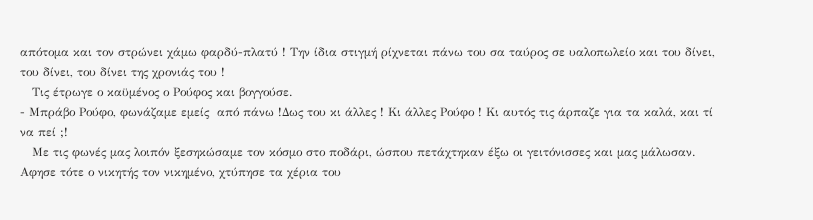απότομα και τον στρώνει χάμω φαρδύ-πλατύ ! Την ίδια στιγμή ρίχνεται πάνω του σα ταύρος σε υαλοπωλείο και του δίνει, του δίνει, του δίνει της χρονιάς του !
   Τις έτρωγε ο καϋμένος ο Ρούφος και βογγούσε.
- Μπράβο Ρούφο, φωνάζαμε εμείς  από πάνω !Δως του κι άλλες ! Κι άλλες Ρούφο ! Κι αυτός τις άρπαζε για τα καλά, και τί να πεί ;!
   Με τις φωνές μας λοιπόν ξεσηκώσαμε τον κόσμο στο ποδάρι, ώσπου πετάχτηκαν έξω οι γειτόνισσες και μας μάλωσαν. Αφησε τότε ο νικητής τον νικημένο, χτύπησε τα χέρια του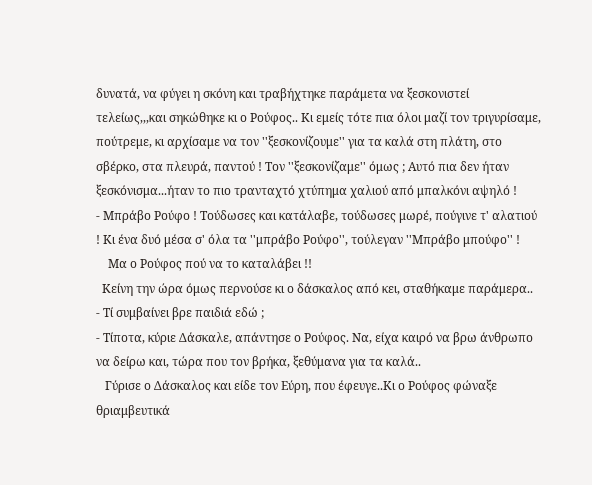δυνατά, να φύγει η σκόνη και τραβήχτηκε παράμετα να ξεσκονιστεί τελείως,,,και σηκώθηκε κι ο Ρούφος.. Κι εμείς τότε πια όλοι μαζί τον τριγυρίσαμε, πούτρεμε, κι αρχίσαμε να τον ''ξεσκονίζουμε'' για τα καλά στη πλάτη, στο σβέρκο, στα πλευρά, παντού ! Τον ''ξεσκονίζαμε'' όμως ; Αυτό πια δεν ήταν ξεσκόνισμα...ήταν το πιο τρανταχτό χτύπημα χαλιού από μπαλκόνι αψηλό !
- Μπράβο Ρούφο ! Τούδωσες και κατάλαβε, τούδωσες μωρέ, πούγινε τ' αλατιού ! Κι ένα δυό μέσα σ' όλα τα ''μπράβο Ρούφο'', τούλεγαν ''Μπράβο μπούφο'' !
    Μα ο Ρούφος πού να το καταλάβει !!
  Κείνη την ώρα όμως περνούσε κι ο δάσκαλος από κει, σταθήκαμε παράμερα..
- Τί συμβαίνει βρε παιδιά εδώ ;
- Τίποτα, κύριε Δάσκαλε, απάντησε ο Ρούφος. Να, είχα καιρό να βρω άνθρωπο να δείρω και, τώρα που τον βρήκα, ξεθύμανα για τα καλά..
   Γύρισε ο Δάσκαλος και είδε τον Εύρη, που έφευγε..Κι ο Ρούφος φώναξε θριαμβευτικά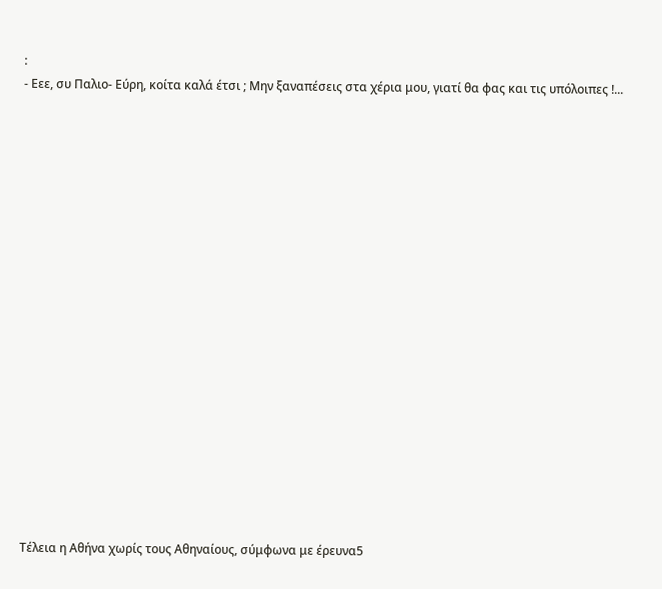:
- Εεε, συ Παλιο- Εύρη, κοίτα καλά έτσι ; Μην ξαναπέσεις στα χέρια μου, γιατί θα φας και τις υπόλοιπες !...



















Τέλεια η Αθήνα χωρίς τους Αθηναίους, σύμφωνα με έρευνα5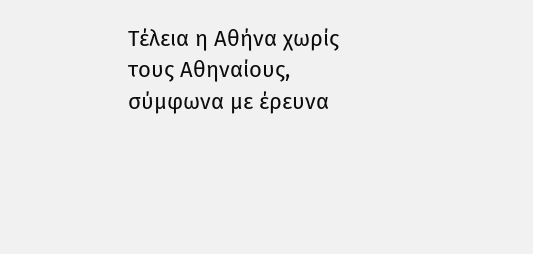Τέλεια η Αθήνα χωρίς τους Αθηναίους, σύμφωνα με έρευνα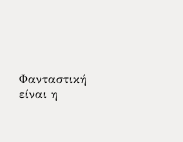Φανταστική είναι η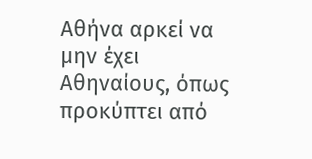Αθήνα αρκεί να μην έχει Αθηναίους, όπως προκύπτει από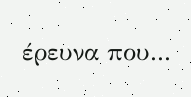έρευνα που...